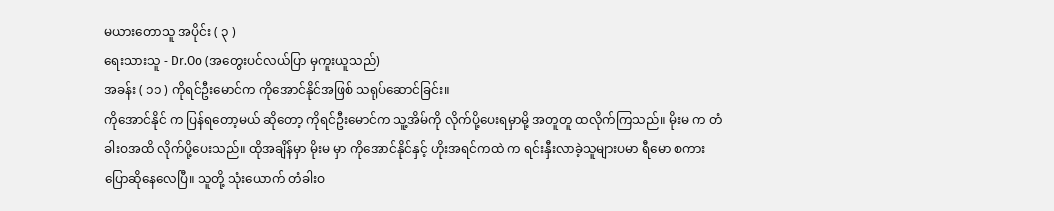မယားတောသူ အပိုင်း ( ၃ )
ရေးသားသူ - Dr.Oo (အတွေးပင်လယ်ပြာ မှကူးယူသည်)
အခန်း ( ၁၁ ) ကိုရင်ဦးမောင်က ကိုအောင်နိုင်အဖြစ် သရုပ်ဆောင်ခြင်း။
ကိုအောင်နိုင် က ပြန်ရတော့မယ် ဆိုတော့ ကိုရင်ဦးမောင်က သူ့အိမ်ကို လိုက်ပို့ပေးရမှာမို့ အတူတူ ထလိုက်ကြသည်။ မိုးမ က တံခါးဝအထိ လိုက်ပို့ပေးသည်။ ထိုအချိန်မှာ မိုးမ မှာ ကိုအောင်နိုင်နှင့် ဟိုးအရင်ကထဲ က ရင်းနှီးလာခဲ့သူများပမာ ရီမော စကားပြောဆိုနေလေပြီ။ သူတို့ သုံးယောက် တံခါးဝ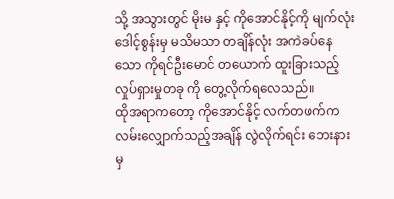သို့ အသွားတွင် မိုးမ နှင့် ကိုအောင်နိုင့်ကို မျက်လုံးဒေါင့်စွန်းမှ မသိမသာ တချိန်လုံး အကဲခပ်နေသော ကိုရင်ဦးမောင် တယောက် ထူးခြားသည့် လှုပ်ရှားမှုတခု ကို တွေ့လိုက်ရလေသည်။
ထိုအရာကတော့ ကိုအောင်နိုင့် လက်တဖက်က လမ်းလျှောက်သည့်အချိန် လွဲလိုက်ရင်း ဘေးနားမှ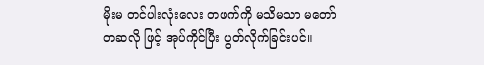မိုးမ တင်ပါးလုံးလေး တဖက်ကို မသိမသာ မတော်တဆလို ဖြင့် အုပ်ကိုင်ပြီး ပွတ်လိုက်ခြင်းပင်။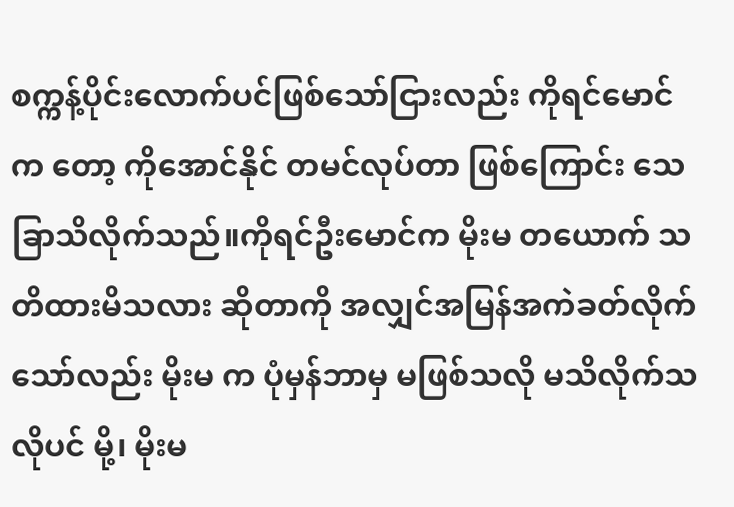စက္ကန့်ပိုင်းလောက်ပင်ဖြစ်သော်ငြားလည်း ကိုရင်မောင် က တော့ ကိုအောင်နိုင် တမင်လုပ်တာ ဖြစ်ကြောင်း သေခြာသိလိုက်သည်။ကိုရင်ဦးမောင်က မိုးမ တယောက် သတိထားမိသလား ဆိုတာကို အလျှင်အမြန်အကဲခတ်လိုက်သော်လည်း မိုးမ က ပုံမှန်ဘာမှ မဖြစ်သလို မသိလိုက်သလိုပင် မို့၊ မိုးမ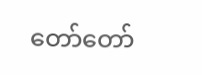တော်တော်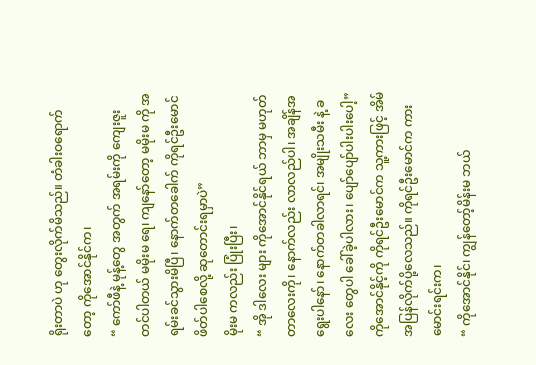ရိုးတာပဲ ဟု တွေးလိုက်မိသည်။ တံခါးဝရောက်တော့ ကိုအောင်နိုင်က၊
“ ကော်ဖီနဲ့ မုန့်တွေ အတွက် အရမ်းကို ကျေးဇူးတင်ပါတယ် မမိုးမ ရေ၊ ကျနော်တော့ မမိုးမ ကို အရမ်းခင်သွားမိပြီ၊ နောက်တခေါက် ကိုရင်ဦးမောင် ဖိတ်ပါစေလို့ ဆုတောင်းရမှာပဲ”
မိုးမ ကလည်း ပြုံးပြီး၊
“ အို ဒါလေး များ ကိုအောင်နိုင်ရယ် ဘာမှ မဟုတ်တာလေးကို၊ နောက်လည်း လာလည်ပါ၊ အချိန်အရွေးပါနော်၊ နောက်တခါလာရင်၊ အမျိုးသမီး နဲ့ ခလေး တွေပါ ခေါ်ခဲ့ပါလား၊ ပျော်ပျော်ပါးပါးပေါ့”
ကိုအောင်နိုင့်ကို ကိုရင်ဦးမောင်က သူ့ကားဖြင့် အိမ်အပြန်လိုက်ပို့လေသည်။ ကိုရင်ဦးမောင်က ကားမောင်းရင်းက၊
“ ကိုအောင်နိုင်၊ ကျွန်တော့်မိန်းမ ဘယ်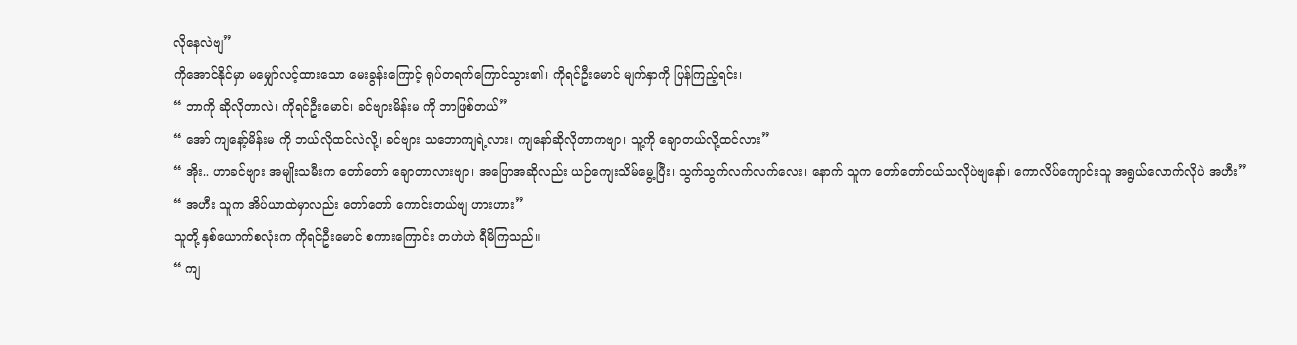လိုနေလဲဗျ”
ကိုအောင်နိုင်မှာ မမျှော်လင့်ထားသော မေးခွန်းကြောင့် ရုပ်တရက်ကြောင်သွား၏၊ ကိုရင်ဦးမောင် မျက်နှာကို ပြန်ကြည့်ရင်း၊
“ ဘာကို ဆိုလိုတာလဲ၊ ကိုရင်ဦးမောင်၊ ခင်ဗျားမိန်းမ ကို ဘာဖြစ်တယ်”
“ အော် ကျနော့်မိန်းမ ကို ဘယ်လိုထင်လဲလို့၊ ခင်ဗျား သဘောကျရဲ့လား၊ ကျနော်ဆိုလိုတာကဗျာ၊ သူ့ကို ချောတယ်လို့ထင်လား”
“ အိုး.. ဟာခင်ဗျား အမျိုးသမီးက တော်တော် ချောတာလားဗျာ၊ အပြောအဆိုလည်း ယဉ်ကျေးသိမ်မွေ့ပြီး၊ သွက်သွက်လက်လက်လေး၊ နောက် သူက တော်တော်ငယ်သလိုပဲဗျနော်၊ ကောလိပ်ကျောင်းသူ အရွယ်လောက်လိုပဲ အဟီး”
“ အဟီး သူက အိပ်ယာထဲမှာလည်း တော်တော် ကောင်းတယ်ဗျ ဟားဟား”
သူတို့ နှစ်ယောက်စလုံးက ကိုရင်ဦးမောင် စကားကြောင်း တဟဲဟဲ ရီမိကြသည်။
“ ကျ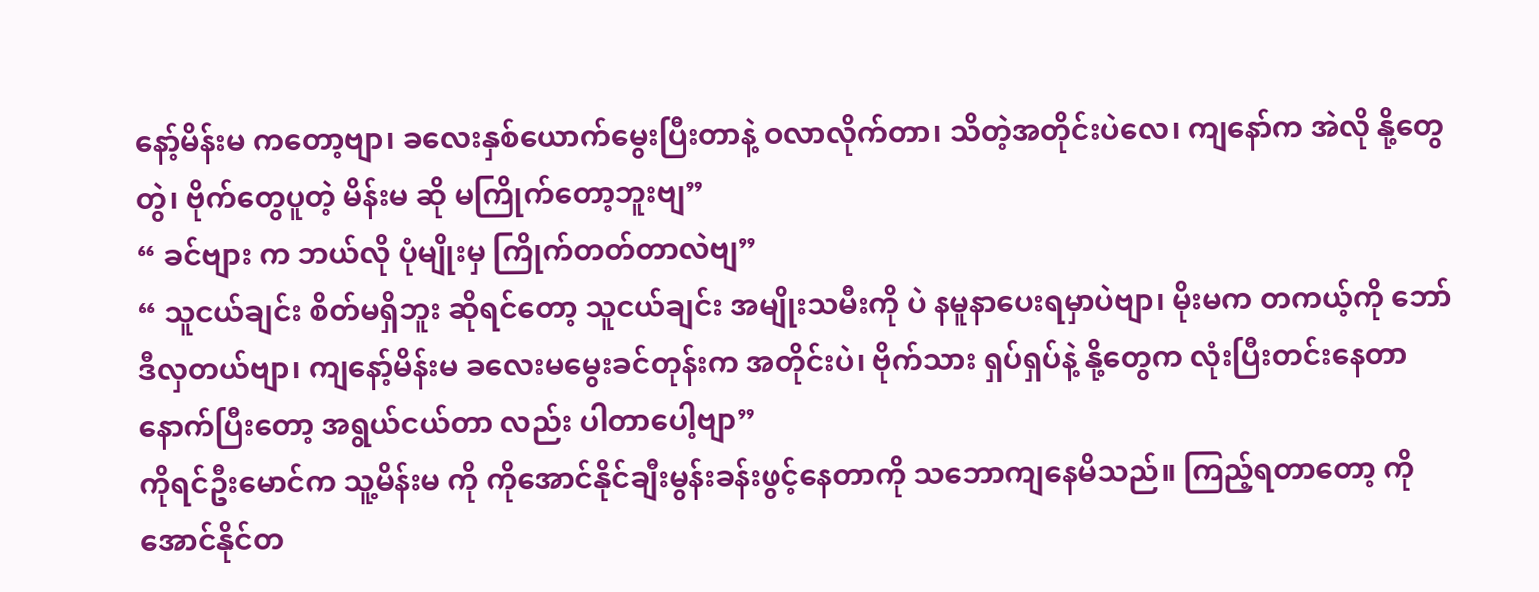နော့်မိန်းမ ကတော့ဗျာ၊ ခလေးနှစ်ယောက်မွေးပြီးတာနဲ့ ဝလာလိုက်တာ၊ သိတဲ့အတိုင်းပဲလေ၊ ကျနော်က အဲလို နို့တွေ တွဲ၊ ဗိုက်တွေပူတဲ့ မိန်းမ ဆို မကြိုက်တော့ဘူးဗျ”
“ ခင်ဗျား က ဘယ်လို ပုံမျိုးမှ ကြိုက်တတ်တာလဲဗျ”
“ သူငယ်ချင်း စိတ်မရှိဘူး ဆိုရင်တော့ သူငယ်ချင်း အမျိုးသမီးကို ပဲ နမူနာပေးရမှာပဲဗျာ၊ မိုးမက တကယ့်ကို ဘော်ဒီလှတယ်ဗျာ၊ ကျနော့်မိန်းမ ခလေးမမွေးခင်တုန်းက အတိုင်းပဲ၊ ဗိုက်သား ရှပ်ရှပ်နဲ့ နို့တွေက လုံးပြီးတင်းနေတာ နောက်ပြီးတော့ အရွယ်ငယ်တာ လည်း ပါတာပေါ့ဗျာ”
ကိုရင်ဦးမောင်က သူ့မိန်းမ ကို ကိုအောင်နိုင်ချီးမွန်းခန်းဖွင့်နေတာကို သဘောကျနေမိသည်။ ကြည့်ရတာတော့ ကိုအောင်နိုင်တ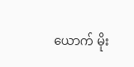ယောက် မိုး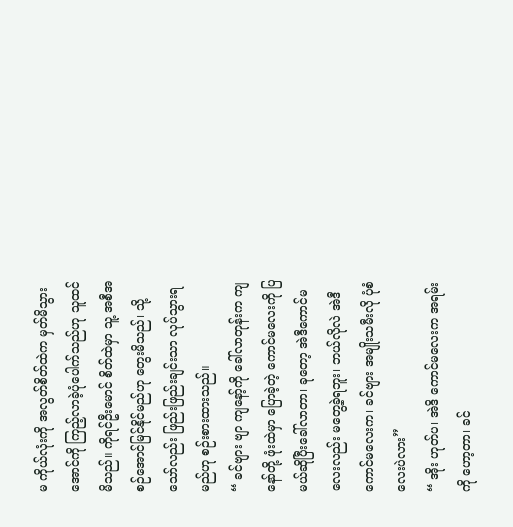မ ကိုယ်လုံးကို အလွတ်စိတ်ထဲက မှတ်မိသွားအောင်ကို ကြည့်လာခဲ့ပုံပေါက်သည်ဟု သူထင်မိသည်။ ကိုရင်ဦးမောင် စိတ်ထဲမှာ သူ့ အစီအစဉ်အောင်မြင်နိုင်မည်ဟု တွေးမိသည်၊ သို့သော်လည်း ဖြည်းဖြည်းချင်းသာ လုပ်သွားရမည်ဟု စဉ်းစားထားသည်။
“ ခင်ဗျား ဗျာ ကျနော့်ကို ခေါ်လာတုန်းက ကျနော်တို့ ဖုံးထဲမှာ ပြောခဲ့တဲ့ ကောင်မလေးကို ပြမယ်ဆိုပြီးခေါ်လာတာ၊ ခုတော့ အဲဒီကောင်မလေးလည်း မတွေ့ခဲ့ရဘူး၊ ဘယ်လိုလဲ အဲဒီကောင်မလေးက၊ ခင်ဗျား အမျိုးသမီးလို ပုံစံလေးပဲလား”
“ အိုး ဟုတ်ပ၊ အဲဒိ ကောင်မလေးက အရမ်းကို ဟော့တာ၊ ခင်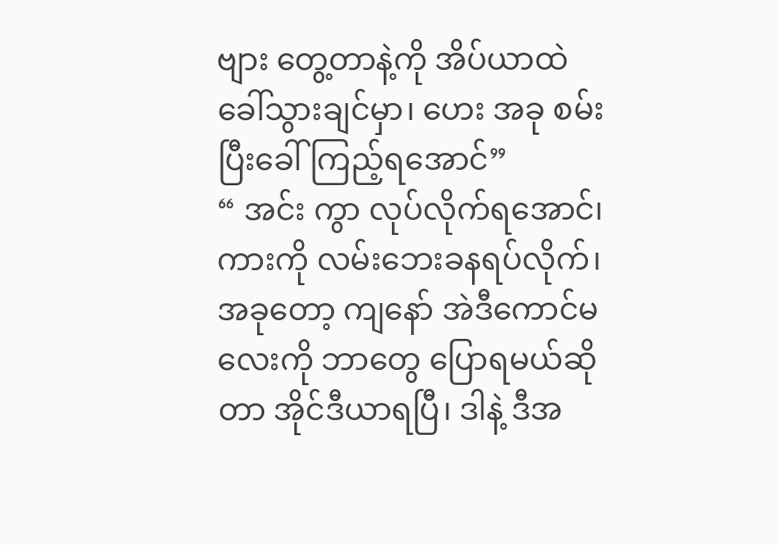ဗျား တွေ့တာနဲ့ကို အိပ်ယာထဲ ခေါ်သွားချင်မှာ၊ ဟေး အခု စမ်းပြီးခေါ်ကြည့်ရအောင်”
“ အင်း ကွာ လုပ်လိုက်ရအောင်၊ ကားကို လမ်းဘေးခနရပ်လိုက်၊ အခုတော့ ကျနော် အဲဒီကောင်မလေးကို ဘာတွေ ပြောရမယ်ဆိုတာ အိုင်ဒီယာရပြီ၊ ဒါနဲ့ ဒီအ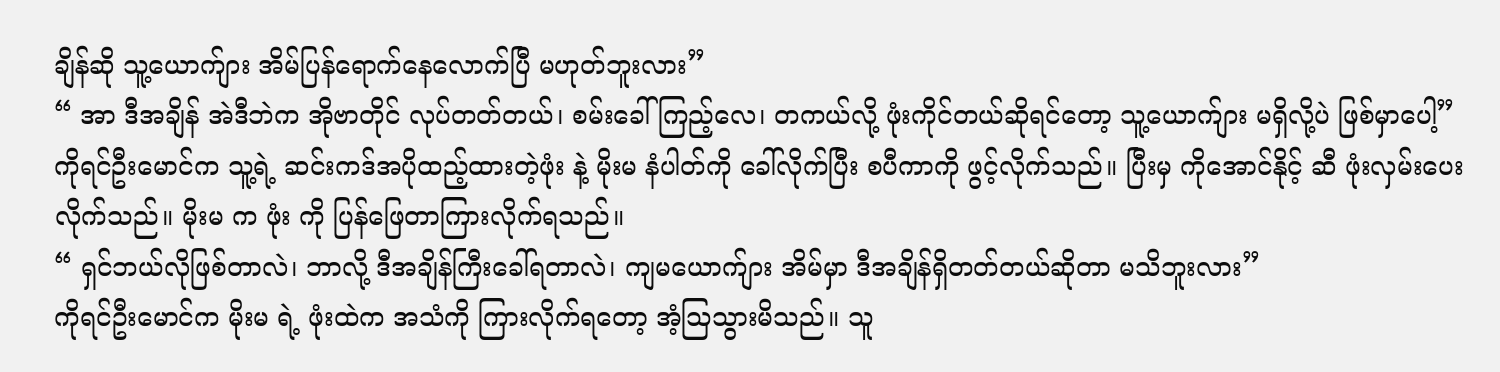ချိန်ဆို သူ့ယောက်ျား အိမ်ပြန်ရောက်နေလောက်ပြီ မဟုတ်ဘူးလား”
“ အာ ဒီအချိန် အဲဒီဘဲက အိုဗာတိုင် လုပ်တတ်တယ်၊ စမ်းခေါ်ကြည့်လေ၊ တကယ်လို့ ဖုံးကိုင်တယ်ဆိုရင်တော့ သူ့ယောက်ျား မရှိလို့ပဲ ဖြစ်မှာပေါ့”
ကိုရင်ဦးမောင်က သူ့ရဲ့ ဆင်းကဒ်အပိုထည့်ထားတဲ့ဖုံး နဲ့ မိုးမ နံပါတ်ကို ခေါ်လိုက်ပြီး စပီကာကို ဖွင့်လိုက်သည်။ ပြီးမှ ကိုအောင်နိုင့် ဆီ ဖုံးလှမ်းပေးလိုက်သည်။ မိုးမ က ဖုံး ကို ပြန်ဖြေတာကြားလိုက်ရသည်။
“ ရှင်ဘယ်လိုဖြစ်တာလဲ၊ ဘာလို့ ဒီအချိန်ကြီးခေါ်ရတာလဲ၊ ကျမယောက်ျား အိမ်မှာ ဒီအချိန်ရှိတတ်တယ်ဆိုတာ မသိဘူးလား”
ကိုရင်ဦးမောင်က မိုးမ ရဲ့ ဖုံးထဲက အသံကို ကြားလိုက်ရတော့ အံ့သြသွားမိသည်။ သူ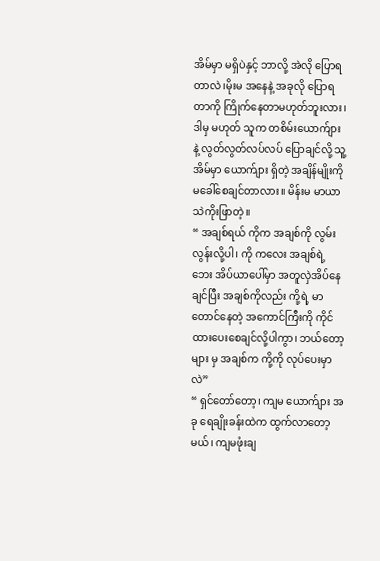အိမ်မှာ မရှိပဲနှင့် ဘာလို့ အဲလို ပြောရတာလဲ၊မိုးမ အနေနဲ့ အခုလို ပြောရတာကို ကြိုက်နေတာမဟုတ်ဘူးလား၊ ဒါမှ မဟုတ် သူက တစိမ်းယောက်ျား နဲ့ လွတ်လွတ်လပ်လပ် ပြောချင်လို့ သူ့အိမ်မှာ ယောက်ျား ရှိတဲ့ အချိန်မျိုးကို မခေါ်စေချင်တာလား။ မိန်းမ မာယာသဲကိုးဖြာတဲ့။
“ အချစ်ရယ် ကိုက အချစ်ကို လွမ်းလွန်းလို့ပါ၊ ကို ကလေး အချစ်ရဲ့ ဘေး အိပ်ယာပေါ်မှာ အတူလှဲအိပ်နေချင်ပြီး အချစ်ကိုလည်း ကို့ရဲ့ မာတောင်နေတဲ့ အကောင်ကြီးကို ကိုင်ထားပေးစေချင်လို့ပါကွာ၊ ဘယ်တော့များ မှ အချစ်က ကို့ကို လုပ်ပေးမှာလဲ”
“ ရှင်တော်တော့၊ ကျမ ယောက်ျား အခု ရေချိုးခန်းထဲက ထွက်လာတော့မယ်၊ ကျမဖုံးချ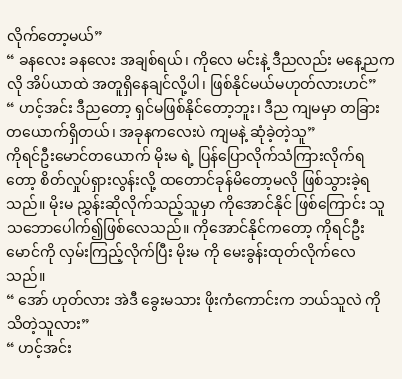လိုက်တော့မယ်”
“ ခနလေး ခနလေး အချစ်ရယ်၊ ကိုလေ မင်းနဲ့ ဒီညလည်း မနေ့ညကလို အိပ်ယာထဲ အတူရှိနေချင်လို့ပါ၊ ဖြစ်နိုင်မယ်မဟုတ်လားဟင်”
“ ဟင့်အင်း ဒီညတော့ ရှင်မဖြစ်နိုင်တော့ဘူး၊ ဒီည ကျမမှာ တခြားတယောက်ရှိတယ်၊ အခုနကလေးပဲ ကျမနဲ့ ဆုံခဲ့တဲ့သူ”
ကိုရင်ဦးမောင်တယောက် မိုးမ ရဲ့ ပြန်ပြောလိုက်သံကြားလိုက်ရတော့ စိတ်လှုပ်ရှားလွန်းလို့ ထတောင်ခုန်မိတော့မလို ဖြစ်သွားခဲ့ရသည်။ မိုးမ ညွှန်းဆိုလိုက်သည့်သူမှာ ကိုအောင်နိုင် ဖြစ်ကြောင်း သူသဘောပေါက်၍ဖြစ်လေသည်။ ကိုအောင်နိုင်ကတော့ ကိုရင်ဦးမောင်ကို လှမ်းကြည့်လိုက်ပြီး မိုးမ ကို မေးခွန်းထုတ်လိုက်လေသည်။
“ အော် ဟုတ်လား အဲဒီ ခွေးမသား ဖိုးကံကောင်းက ဘယ်သူလဲ ကို သိတဲ့သူလား”
“ ဟင့်အင်း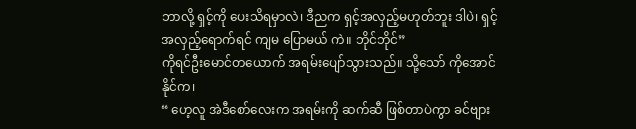ဘာလို့ ရှင့်ကို ပေးသိရမှာလဲ၊ ဒီညက ရှင့်အလှည့်မဟုတ်ဘူး ဒါပဲ၊ ရှင့်အလှည့်ရောက်ရင် ကျမ ပြောမယ် ကဲ။ ဘိုင်ဘိုင်”
ကိုရင်ဦးမောင်တယောက် အရမ်းပျော်သွားသည်။ သို့သော် ကိုအောင်နိုင်က၊
“ ဟေ့လူ အဲဒီစော်လေးက အရမ်းကို ဆက်ဆီ ဖြစ်တာပဲကွာ ခင်ဗျား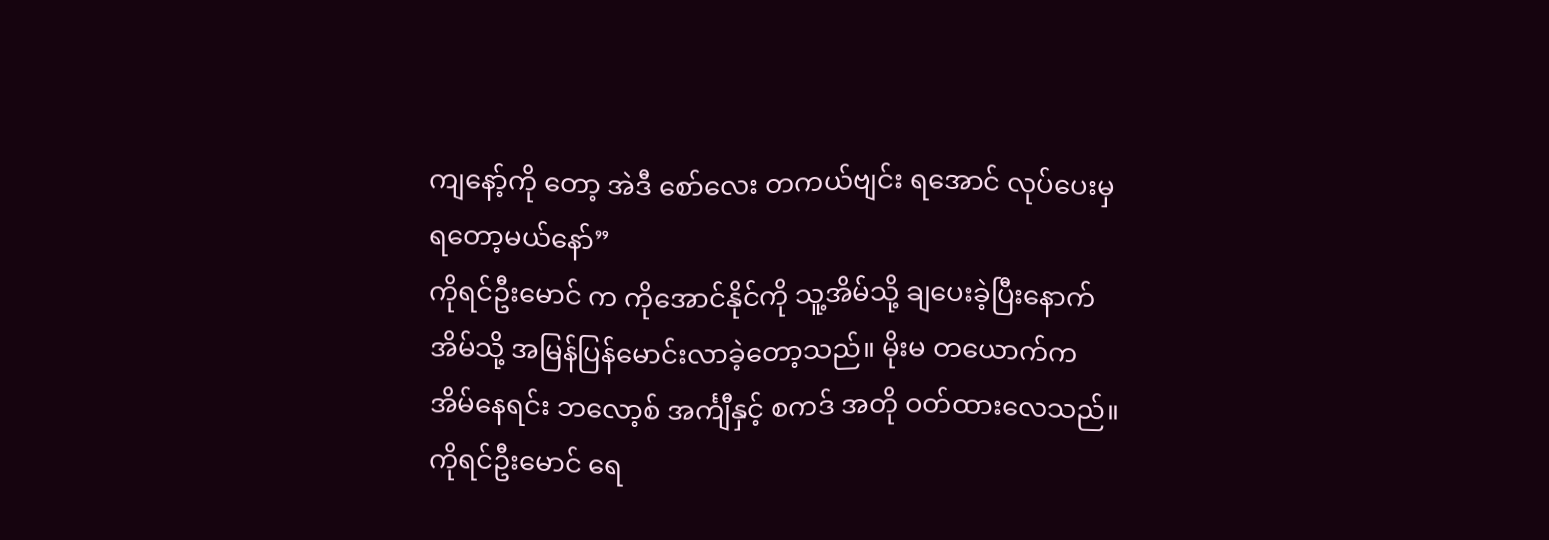ကျနော့်ကို တော့ အဲဒီ စော်လေး တကယ်ဗျင်း ရအောင် လုပ်ပေးမှ ရတော့မယ်နော်”
ကိုရင်ဦးမောင် က ကိုအောင်နိုင်ကို သူ့အိမ်သို့ ချပေးခဲ့ပြီးနောက် အိမ်သို့ အမြန်ပြန်မောင်းလာခဲ့တော့သည်။ မိုးမ တယောက်က အိမ်နေရင်း ဘလော့စ် အင်္ကျီနှင့် စကဒ် အတို ဝတ်ထားလေသည်။ ကိုရင်ဦးမောင် ရေ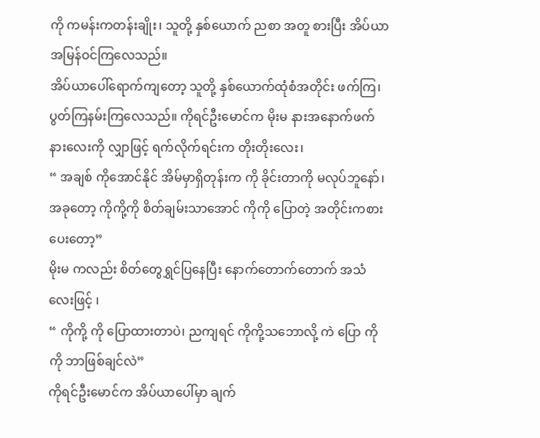ကို ကမန်းကတန်းချိုး၊ သူတို့ နှစ်ယောက် ညစာ အတူ စားပြီး အိပ်ယာအမြန်ဝင်ကြလေသည်။
အိပ်ယာပေါ်ရောက်ကျတော့ သူတို့ နှစ်ယောက်ထုံစံအတိုင်း ဖက်ကြ၊ပွတ်ကြနမ်းကြလေသည်။ ကိုရင်ဦးမောင်က မိုးမ နားအနောက်ဖက်နားလေးကို လျှာဖြင့် ရက်လိုက်ရင်းက တိုးတိုးလေး၊
“ အချစ် ကိုအောင်နိုင် အိမ်မှာရှိတုန်းက ကို ခိုင်းတာကို မလုပ်ဘူနော်၊ အခုတော့ ကိုကို့ကို စိတ်ချမ်းသာအောင် ကိုကို ပြောတဲ့ အတိုင်းကစားပေးတော့”
မိုးမ ကလည်း စိတ်တွေရွှင်ပြနေပြီး နောက်တောက်တောက် အသံလေးဖြင့် ၊
“ ကိုကို့ ကို ပြောထားတာပဲ၊ ညကျရင် ကိုကို့သဘောလို့ ကဲ ပြော ကိုကို ဘာဖြစ်ချင်လဲ”
ကိုရင်ဦးမောင်က အိပ်ယာပေါ်မှာ ချက်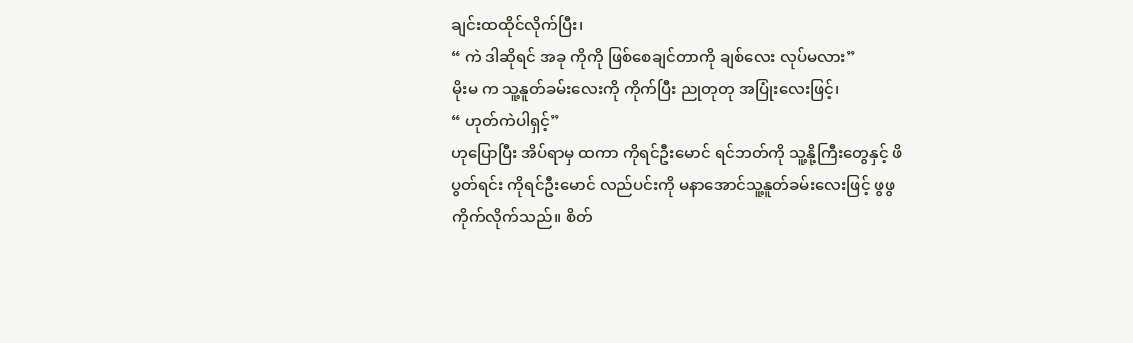ချင်းထထိုင်လိုက်ပြီး၊
“ ကဲ ဒါဆိုရင် အခု ကိုကို ဖြစ်စေချင်တာကို ချစ်လေး လုပ်မလား”
မိုးမ က သူ့နူတ်ခမ်းလေးကို ကိုက်ပြီး ညုတုတု အပြုံးလေးဖြင့်၊
“ ဟုတ်ကဲပါရှင့်”
ဟုပြောပြီး အိပ်ရာမှ ထကာ ကိုရင်ဦးမောင် ရင်ဘတ်ကို သူ့နို့ကြီးတွေနှင့် ဖိပွတ်ရင်း ကိုရင်ဦးမောင် လည်ပင်းကို မနာအောင်သူ့နူတ်ခမ်းလေးဖြင့် ဖွဖွ ကိုက်လိုက်သည်။ စိတ်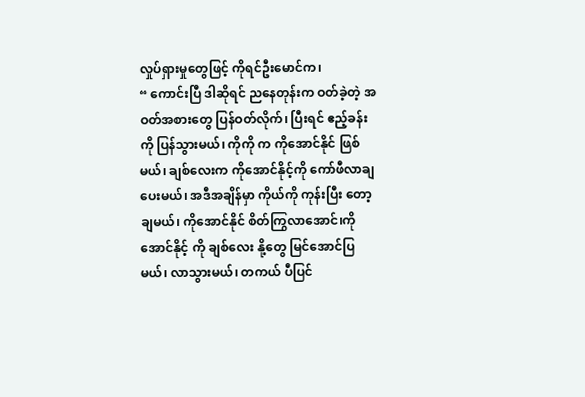လှုပ်ရှားမှုတွေဖြင့် ကိုရင်ဦးမောင်က၊
“ ကောင်းပြီ ဒါဆိုရင် ညနေတုန်းက ဝတ်ခဲ့တဲ့ အဝတ်အစားတွေ ပြန်ဝတ်လိုက်၊ ပြီးရင် ဧည့်ခန်းကို ပြန်သွားမယ်၊ ကိုကို က ကိုအောင်နိုင် ဖြစ်မယ်၊ ချစ်လေးက ကိုအောင်နိုင့်ကို ကော်ဖီလာချပေးမယ်၊ အဒီအချိန်မှာ ကိုယ်ကို ကုန်းပြီး တော့ ချမယ်၊ ကိုအောင်နိုင် စိတ်ကြွလာအောင်၊ကိုအောင်နိုင့် ကို ချစ်လေး နို့တွေ မြင်အောင်ပြမယ်၊ လာသွားမယ်၊ တကယ် ပီပြင်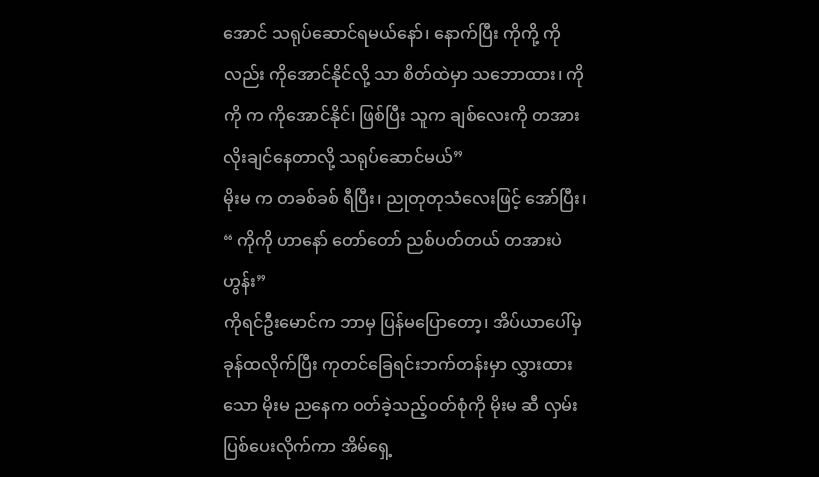အောင် သရုပ်ဆောင်ရမယ်နော်၊ နောက်ပြီး ကိုကို့ ကိုလည်း ကိုအောင်နိုင်လို့ သာ စိတ်ထဲမှာ သဘောထား၊ ကိုကို က ကိုအောင်နိုင်၊ ဖြစ်ပြီး သူက ချစ်လေးကို တအားလိုးချင်နေတာလို့ သရုပ်ဆောင်မယ်”
မိုးမ က တခစ်ခစ် ရီပြီး၊ ညုတုတုသံလေးဖြင့် အော်ပြီး၊
“ ကိုကို ဟာနော် တော်တော် ညစ်ပတ်တယ် တအားပဲ ဟွန်း”
ကိုရင်ဦးမောင်က ဘာမှ ပြန်မပြောတော့၊ အိပ်ယာပေါ်မှ ခုန်ထလိုက်ပြီး ကုတင်ခြေရင်းဘက်တန်းမှာ လွှားထားသော မိုးမ ညနေက ဝတ်ခဲ့သည့်ဝတ်စုံကို မိုးမ ဆီ လှမ်းပြစ်ပေးလိုက်ကာ အိမ်ရှေ့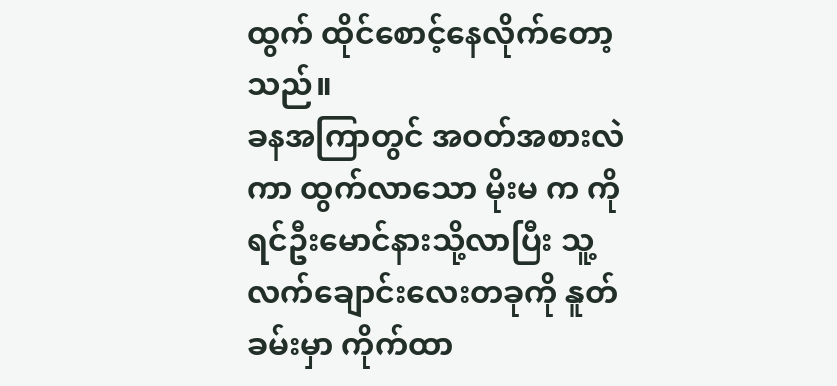ထွက် ထိုင်စောင့်နေလိုက်တော့သည်။
ခနအကြာတွင် အဝတ်အစားလဲကာ ထွက်လာသော မိုးမ က ကိုရင်ဦးမောင်နားသို့လာပြီး သူ့လက်ချောင်းလေးတခုကို နူတ်ခမ်းမှာ ကိုက်ထာ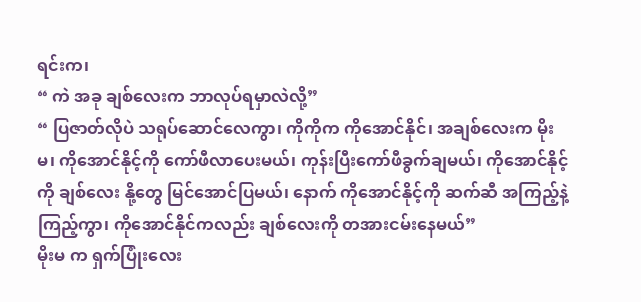ရင်းက၊
“ ကဲ အခု ချစ်လေးက ဘာလုပ်ရမှာလဲလို့”
“ ပြဇာတ်လိုပဲ သရုပ်ဆောင်လေကွာ၊ ကိုကိုက ကိုအောင်နိုင်၊ အချစ်လေးက မိုးမ၊ ကိုအောင်နိုင့်ကို ကော်ဖီလာပေးမယ်၊ ကုန်းပြီးကော်ဖီခွက်ချမယ်၊ ကိုအောင်နိုင့်ကို ချစ်လေး နို့တွေ မြင်အောင်ပြမယ်၊ နောက် ကိုအောင်နိုင့်ကို ဆက်ဆီ အကြည့်နဲ့ကြည့်ကွာ၊ ကိုအောင်နိုင်ကလည်း ချစ်လေးကို တအားငမ်းနေမယ်”
မိုးမ က ရှက်ပြုံးလေး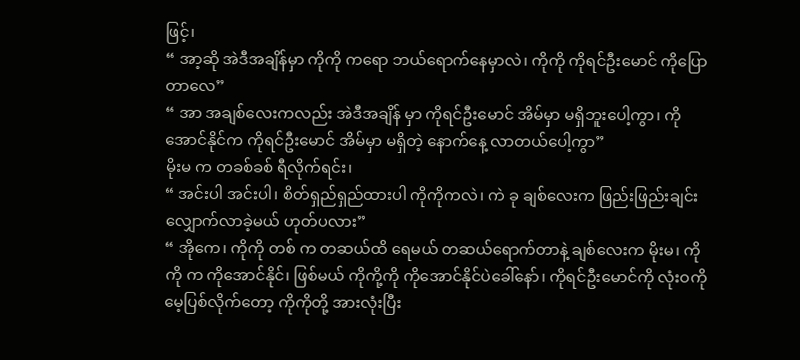ဖြင့်၊
“ အာ့ဆို အဲဒီအချိန်မှာ ကိုကို ကရော ဘယ်ရောက်နေမှာလဲ၊ ကိုကို ကိုရင်ဦးမောင် ကိုပြောတာလေ”
“ အာ အချစ်လေးကလည်း အဲဒီအချိန် မှာ ကိုရင်ဦးမောင် အိမ်မှာ မရှိဘူးပေါ့ကွာ၊ ကိုအောင်နိုင်က ကိုရင်ဦးမောင် အိမ်မှာ မရှိတဲ့ နောက်နေ့ လာတယ်ပေါ့ကွာ”
မိုးမ က တခစ်ခစ် ရီလိုက်ရင်း၊
“ အင်းပါ အင်းပါ၊ စိတ်ရှည်ရှည်ထားပါ ကိုကိုကလဲ၊ ကဲ ခု ချစ်လေးက ဖြည်းဖြည်းချင်း လျှောက်လာခဲ့မယ် ဟုတ်ပလား”
“ အိုကေ၊ ကိုကို တစ် က တဆယ်ထိ ရေမယ် တဆယ်ရောက်တာနဲ့ ချစ်လေးက မိုးမ၊ ကိုကို က ကိုအောင်နိုင်၊ ဖြစ်မယ် ကိုကို့ကို ကိုအောင်နိုင်ပဲခေါ်နော်၊ ကိုရင်ဦးမောင်ကို လုံးဝကို မေ့ပြစ်လိုက်တော့ ကိုကိုတို့ အားလုံးပြီး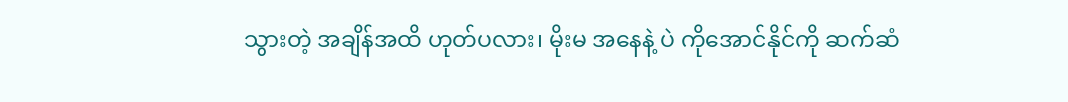သွားတဲ့ အချိန်အထိ ဟုတ်ပလား၊ မိုးမ အနေနဲ့ ပဲ ကိုအောင်နိုင်ကို ဆက်ဆံ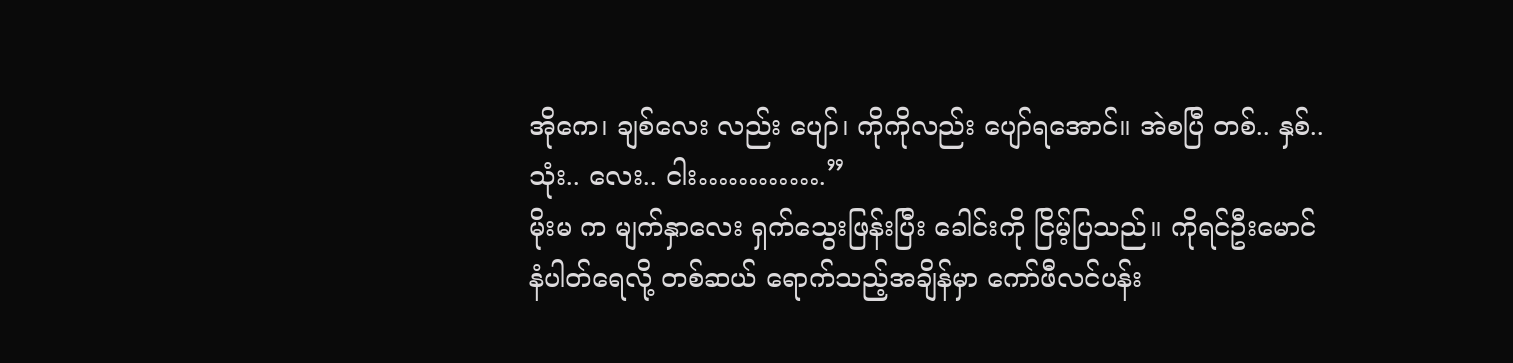အိုကေ၊ ချစ်လေး လည်း ပျော်၊ ကိုကိုလည်း ပျော်ရအောင်။ အဲစပြီ တစ်.. နှစ်.. သုံး.. လေး.. ငါး………….”
မိုးမ က မျက်နှာလေး ရှက်သွေးဖြန်းပြီး ခေါင်းကို ငြိမ့်ပြသည်။ ကိုရင်ဦးမောင် နံပါတ်ရေလို့ တစ်ဆယ် ရောက်သည့်အချိန်မှာ ကော်ဖီလင်ပန်း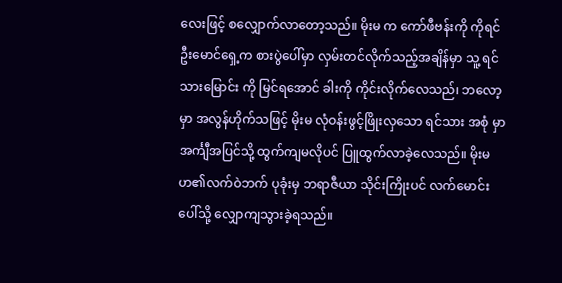လေးဖြင့် စလျှောက်လာတော့သည်။ မိုးမ က ကော်ဖီဗန်းကို ကိုရင်ဦးမောင်ရှေ့က စားပွဲပေါ်မှာ လှမ်းတင်လိုက်သည့်အချိန်မှာ သူ့ ရင်သားမြောင်း ကို မြင်ရအောင် ခါးကို ကိုင်းလိုက်လေသည်၊ ဘလော့မှာ အလွန်ဟိုက်သဖြင့် မိုးမ လုံဝန်းဖွင့်ဖြိုးလှသော ရင်သား အစုံ မှာ အင်္ကျီအပြင်သို့ ထွက်ကျမလိုပင် ပြူထွက်လာခဲ့လေသည်။ မိုးမ ဟ၏လက်ဝဲဘက် ပုခုံးမှ ဘရာဇီယာ သိုင်းကြိုးပင် လက်မောင်းပေါ်သို့ လျှောကျသွားခဲ့ရသည်။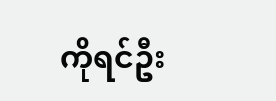ကိုရင်ဦး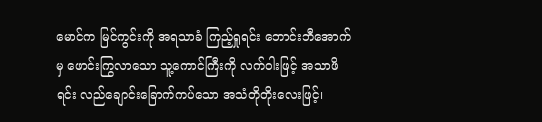မောင်က မြင်ကွင်းကို အရသာခံ ကြည့်ရှုရင်း ဘောင်းဘီအောက်မှ ဖောင်းကြွလာသော သူ့ကောင်ကြီးကို လက်ဝါးဖြင့် အသာဖိရင်း လည်ချောင်းခြောက်ကပ်သော အသံတိုတိုးလေးဖြင့်၊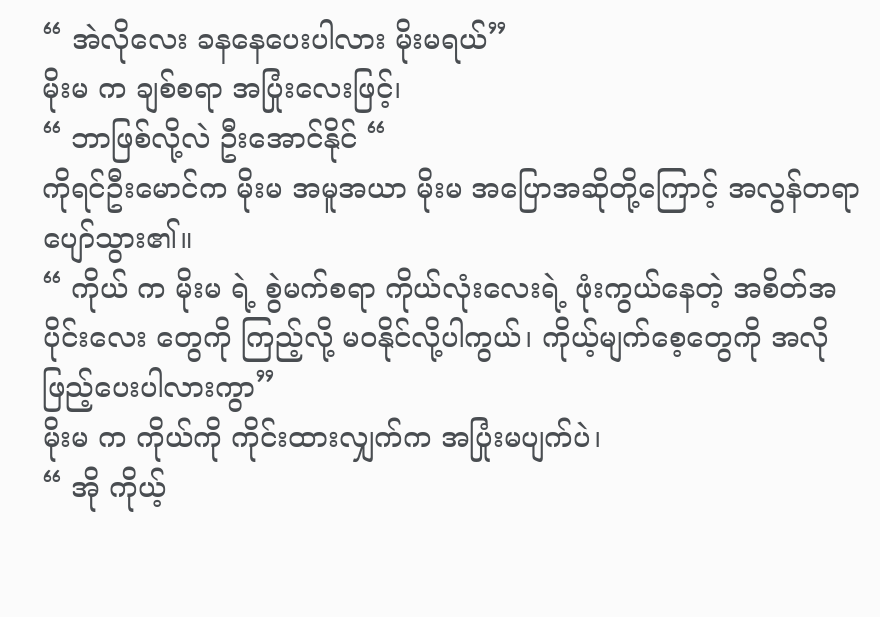“ အဲလိုလေး ခနနေပေးပါလား မိုးမရယ်”
မိုးမ က ချစ်စရာ အပြုံးလေးဖြင့်၊
“ ဘာဖြစ်လို့လဲ ဦးအောင်နိုင် “
ကိုရင်ဦးမောင်က မိုးမ အမူအယာ မိုးမ အပြောအဆိုတို့ကြောင့် အလွန်တရာပျော်သွား၏။
“ ကိုယ် က မိုးမ ရဲ့ စွဲမက်စရာ ကိုယ်လုံးလေးရဲ့ ဖုံးကွယ်နေတဲ့ အစိတ်အပိုင်းလေး တွေကို ကြည့်လို့ မဝနိုင်လို့ပါကွယ်၊ ကိုယ့်မျက်စေ့တွေကို အလိုဖြည့်ပေးပါလားကွာ”
မိုးမ က ကိုယ်ကို ကိုင်းထားလျှက်က အပြုံးမပျက်ပဲ၊
“ အို ကိုယ့်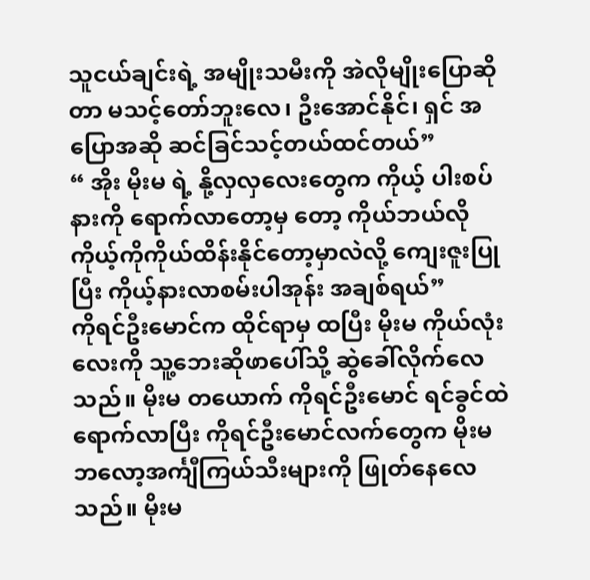သူငယ်ချင်းရဲ့ အမျိုးသမီးကို အဲလိုမျိုးပြောဆိုတာ မသင့်တော်ဘူးလေ၊ ဦးအောင်နိုင်၊ ရှင် အပြောအဆို ဆင်ခြင်သင့်တယ်ထင်တယ်”
“ အိုး မိုးမ ရဲ့ နို့လှလှလေးတွေက ကိုယ့် ပါးစပ်နားကို ရောက်လာတော့မှ တော့ ကိုယ်ဘယ်လို ကိုယ့်ကိုကိုယ်ထိန်းနိုင်တော့မှာလဲလို့ ကျေးဇူးပြုပြီး ကိုယ့်နားလာစမ်းပါအုန်း အချစ်ရယ်”
ကိုရင်ဦးမောင်က ထိုင်ရာမှ ထပြီး မိုးမ ကိုယ်လုံးလေးကို သူ့ဘေးဆိုဖာပေါ်သို့ ဆွဲခေါ်လိုက်လေသည်။ မိုးမ တယောက် ကိုရင်ဦးမောင် ရင်ခွင်ထဲ ရောက်လာပြီး ကိုရင်ဦးမောင်လက်တွေက မိုးမ ဘလော့အင်္ကျီကြယ်သီးများကို ဖြုတ်နေလေသည်။ မိုးမ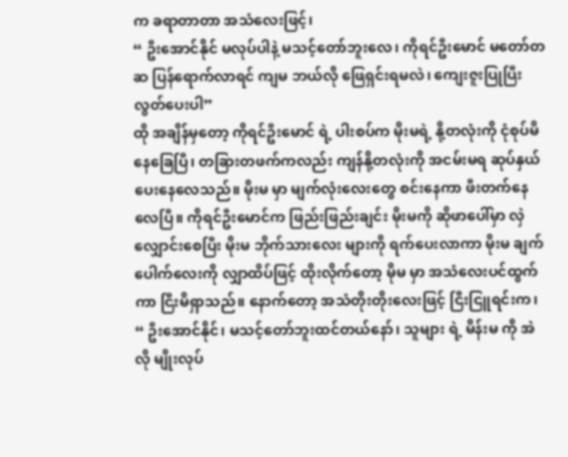က ခရာတာတာ အသံလေးဖြင့်၊
“ ဦးအောင်နိုင် မလုပ်ပါနဲ့ မသင့်တော်ဘူးလေ၊ ကိုရင်ဦးမောင် မတော်တဆ ပြန်ရောက်လာရင် ကျမ ဘယ်လို ဖြေရှင်းရမလဲ၊ ကျေးဇူးပြုပြီး လွတ်ပေးပါ”
ထို အချိန်မှတော့ ကိုရင်ဦးမောင် ရဲ့ ပါးစပ်က မိုးမရဲ့ နို့တလုံးကို ငုံစုပ်မိနေခြေပြီ၊ တခြားတဖက်ကလည်း ကျန်နို့တလုံးကို အငမ်းမရ ဆုပ်နှယ်ပေးနေလေသည်။ မိုးမ မှာ မျက်လုံးလေးတွေ စင်းနေကာ ဖီးတက်နေလေပြီ။ ကိုရင်ဦးမောင်က ဖြည်းဖြည်းချင်း မိုးမကို ဆိုဖာပေါ်မှာ လှဲလျှောင်းစေပြီး မိုးမ ဘိုက်သားလေး များကို ရက်ပေးလာကာ မိုးမ ချက်ပေါက်လေးကို လျှာထိပ်ဖြင့် ထိုးလိုက်တော့ မိုမ မှာ အသံလေးပင်ထွက်ကာ ငြီးမိရှာသည်။ နောက်တော့ အသံတိုးတိုးလေးဖြင့် ငြီးငြူရင်းက၊
“ ဦးအောင်နိုင်၊ မသင့်တော်ဘူးထင်တယ်နော်၊ သူများ ရဲ့ မိန်းမ ကို အဲလို မျိုးလုပ်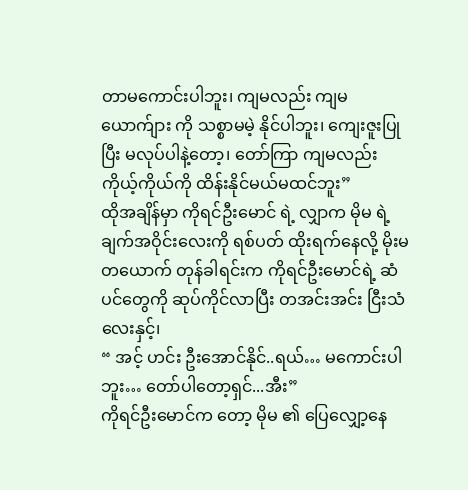တာမကောင်းပါဘူး၊ ကျမလည်း ကျမ ယောက်ျား ကို သစ္စာမမဲ့ နိုင်ပါဘူး၊ ကျေးဇူးပြုပြီး မလုပ်ပါနဲ့တော့၊ တော်ကြာ ကျမလည်း ကိုယ့်ကိုယ်ကို ထိန်းနိုင်မယ်မထင်ဘူး”
ထိုအချိန်မှာ ကိုရင်ဦးမောင် ရဲ့ လျှာက မိုမ ရဲ့ ချက်အဝိုင်းလေးကို ရစ်ပတ် ထိုးရက်နေလို့ မိုးမ တယောက် တုန်ခါရင်းက ကိုရင်ဦးမောင်ရဲ့ ဆံပင်တွေကို ဆုပ်ကိုင်လာပြီး တအင်းအင်း ငြီးသံလေးနှင့်၊
“ အင့် ဟင်း ဦးအောင်နိုင်..ရယ်… မကောင်းပါဘူး… တော်ပါတော့ရှင်...အီး”
ကိုရင်ဦးမောင်က တော့ မိုမ ၏ ပြေလျှော့နေ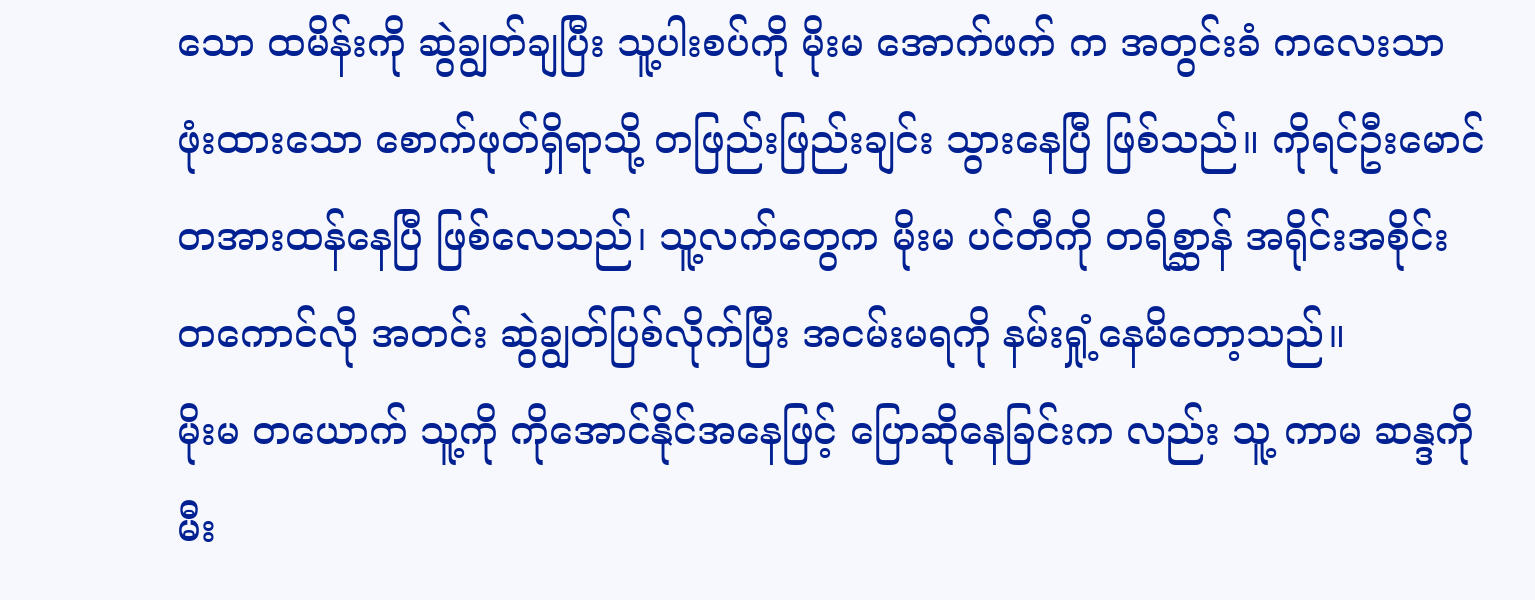သော ထမိန်းကို ဆွဲချွတ်ချပြီး သူ့ပါးစပ်ကို မိုးမ အောက်ဖက် က အတွင်းခံ ကလေးသာ ဖုံးထားသော စောက်ဖုတ်ရှိရာသို့ တဖြည်းဖြည်းချင်း သွားနေပြီ ဖြစ်သည်။ ကိုရင်ဦးမောင် တအားထန်နေပြီ ဖြစ်လေသည်၊ သူ့လက်တွေက မိုးမ ပင်တီကို တရိစ္ဆာန် အရိုင်းအစိုင်း တကောင်လို အတင်း ဆွဲချွတ်ပြစ်လိုက်ပြီး အငမ်းမရကို နမ်းရှုံ့နေမိတော့သည်။
မိုးမ တယောက် သူ့ကို ကိုအောင်နိုင်အနေဖြင့် ပြောဆိုနေခြင်းက လည်း သူ့ ကာမ ဆန္ဒကို မီး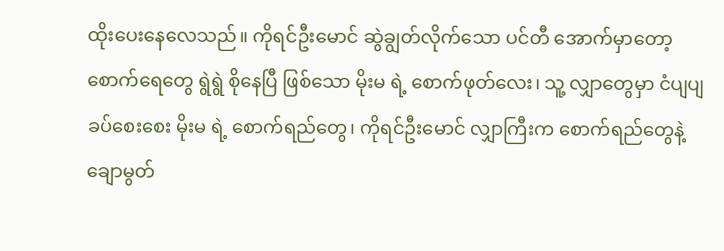ထိုးပေးနေလေသည်။ ကိုရင်ဦးမောင် ဆွဲချွတ်လိုက်သော ပင်တီ အောက်မှာတော့ စောက်ရေတွေ ရွဲရွဲ စိုနေပြီ ဖြစ်သော မိုးမ ရဲ့ စောက်ဖုတ်လေး၊ သူ့ လျှာတွေမှာ ငံပျပျ ခပ်စေးစေး မိုးမ ရဲ့ စောက်ရည်တွေ၊ ကိုရင်ဦးမောင် လျှာကြီးက စောက်ရည်တွေနဲ့ ချောမွတ်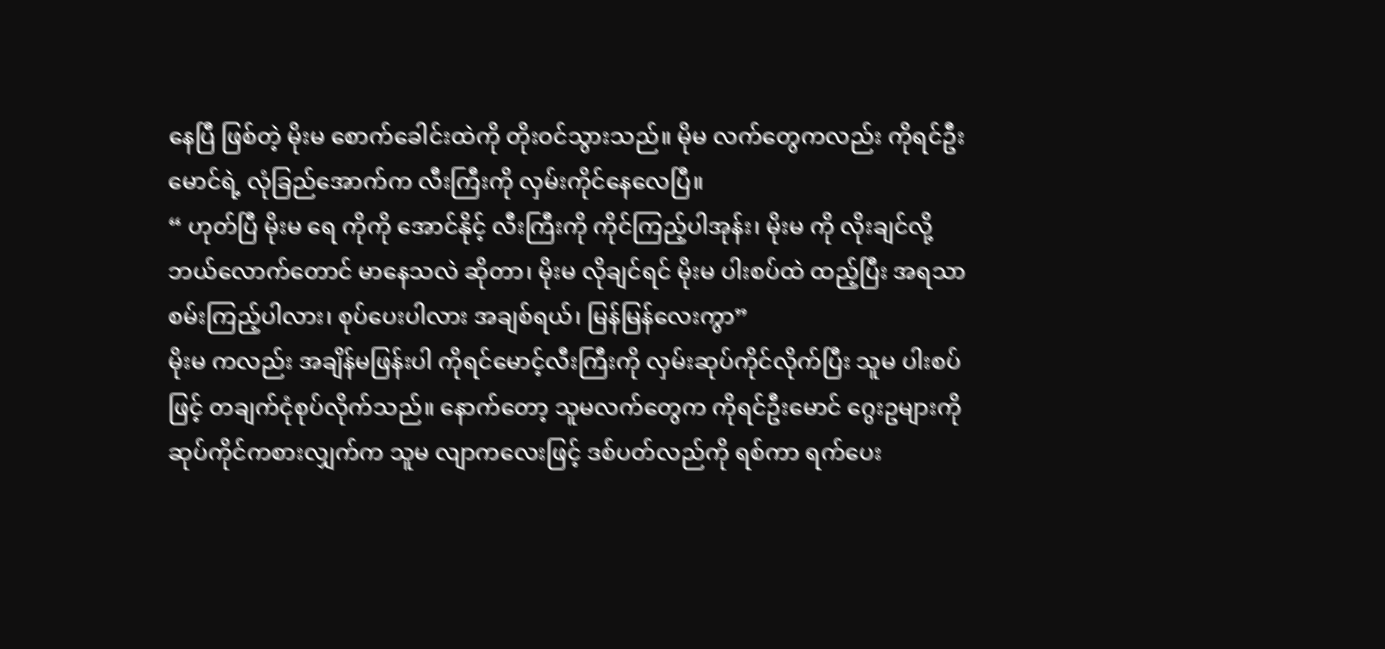နေပြီ ဖြစ်တဲ့ မိုးမ စောက်ခေါင်းထဲကို တိုးဝင်သွားသည်။ မိုမ လက်တွေကလည်း ကိုရင်ဦးမောင်ရဲ့ လုံခြည်အောက်က လီးကြီးကို လှမ်းကိုင်နေလေပြီ။
“ ဟုတ်ပြီ မိုးမ ရေ ကိုကို အောင်နိုင့် လီးကြီးကို ကိုင်ကြည့်ပါအုန်း၊ မိုးမ ကို လိုးချင်လို့ ဘယ်လောက်တောင် မာနေသလဲ ဆိုတာ၊ မိုးမ လိုချင်ရင် မိုးမ ပါးစပ်ထဲ ထည့်ပြီး အရသာ စမ်းကြည့်ပါလား၊ စုပ်ပေးပါလား အချစ်ရယ်၊ မြန်မြန်လေးကွာ”
မိုးမ ကလည်း အချိန်မဖြန်းပါ ကိုရင်မောင့်လီးကြီးကို လှမ်းဆုပ်ကိုင်လိုက်ပြီး သူမ ပါးစပ်ဖြင့် တချက်ငုံစုပ်လိုက်သည်။ နောက်တော့ သူမလက်တွေက ကိုရင်ဦးမောင် ဂွေးဥများကို ဆုပ်ကိုင်ကစားလျှက်က သူမ လျာကလေးဖြင့် ဒစ်ပတ်လည်ကို ရစ်ကာ ရက်ပေး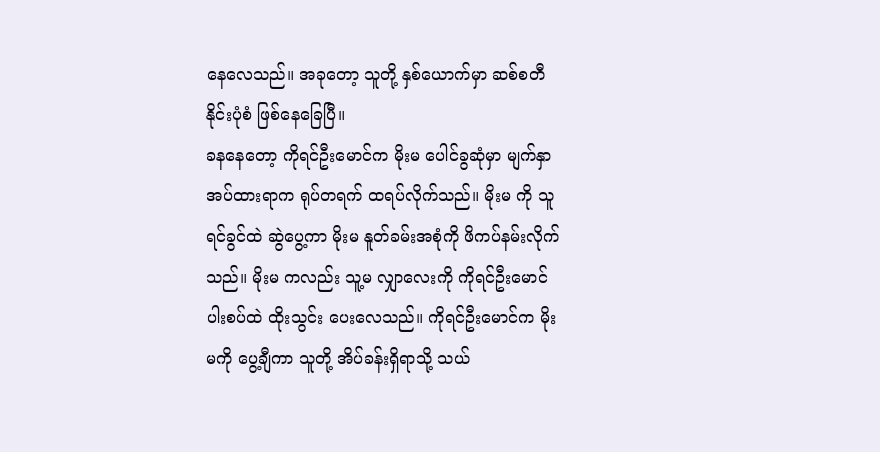နေလေသည်။ အခုတော့ သူတို့ နှစ်ယောက်မှာ ဆစ်စတီနိုင်းပုံစံ ဖြစ်နေခြေပြီ။
ခနနေတော့ ကိုရင်ဦးမောင်က မိုးမ ပေါင်ခွဆုံမှာ မျက်နှာအပ်ထားရာက ရုပ်တရက် ထရပ်လိုက်သည်။ မိုးမ ကို သူရင်ခွင်ထဲ ဆွဲပွေ့ကာ မိုးမ နူတ်ခမ်းအစုံကို ဖိကပ်နမ်းလိုက်သည်။ မိုးမ ကလည်း သူ့မ လျှာလေးကို ကိုရင်ဦးမောင် ပါးစပ်ထဲ ထိုးသွင်း ပေးလေသည်။ ကိုရင်ဦးမောင်က မိုးမကို ပွေ့ချီကာ သူတို့ အိပ်ခန်းရှိရာသို့ သယ်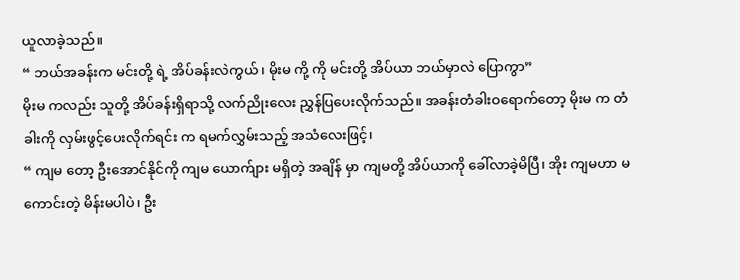ယူလာခဲ့သည်။
“ ဘယ်အခန်းက မင်းတို့ ရဲ့ အိပ်ခန်းလဲကွယ်၊ မိုးမ ကို့ ကို မင်းတို့ အိပ်ယာ ဘယ်မှာလဲ ပြောကွာ”
မိုးမ ကလည်း သူတို့ အိပ်ခန်းရှိရာသို့ လက်ညိုးလေး ညွှန်ပြပေးလိုက်သည်။ အခန်းတံခါးဝရောက်တော့ မိုးမ က တံခါးကို လှမ်းဖွင့်ပေးလိုက်ရင်း က ရမက်လွှမ်းသည့် အသံလေးဖြင့်၊
“ ကျမ တော့ ဦးအောင်နိုင်ကို ကျမ ယောက်ျား မရှိတဲ့ အချိန် မှာ ကျမတို့ အိပ်ယာကို ခေါ်လာခဲ့မိပြီ၊ အိုး ကျမဟာ မကောင်းတဲ့ မိန်းမပါပဲ၊ ဦး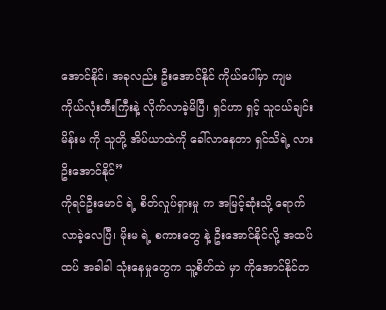အောင်နိုင်၊ အခုလည်း ဦးအောင်နိုင် ကိုယ်ပေါ်မှာ ကျမ ကိုယ်လုံးတီးကြီးနဲ့ လိုက်လာခဲ့မိပြီ၊ ရှင်ဟာ ရှင့် သူငယ်ချင်းမိန်းမ ကို သူတို့ အိပ်ယာထဲကို ခေါ်လာနေတာ ရှင်သိရဲ့ လား ဥိးအောင်နိုင်”
ကိုရင်ဦးမောင် ရဲ့ စိတ်လှုပ်ရှားမှု က အမြင့်ဆုံးသို့ ရောက်လာခဲ့လေပြီ၊ မိုးမ ရဲ့ စကားတွေ နဲ့ ဦးအောင်နိုင်လို့ အထပ်ထပ် အခါခါ သုံးနေမှုတွေက သူ့စိတ်ထဲ မှာ ကိုအောင်နိုင်တ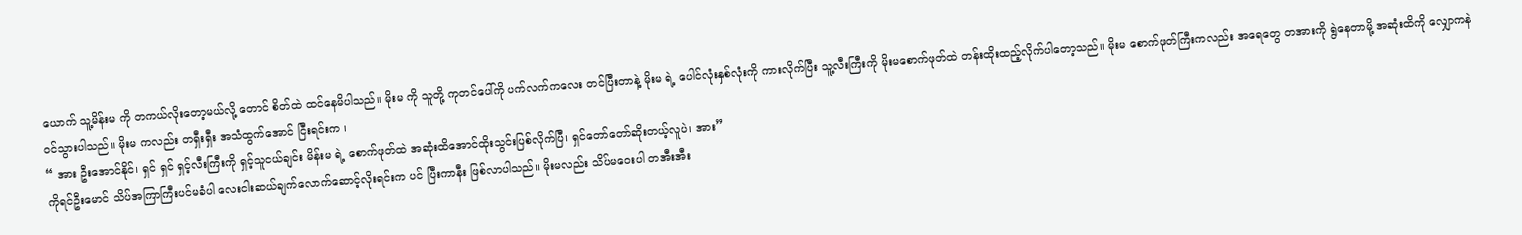ယောက် သူ့မိန်းမ ကို တကယ်လိုးတော့မယ်လို့ တောင် စိတ်ထဲ ထင်နေမိပါသည်။ မိုးမ ကို သူတို့ ကုတင်ပေါ်ကို ပက်လက်ကလေး တင်ပြီးတာနဲ့ မိုးမ ရဲ့ ပေါင်လုံးနှစ်လုံးကို ကားလိုက်ပြီး သူ့လီးကြီးကို မိုးမစောက်ဖုတ်ထဲ တန်းထိုးထည့်လိုက်ပါတော့သည်။ မိုးမ စောက်ဖုတ်ကြီးကလည်း အရေတွေ တအားကို ရွဲနေတာမို့ အဆုံးထိကို လျှောကနဲ ဝင်သွားပါသည်။ မိုးမ ကလည်း တရှီးရှီး အသံထွက်အောင် ငြီးရင်းက ၊
“ အား ဦးအောင်နိုင်၊ ရှင် ရှင် ရှင့်လီးကြီးကို ရှင့်သူငယ်ချင်း မိန်းမ ရဲ့ စောက်ဖုတ်ထဲ အဆုံးထိအောင်ထိုးသွင်းပြစ်လိုက်ပြီ၊ ရှင်တော်တော်ဆိုးတယ့်လူပဲ၊ အား”
ကိုရင်ဦးမောင် သိပ်အကြာကြီးပင်မခံပါ လေးငါးဆယ်ချက်လောက်ဆောင့်လိုးရင်းက ပင် ပြီးကာနီး ဖြစ်လာပါသည်။ မိုးမလည်း သိပ်မဝေးပါ တအီးအီး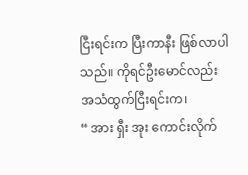ငြီးရင်းက ပြီးကာနီး ဖြစ်လာပါသည်။ ကိုရင်ဦးမောင်လည်း အသံထွက်ငြီးရင်းက၊
“ အား ရှီး အုး ကောင်းလိုက်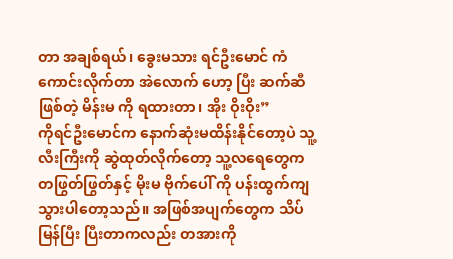တာ အချစ်ရယ်၊ ခွေးမသား ရင်ဦးမောင် ကံကောင်းလိုက်တာ အဲလောက် ဟော့ ပြီး ဆက်ဆီ ဖြစ်တဲ့ မိန်းမ ကို ရထားတာ၊ အိုး ဝိုးဝိုး”
ကိုရင်ဦးမောင်က နောက်ဆုံးမထိန်းနိုင်တော့ပဲ သူ့လီးကြီးကို ဆွဲထုတ်လိုက်တော့ သူ့လရေတွေက တဖြွတ်ဖြွတ်နှင့် မိုးမ ဗိုက်ပေါ် ကို ပန်းထွက်ကျသွားပါတော့သည်။ အဖြစ်အပျက်တွေက သိပ်မြန်ပြီး ပြီးတာကလည်း တအားကို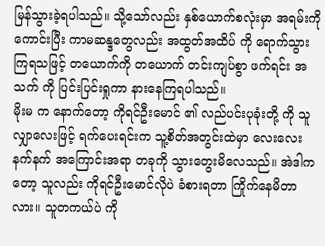မြန်သွားခဲ့ရပါသည်။ သို့သော်လည်း နှစ်ယောက်စလုံးမှာ အရမ်းကို ကောင်းပြီး ကာမဆန္ဒတွေလည်း အထွတ်အထိပ် ကို ရောက်သွားကြရသဖြင့် တယောက်ကို တယောက် တင်းကျပ်စွာ ဖက်ရင်း အသက် ကို ပြင်းပြင်းရှုကာ နားနေကြရပါသည်။
မိုးမ က နောက်တော့ ကိုရင်ဦးမောင် ၏ လည်ပင်းပုခုံးတို့ ကို သူလျှာလေးဖြင့် ရက်ပေးရင်းက သူ့စိတ်အတွင်းထဲမှာ လေးလေး နက်နက် အကြောင်းအရာ တခုကို သွားတွေးမိလေသည်။ အဲဒါကတော့ သူလည်း ကိုရင်ဦးမောင်လိုပဲ ခံစားရတာ ကြိုက်နေမိတာလား။ သူတကယ်ပဲ ကို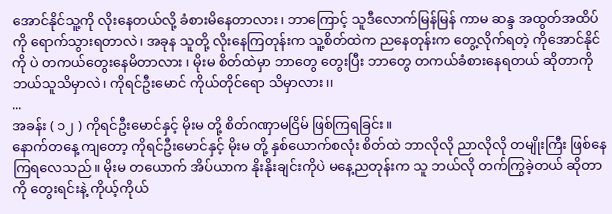အောင်နိုင်သူ့ကို လိုးနေတယ်လို့ ခံစားမိနေတာလား၊ ဘာကြောင့် သူဒီလောက်မြန်မြန် ကာမ ဆန္ဒ အထွတ်အထိပ်ကို ရောက်သွားရတာလဲ၊ အခုန သူတို့ လိုးနေကြတုန်းက သူ့စိတ်ထဲက ညနေတုန်းက တွေ့လိုက်ရတဲ့ ကိုအောင်နိုင်ကို ပဲ တကယ်တွေးနေမိတာလား ၊ မိုးမ စိတ်ထဲမှာ ဘာတွေ တွေးပြီး ဘာတွေ တကယ်ခံစားနေရတယ် ဆိုတာကို ဘယ်သူသိမှာလဲ၊ ကိုရင်ဦးမောင် ကိုယ်တိုင်ရော သိမှာလား၊၊
...
အခန်း ( ၁၂ ) ကိုရင်ဦးမောင်နှင့် မိုးမ တို့ စိတ်ဂဏှာမငြိမ် ဖြစ်ကြရခြင်း။
နောက်တနေ့ ကျတော့ ကိုရင်ဦးမောင်နှင့် မိုးမ တို့ နှစ်ယောက်စလုံး စိတ်ထဲ ဘာလိုလို ညာလိုလို တမျိုးကြီး ဖြစ်နေကြရလေသည်။ မိုးမ တယောက် အိပ်ယာက နိုးနိုးချင်းကိုပဲ မနေ့ညတုန်းက သူ ဘယ်လို တက်ကြွခဲ့တယ် ဆိုတာကို တွေးရင်းနဲ့ ကိုယ့်ကိုယ်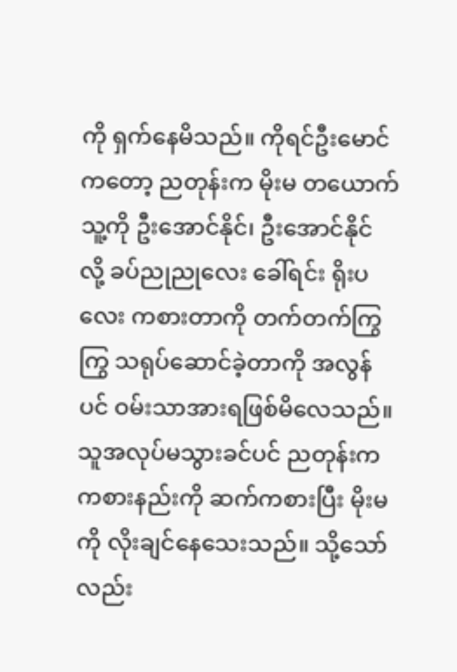ကို ရှက်နေမိသည်။ ကိုရင်ဦးမောင်ကတော့ ညတုန်းက မိုးမ တယောက် သူ့ကို ဦးအောင်နိုင်၊ ဦးအောင်နိုင် လို့ ခပ်ညုညုလေး ခေါ်ရင်း ရိုးပလေး ကစားတာကို တက်တက်ကြွကြွ သရုပ်ဆောင်ခဲ့တာကို အလွန်ပင် ဝမ်းသာအားရဖြစ်မိလေသည်။
သူအလုပ်မသွားခင်ပင် ညတုန်းက ကစားနည်းကို ဆက်ကစားပြီး မိုးမ ကို လိုးချင်နေသေးသည်။ သို့သော်လည်း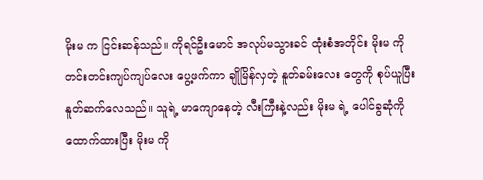မိုးမ က ငြင်းဆန်သည်။ ကိုရင်ဦးမောင် အလုပ်မသွားခင် ထုံးစံအတိုင်း မိုးမ ကို တင်းတင်းကျပ်ကျပ်လေး ပွေ့ဖက်ကာ ချိုမြိန်လှတဲ့ နူတ်ခမ်းလေး တွေကို စုပ်ယူပြီး နူတ်ဆက်လေသည်။ သူရဲ့ မာကျောနေတဲ့ လီးကြီးနဲ့လည်း မိုးမ ရဲ့ ပေါင်ခွဆုံကို ထောက်ထားပြီး မိုးမ ကို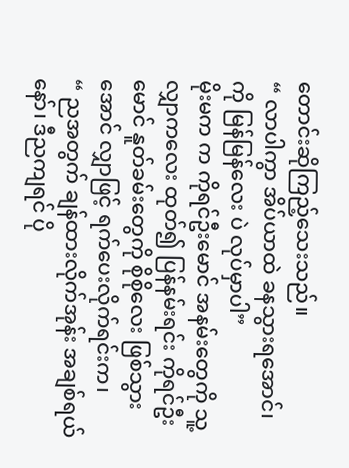တောင်းဆိုကြည့်သေးသည်။
“ လာပါကွာ အိပ်ယာထဲ ခနသွားရအောင်၊ ကို မြန်မြန်လေး ပဲ လုပ်မှာပါ”
မိုးမက က ကိုရင်ဦးမောင် အနမ်းတွေကို သူ့လျှာကလေး ထုတ်၍ ပြန်နမ်းရင်း ကိုရင်ဦးမောင် နူတ်ခမ်းတွေကို စိုစိုလေး ဖြစ်သွားအောင် လျှာဖြင့် ရက်ပေးလိုက်ရင်းက၊
“ ညအတွက် ချန်ထားလိုက်အုန်း အချစ်ရယ်နော်၊ ဒီညကျရင် ပို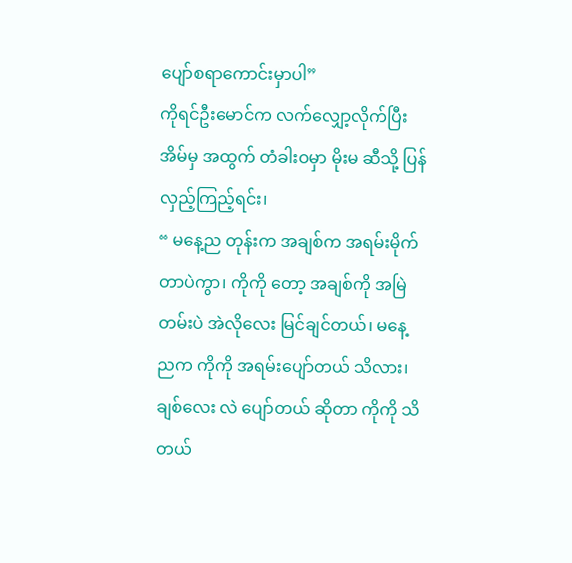ပျော်စရာကောင်းမှာပါ”
ကိုရင်ဦးမောင်က လက်လျှော့လိုက်ပြီး အိမ်မှ အထွက် တံခါးဝမှာ မိုးမ ဆီသို့ ပြန်လှည့်ကြည့်ရင်း၊
“ မနေ့ည တုန်းက အချစ်က အရမ်းမိုက်တာပဲကွာ၊ ကိုကို တော့ အချစ်ကို အမြဲတမ်းပဲ အဲလိုလေး မြင်ချင်တယ်၊ မနေ့ညက ကိုကို အရမ်းပျော်တယ် သိလား၊ ချစ်လေး လဲ ပျော်တယ် ဆိုတာ ကိုကို သိတယ်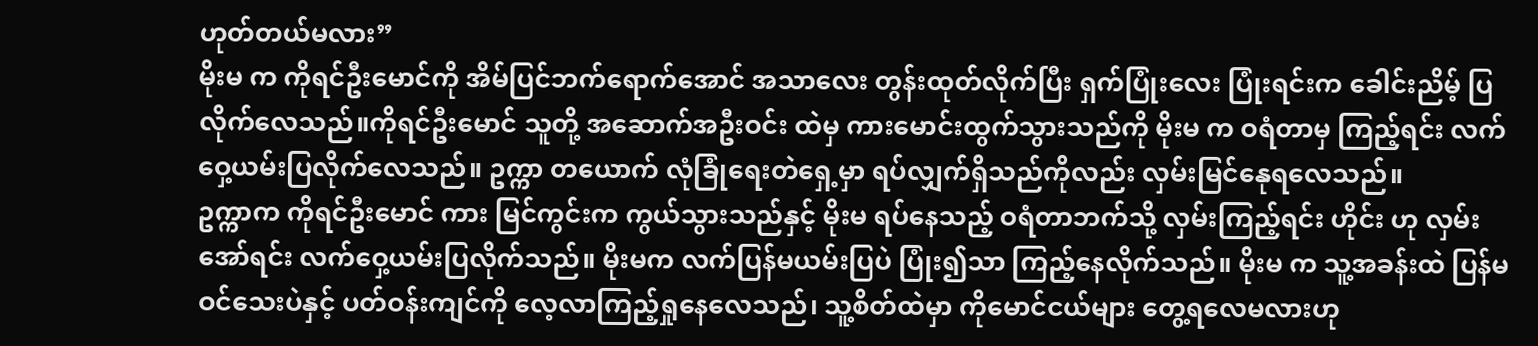ဟုတ်တယ်မလား”
မိုးမ က ကိုရင်ဦးမောင်ကို အိမ်ပြင်ဘက်ရောက်အောင် အသာလေး တွန်းထုတ်လိုက်ပြီး ရှက်ပြုံးလေး ပြုံးရင်းက ခေါင်းညိမ့် ပြလိုက်လေသည်။ကိုရင်ဦးမောင် သူတို့ အဆောက်အဦးဝင်း ထဲမှ ကားမောင်းထွက်သွားသည်ကို မိုးမ က ဝရံတာမှ ကြည့်ရင်း လက်ဝှေ့ယမ်းပြလိုက်လေသည်။ ဥက္ကာ တယောက် လုံခြုံရေးတဲရှေ့မှာ ရပ်လျှက်ရှိသည်ကိုလည်း လှမ်းမြင်နေုရလေသည်။
ဥက္ကာက ကိုရင်ဦးမောင် ကား မြင်ကွင်းက ကွယ်သွားသည်နှင့် မိုးမ ရပ်နေသည့် ဝရံတာဘက်သို့ လှမ်းကြည့်ရင်း ဟိုင်း ဟု လှမ်းအော်ရင်း လက်ဝှေ့ယမ်းပြလိုက်သည်။ မိုးမက လက်ပြန်မယမ်းပြပဲ ပြုံး၍သာ ကြည့်နေလိုက်သည်။ မိုးမ က သူ့အခန်းထဲ ပြန်မဝင်သေးပဲနှင့် ပတ်ဝန်းကျင်ကို လေ့လာကြည့်ရှုနေလေသည်၊ သူ့စိတ်ထဲမှာ ကိုမောင်ငယ်များ တွေ့ရလေမလားဟု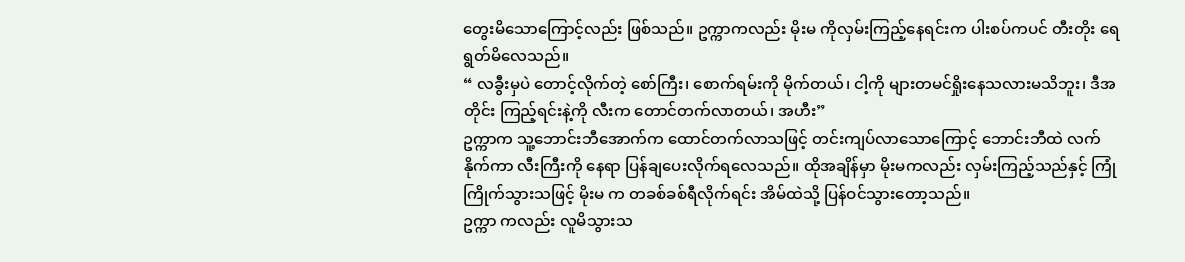တွေးမိသောကြောင့်လည်း ဖြစ်သည်။ ဥက္ကာကလည်း မိုးမ ကိုလှမ်းကြည့်နေရင်းက ပါးစပ်ကပင် တီးတိုး ရေရွတ်မိလေသည်။
“ လခွီးမှပဲ တောင့်လိုက်တဲ့ စော်ကြီး၊ စောက်ရမ်းကို မိုက်တယ်၊ ငါ့ကို များတမင်ရှိုးနေသလားမသိဘူး၊ ဒီအတိုင်း ကြည့်ရင်းနဲ့ကို လီးက တောင်တက်လာတယ်၊ အဟီး”
ဥက္ကာက သူ့ဘောင်းဘီအောက်က ထောင်တက်လာသဖြင့် တင်းကျပ်လာသောကြောင့် ဘောင်းဘီထဲ လက်နိုက်ကာ လီးကြီးကို နေရာ ပြန်ချပေးလိုက်ရလေသည်။ ထိုအချိန်မှာ မိုးမကလည်း လှမ်းကြည့်သည်နှင့် ကြုံကြိုက်သွားသဖြင့် မိုးမ က တခစ်ခစ်ရီလိုက်ရင်း အိမ်ထဲသို့ ပြန်ဝင်သွားတော့သည်။
ဥက္ကာ ကလည်း လူမိသွားသ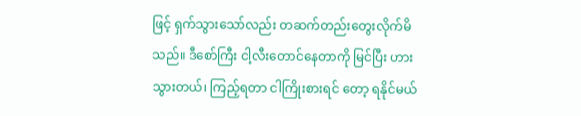ဖြင့် ရှက်သွားသော်လည်း တဆက်တည်းတွေးလိုက်မိသည်။ ဒီစော်ကြီး ငါ့လီးတောင်နေတာကို မြင်ပြီး ဟား သွားတယ်၊ ကြည့်ရတာ ငါကြိုးစားရင် တော့ ရနိုင်မယ်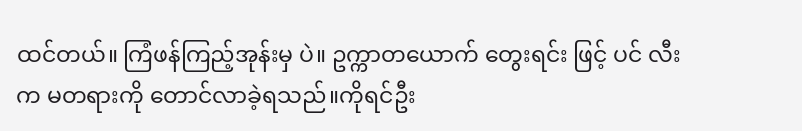ထင်တယ်။ ကြံဖန်ကြည့်အုန်းမှ ပဲ။ ဥက္ကာတယောက် တွေးရင်း ဖြင့် ပင် လီးက မတရားကို တောင်လာခဲ့ရသည်။ကိုရင်ဦး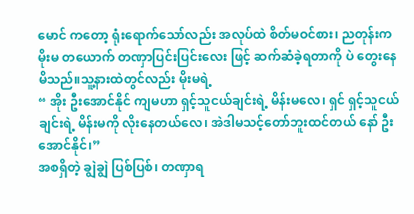မောင် ကတော့ ရုံးရောက်သော်လည်း အလုပ်ထဲ စိတ်မဝင်စား၊ ညတုန်းက မိုးမ တယောက် တဏှာပြင်းပြင်းလေး ဖြင့် ဆက်ဆံခဲ့ရတာကို ပဲ တွေးနေမိသည်။သူ့နားထဲတွင်လည်း မိုးမရဲ့
“ အိုး ဦးအောင်နိုင် ကျမဟာ ရှင့်သူငယ်ချင်းရဲ့ မိန်းမလေ၊ ရှင် ရှင့်သူငယ်ချင်းရဲ့ မိန်းမကို လိုးနေတယ်လေ၊ အဲဒါမသင့်တော်ဘူးထင်တယ် နော် ဦးအောင်နိုင်၊”
အစရှိတဲ့ ချွဲချွဲ ပြစ်ပြစ်၊ တဏှာရ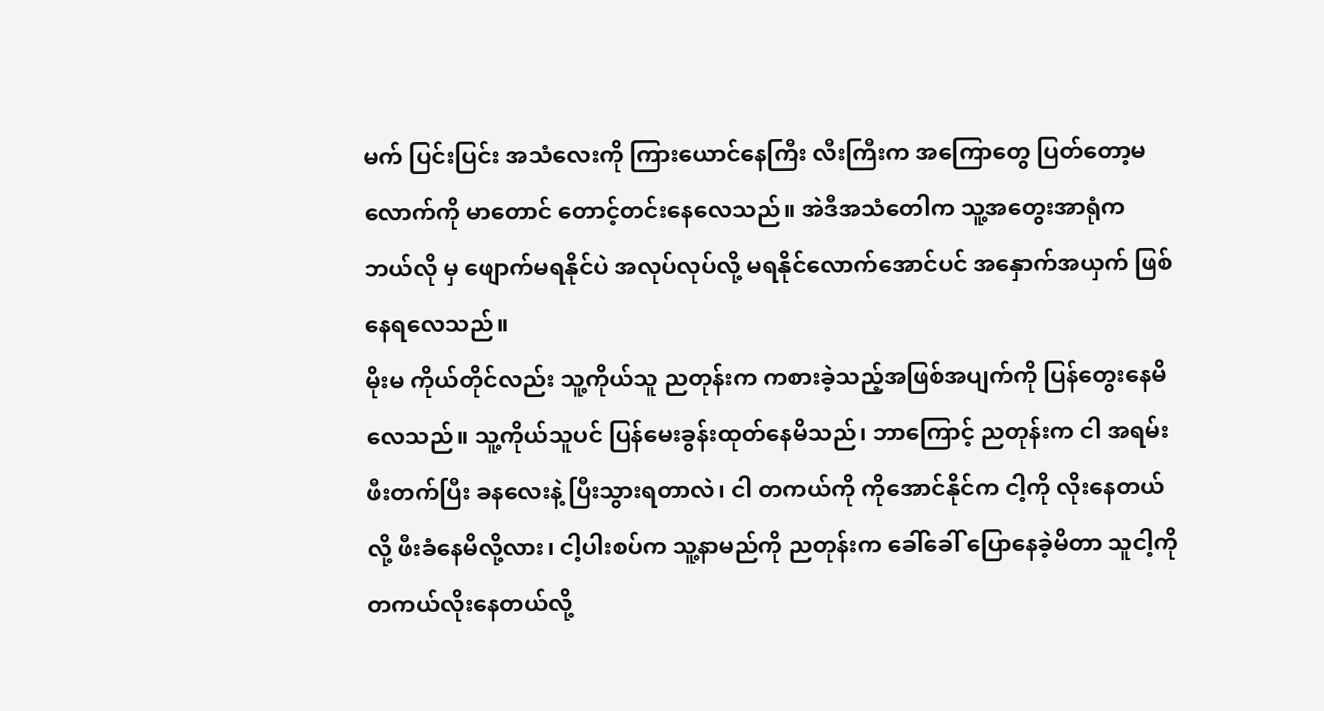မက် ပြင်းပြင်း အသံလေးကို ကြားယောင်နေကြီး လီးကြီးက အကြောတွေ ပြတ်တော့မလောက်ကို မာတောင် တောင့်တင်းနေလေသည်။ အဲဒီအသံတေါက သူ့အတွေးအာရုံက ဘယ်လို မှ ဖျောက်မရနိုင်ပဲ အလုပ်လုပ်လို့ မရနိုင်လောက်အောင်ပင် အနှောက်အယှက် ဖြစ်နေရလေသည်။
မိုးမ ကိုယ်တိုင်လည်း သူ့ကိုယ်သူ ညတုန်းက ကစားခဲ့သည့်အဖြစ်အပျက်ကို ပြန်တွေးနေမိလေသည်။ သူ့ကိုယ်သူပင် ပြန်မေးခွန်းထုတ်နေမိသည်၊ ဘာကြောင့် ညတုန်းက ငါ အရမ်း ဖီးတက်ပြီး ခနလေးနဲ့ ပြီးသွားရတာလဲ၊ ငါ တကယ်ကို ကိုအောင်နိုင်က ငါ့ကို လိုးနေတယ်လို့ ဖီးခံနေမိလို့လား၊ ငါ့ပါးစပ်က သူ့နာမည်ကို ညတုန်းက ခေါ်ခေါ် ပြောနေခဲ့မိတာ သူငါ့ကို တကယ်လိုးနေတယ်လို့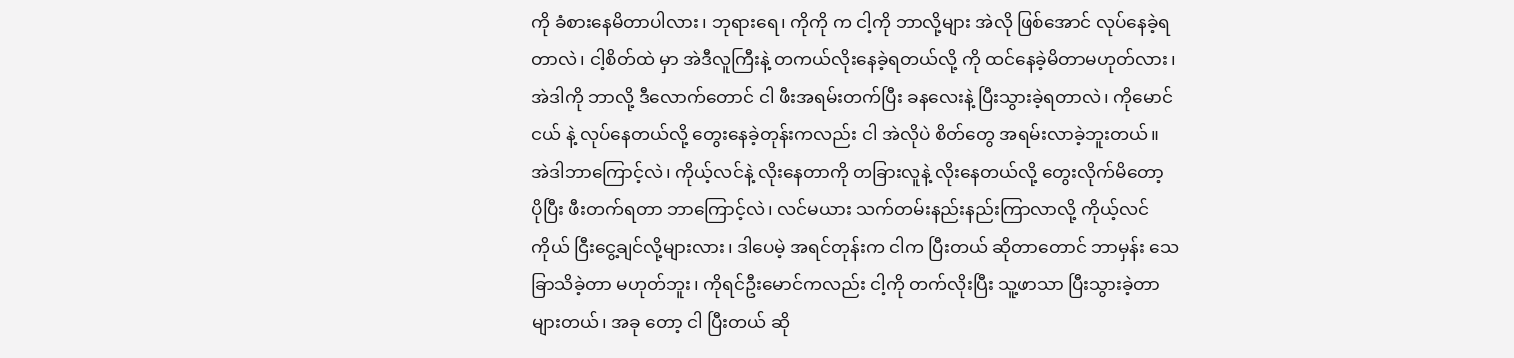ကို ခံစားနေမိတာပါလား၊ ဘုရားရေ၊ ကိုကို က ငါ့ကို ဘာလို့များ အဲလို ဖြစ်အောင် လုပ်နေခဲ့ရတာလဲ၊ ငါ့စိတ်ထဲ မှာ အဲဒီလူကြီးနဲ့ တကယ်လိုးနေခဲ့ရတယ်လို့ ကို ထင်နေခဲ့မိတာမဟုတ်လား၊ အဲဒါကို ဘာလို့ ဒီလောက်တောင် ငါ ဖီးအရမ်းတက်ပြီး ခနလေးနဲ့ ပြီးသွားခဲ့ရတာလဲ၊ ကိုမောင်ငယ် နဲ့ လုပ်နေတယ်လို့ တွေးနေခဲ့တုန်းကလည်း ငါ အဲလိုပဲ စိတ်တွေ အရမ်းလာခဲ့ဘူးတယ်။
အဲဒါဘာကြောင့်လဲ၊ ကိုယ့်လင်နဲ့ လိုးနေတာကို တခြားလူနဲ့ လိုးနေတယ်လို့ တွေးလိုက်မိတော့ ပိုပြီး ဖီးတက်ရတာ ဘာကြောင့်လဲ၊ လင်မယား သက်တမ်းနည်းနည်းကြာလာလို့ ကိုယ့်လင်ကိုယ် ငြီးငွေ့ချင်လို့များလား၊ ဒါပေမဲ့ အရင်တုန်းက ငါက ပြီးတယ် ဆိုတာတောင် ဘာမှန်း သေခြာသိခဲ့တာ မဟုတ်ဘူး၊ ကိုရင်ဦးမောင်ကလည်း ငါ့ကို တက်လိုးပြီး သူ့ဖာသာ ပြီးသွားခဲ့တာ များတယ်၊ အခု တော့ ငါ ပြီးတယ် ဆို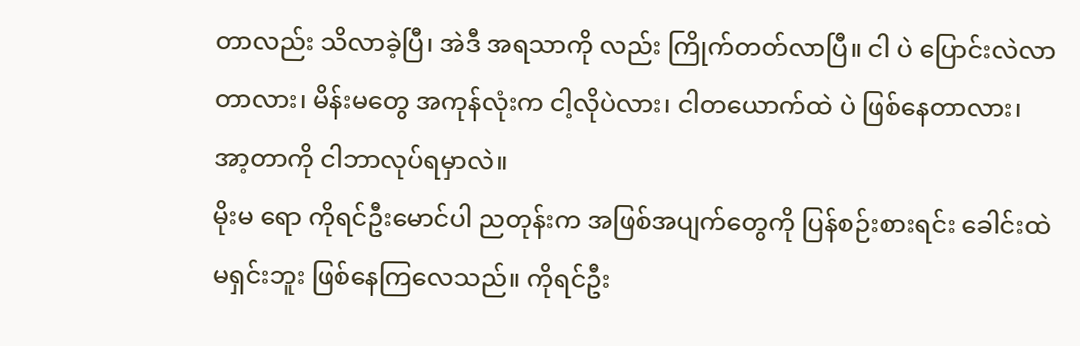တာလည်း သိလာခဲ့ပြီ၊ အဲဒီ အရသာကို လည်း ကြိုက်တတ်လာပြီ။ ငါ ပဲ ပြောင်းလဲလာတာလား၊ မိန်းမတွေ အကုန်လုံးက ငါ့လိုပဲလား၊ ငါတယောက်ထဲ ပဲ ဖြစ်နေတာလား၊ အာ့တာကို ငါဘာလုပ်ရမှာလဲ။
မိုးမ ရော ကိုရင်ဦးမောင်ပါ ညတုန်းက အဖြစ်အပျက်တွေကို ပြန်စဉ်းစားရင်း ခေါင်းထဲ မရှင်းဘူး ဖြစ်နေကြလေသည်။ ကိုရင်ဦး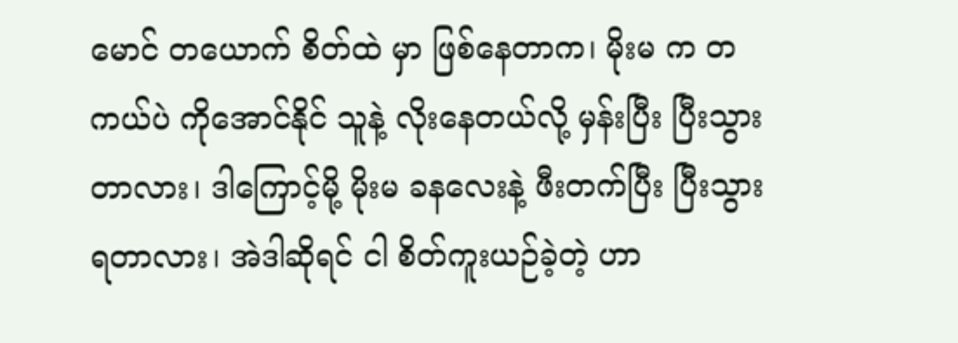မောင် တယောက် စိတ်ထဲ မှာ ဖြစ်နေတာက၊ မိုးမ က တကယ်ပဲ ကိုအောင်နိုင် သူနဲ့ လိုးနေတယ်လို့ မှန်းပြီး ပြီးသွားတာလား၊ ဒါကြောင့်မို့ မိုးမ ခနလေးနဲ့ ဖီးတက်ပြီး ပြီးသွားရတာလား၊ အဲဒါဆိုရင် ငါ စိတ်ကူးယဉ်ခဲ့တဲ့ ဟာ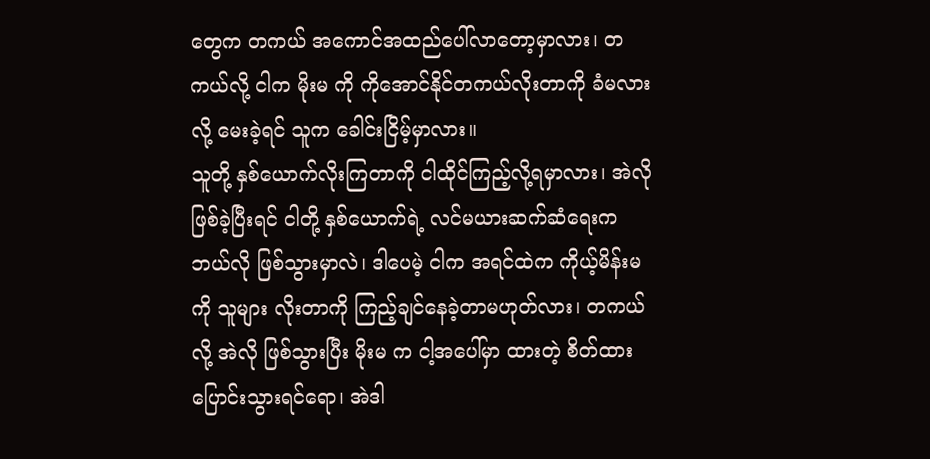တွေက တကယ် အကောင်အထည်ပေါ်လာတော့မှာလား၊ တကယ်လို့ ငါက မိုးမ ကို ကိုအောင်နိုင်တကယ်လိုးတာကို ခံမလားလို့ မေးခဲ့ရင် သူက ခေါင်းငြိမ့်မှာလား။
သူတို့ နှစ်ယောက်လိုးကြတာကို ငါထိုင်ကြည့်လို့ရမှာလား၊ အဲလို ဖြစ်ခဲ့ပြီးရင် ငါတို့ နှစ်ယောက်ရဲ့ လင်မယားဆက်ဆံရေးက ဘယ်လို ဖြစ်သွားမှာလဲ၊ ဒါပေမဲ့ ငါက အရင်ထဲက ကိုယ့်မိန်းမ ကို သူများ လိုးတာကို ကြည့်ချင်နေခဲ့တာမဟုတ်လား၊ တကယ်လို့ အဲလို ဖြစ်သွားပြီး မိုးမ က ငါ့အပေါ်မှာ ထားတဲ့ စိတ်ထား ပြောင်းသွားရင်ရော၊ အဲဒါ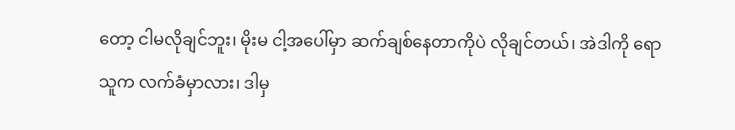တော့ ငါမလိုချင်ဘူး၊ မိုးမ ငါ့အပေါ်မှာ ဆက်ချစ်နေတာကိုပဲ လိုချင်တယ်၊ အဲဒါကို ရော သူက လက်ခံမှာလား၊ ဒါမှ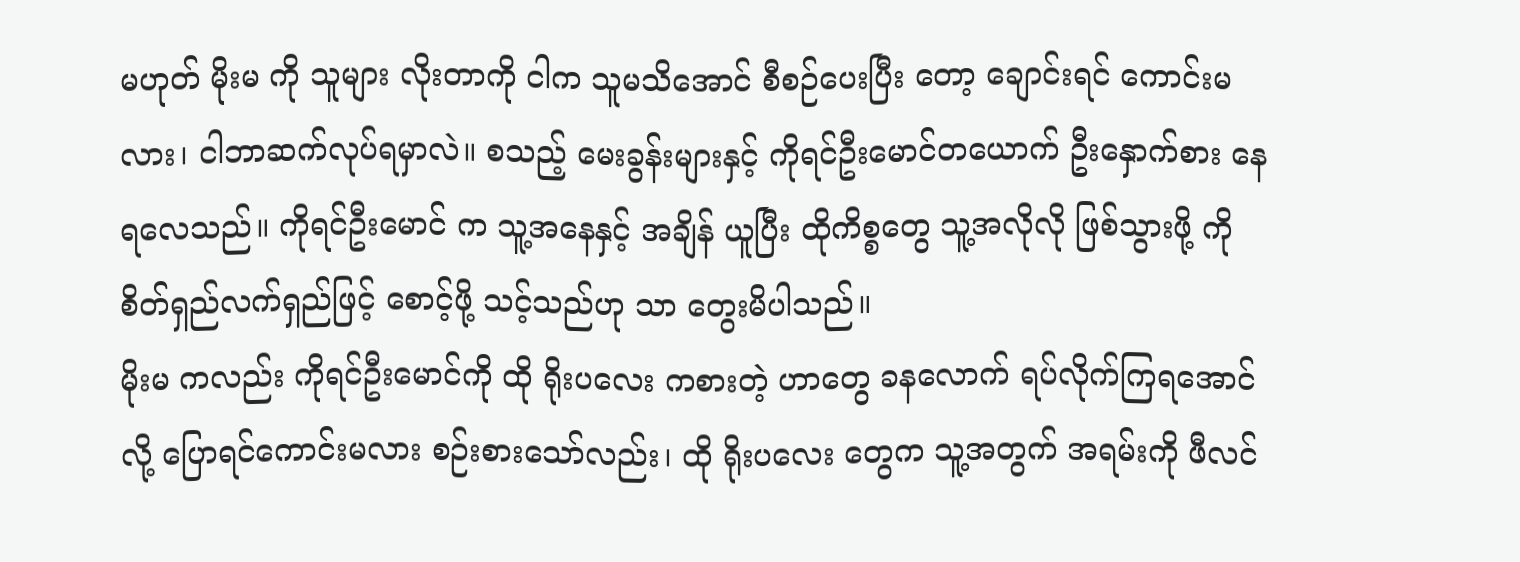မဟုတ် မိုးမ ကို သူများ လိုးတာကို ငါက သူမသိအောင် စီစဉ်ပေးပြီး တော့ ချောင်းရင် ကောင်းမလား၊ ငါဘာဆက်လုပ်ရမှာလဲ။ စသည့် မေးခွန်းများနှင့် ကိုရင်ဦးမောင်တယောက် ဦးနှောက်စား နေရလေသည်။ ကိုရင်ဦးမောင် က သူ့အနေနှင့် အချိန် ယူပြီး ထိုကိစ္စတွေ သူ့အလိုလို ဖြစ်သွားဖို့ ကို စိတ်ရှည်လက်ရှည်ဖြင့် စောင့်ဖို့ သင့်သည်ဟု သာ တွေးမိပါသည်။
မိုးမ ကလည်း ကိုရင်ဦးမောင်ကို ထို ရိုးပလေး ကစားတဲ့ ဟာတွေ ခနလောက် ရပ်လိုက်ကြရအောင်လို့ ပြောရင်ကောင်းမလား စဉ်းစားသော်လည်း၊ ထို ရိုးပလေး တွေက သူ့အတွက် အရမ်းကို ဖီလင်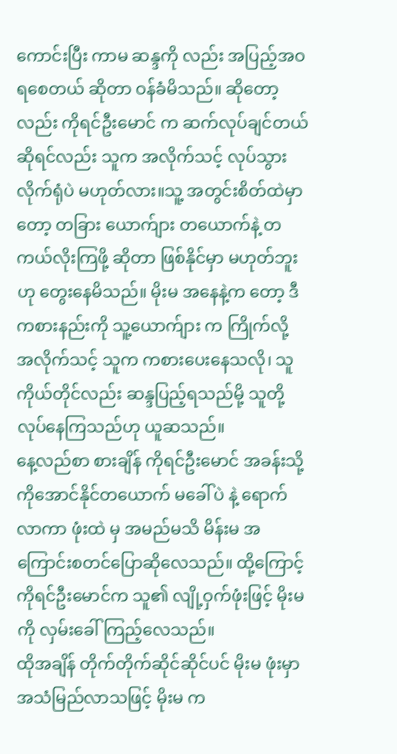ကောင်းပြီး ကာမ ဆန္ဒကို လည်း အပြည့်အဝရစေတယ် ဆိုတာ ဝန်ခံမိသည်။ ဆိုတော့ လည်း ကိုရင်ဦးမောင် က ဆက်လုပ်ချင်တယ် ဆိုရင်လည်း သူက အလိုက်သင့် လုပ်သွားလိုက်ရုံပဲ မဟုတ်လား။သူ့ အတွင်းစိတ်ထဲမှာတော့ တခြား ယောက်ျား တယောက်နဲ့ တကယ်လိုးကြဖို့ ဆိုတာ ဖြစ်နိုင်မှာ မဟုတ်ဘူးဟု တွေးနေမိသည်။ မိုးမ အနေနဲ့က တော့ ဒီကစားနည်းကို သူ့ယောက်ျား က ကြိုက်လို့ အလိုက်သင့် သူက ကစားပေးနေသလို၊ သူကိုယ်တိုင်လည်း ဆန္ဒပြည့်ရသည်မို့ သူတို့ လုပ်နေကြသည်ဟု ယူဆသည်။
နေ့လည်စာ စားချိန် ကိုရင်ဦးမောင် အခန်းသို့ ကိုအောင်နိုင်တယောက် မခေါ်ပဲ နဲ့ ရောက်လာကာ ဖုံးထဲ မှ အမည်မသိ မိန်းမ အကြောင်းစတင်ပြောဆိုလေသည်။ ထို့ကြောင့် ကိုရင်ဦးမောင်က သူ၏ လျို့ဝှက်ဖုံးဖြင့် မိုးမ ကို လှမ်းခေါ်ကြည့်လေသည်။
ထိုအချိန် တိုက်တိုက်ဆိုင်ဆိုင်ပင် မိုးမ ဖုံးမှာ အသံမြည်လာသဖြင့် မိုးမ က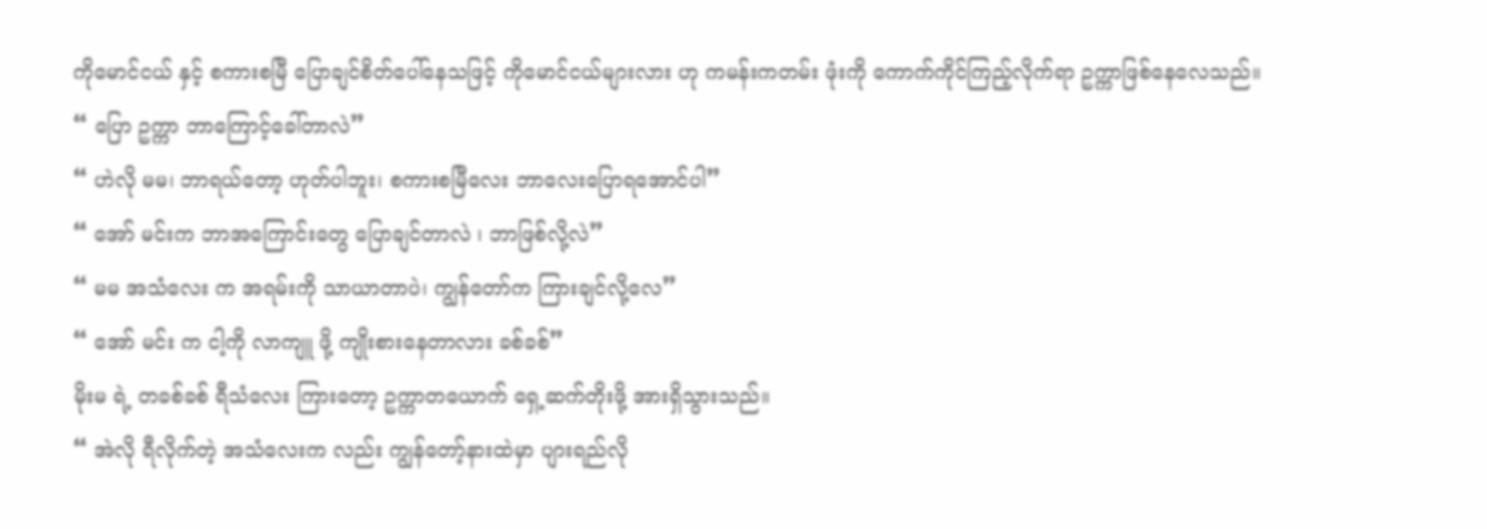ကိုမောင်ငယ် နှင့် စကားစမြီ ပြောချင်စိတ်ပေါ်နေသဖြင့် ကိုမောင်ငယ်များလား ဟု ကမန်းကတမ်း ဖုံးကို ကောက်ကိုင်ကြည့်လိုက်ရာ ဥက္ကာဖြစ်နေလေသည်။
“ ပြော ဥက္ကာ ဘာကြောင့်ခေါ်တာလဲ”
“ ဟဲလို မမ၊ ဘာရယ်တော့ ဟုတ်ပါဘူး၊ စကားစမြီလေး ဘာလေးပြောရအောင်ပါ”
“ အော် မင်းက ဘာအကြောင်းတွေ ပြောချင်တာလဲ ၊ ဘာဖြစ်လို့လဲ”
“ မမ အသံလေး က အရမ်းကို သာယာတာပဲ၊ ကျွန်တော်က ကြားချင်လို့လေ”
“ အော် မင်း က ငါ့ကို လာကျူ ဖို့ ကျိုးစားနေတာလား ခစ်ခစ်”
မိုးမ ရဲ့ တခစ်ခစ် ရီသံလေး ကြားတော့ ဥက္ကာတယောက် ရှေ့ဆက်တိုးဖို့ အားရှိသွားသည်။
“ အဲလို ရီလိုက်တဲ့ အသံလေးက လည်း ကျွန်တော့်နားထဲမှာ ပျားရည်လို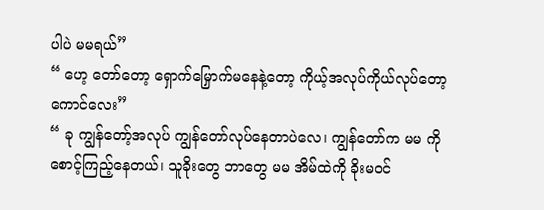ပါပဲ မမရယ်”
“ ဟေ့ တော်တော့ ရှောက်မြှောက်မနေနဲ့တော့ ကိုယ့်အလုပ်ကိုယ်လုပ်တော့ ကောင်လေး”
“ ခု ကျွန်တော့်အလုပ် ကျွန်တော်လုပ်နေတာပဲလေ၊ ကျွန်တော်က မမ ကို စောင့်ကြည့်နေတယ်၊ သူခိုးတွေ ဘာတွေ မမ အိမ်ထဲကို ခိုးမဝင်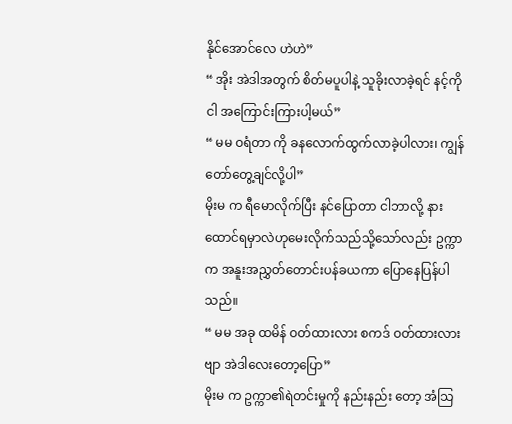နိုင်အောင်လေ ဟဲဟဲ”
“ အိုး အဲဒါအတွက် စိတ်မပူပါနဲ့ သူခိုးလာခဲ့ရင် နင့်ကို ငါ အကြောင်းကြားပါ့မယ်”
“ မမ ဝရံတာ ကို ခနလောက်ထွက်လာခဲ့ပါလား၊ ကျွန်တော်တွေ့ချင်လို့ပါ”
မိုးမ က ရီမောလိုက်ပြီး နင်ပြောတာ ငါဘာလို့ နားထောင်ရမှာလဲဟုမေးလိုက်သည်သို့သော်လည်း ဥက္ကာက အနူးအညွှတ်တောင်းပန်ခယကာ ပြောနေပြန်ပါသည်။
“ မမ အခု ထမိန် ဝတ်ထားလား စကဒ် ဝတ်ထားလားဗျာ အဲဒါလေးတော့ပြော”
မိုးမ က ဥက္ကာ၏ရဲတင်းမှုကို နည်းနည်း တော့ အံသြ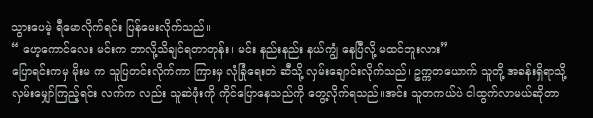သွားပေမဲ့ ရီမောလိုက်ရင်း ပြန်မေးလိုက်သည်။
“ ဟေ့ကောင်လေး မင်းက ဘာလို့သိချင်ရတာတုန်း၊ မင်း နည်းနည်း နယ်ကျွံ နေပြီလို့ မထင်ဘူးလား”
ပြောရင်းကမှ မိုးမ က သူပြတင်းလိုက်ကာ ကြားမှ လုံခြုံရေးတဲ ဆီသို့ လှမ်းချောင်းလိုက်သည်၊ ဥက္ကတယောက် သူတို့ အခန်းရှိရာသို့ လှမ်းမျှော်ကြည့်ရင်း လက်က လည်း သူဆဲဖုံးကို ကိုင်ပြောနေသည်ကို တွေ့လိုက်ရသည်။အင်း သူတကယ်ပဲ ငါထွက်လာမယ်ဆိုတာ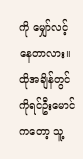ကို မျှော်လင့်နေတာလား။
ထိုအချိန်တွင် ကိုရင်ဦးမောင်ကတော့ သူ့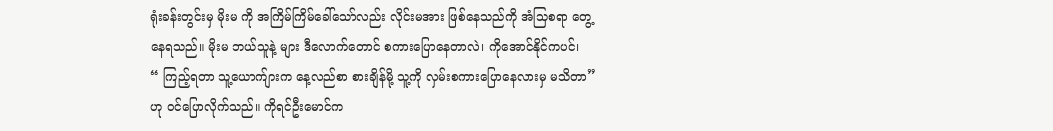ရုံးခန်းတွင်းမှ မိုးမ ကို အကြိမ်ကြိမ်ခေါ်သော်လည်း လိုင်းမအား ဖြစ်နေသည်ကို အံသြစရာ တွေ့နေရသည်။ မိုးမ ဘယ်သူနဲ့ များ ဒီလောက်တောင် စကားပြောနေတာလဲ၊ ကိုအောင်နိုင်ကပင်၊
“ ကြည့်ရတာ သူ့ယောက်ျားက နေ့လည်စာ စားချိန်မို့ သူ့ကို လှမ်းစကားပြောနေလားမှ မသိတာ”
ဟု ဝင်ပြောလိုက်သည်။ ကိုရင်ဦးမောင်က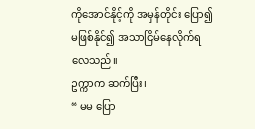ကိုအောင်နိုင့်ကို အမှန်တိုင်း ပြော၍ မဖြစ်နိုင်၍ အသာငြိမ်နေလိုက်ရလေသည်။
ဥက္ကာက ဆက်ပြီး၊
“ မမ ပြော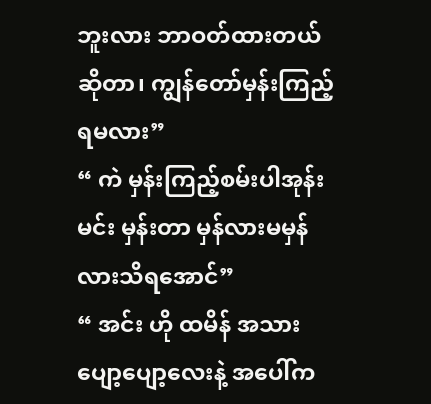ဘူးလား ဘာဝတ်ထားတယ် ဆိုတာ၊ ကျွန်တော်မှန်းကြည့်ရမလား”
“ ကဲ မှန်းကြည့်စမ်းပါအုန်း မင်း မှန်းတာ မှန်လားမမှန်လားသိရအောင်”
“ အင်း ဟို ထမိန် အသားပျော့ပျော့လေးနဲ့ အပေါ်က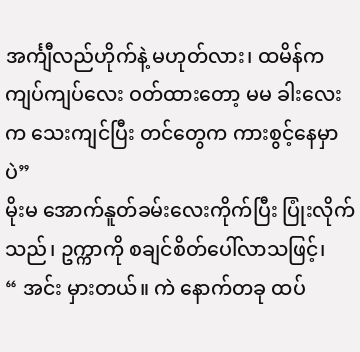အင်္ကျီလည်ဟိုက်နဲ့ မဟုတ်လား၊ ထမိန်က ကျပ်ကျပ်လေး ဝတ်ထားတော့ မမ ခါးလေးက သေးကျင်ပြီး တင်တွေက ကားစွင့်နေမှာပဲ”
မိုးမ အောက်နူတ်ခမ်းလေးကိုက်ပြီး ပြုံးလိုက်သည်၊ ဥက္ကာကို စချင်စိတ်ပေါ်လာသဖြင့်၊
“ အင်း မှားတယ်။ ကဲ နောက်တခု ထပ်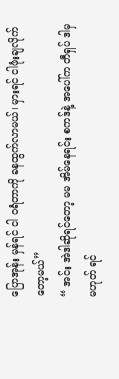ပြောအုန်း မှန်ရင် ငါ ဝရံတာကို ခနထွက်လာမယ်၊ မှားရင် ငါဖုံးချလိုက်တော့မယ်”
“ အင်း အဲဒါဆိုရင်တော့ မမ အိမ်နေရင်း စကဒ်နဲ့ အပေါ်က တီရှပ် ဒါမှ မဟုတ် ရင်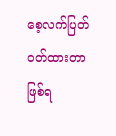စေ့လက်ပြတ် ဝတ်ထားတာဖြစ်ရ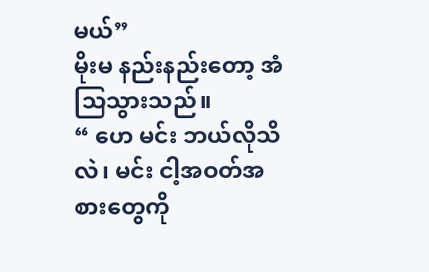မယ်”
မိုးမ နည်းနည်းတော့ အံသြသွားသည်။
“ ဟေ မင်း ဘယ်လိုသိလဲ၊ မင်း ငါ့အဝတ်အစားတွေကို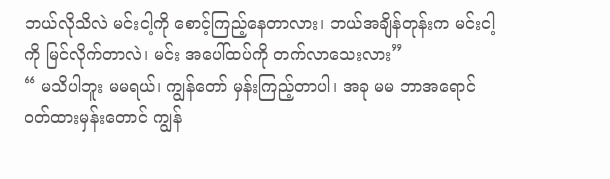ဘယ်လိုသိလဲ မင်းငါ့ကို စောင့်ကြည့်နေတာလား၊ ဘယ်အချိန်တုန်းက မင်းငါ့ကို မြင်လိုက်တာလဲ၊ မင်း အပေါ်ထပ်ကို တက်လာသေးလား”
“ မသိပါဘူး မမရယ်၊ ကျွန်တော် မှန်းကြည့်တာပါ၊ အခု မမ ဘာအရောင်ဝတ်ထားမှန်းတောင် ကျွန်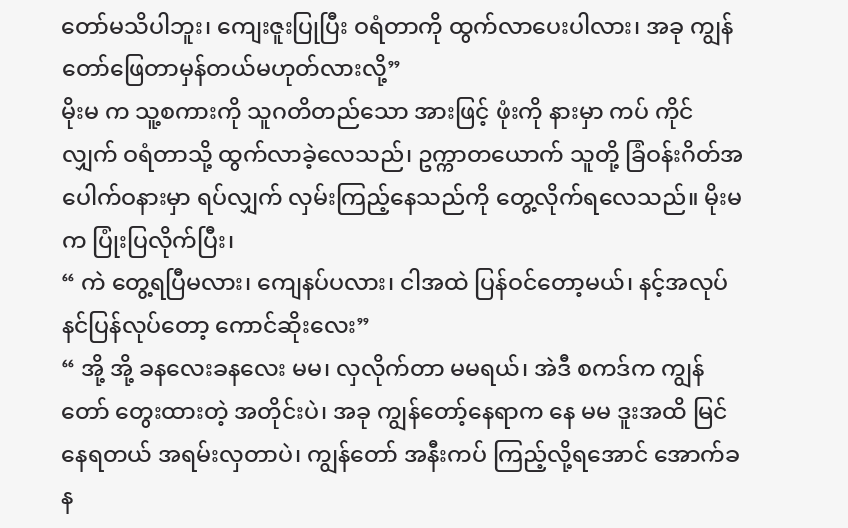တော်မသိပါဘူး၊ ကျေးဇူးပြုပြီး ဝရံတာကို ထွက်လာပေးပါလား၊ အခု ကျွန်တော်ဖြေတာမှန်တယ်မဟုတ်လားလို့”
မိုးမ က သူ့စကားကို သူဂတိတည်သော အားဖြင့် ဖုံးကို နားမှာ ကပ် ကိုင်လျှက် ဝရံတာသို့ ထွက်လာခဲ့လေသည်၊ ဥက္ကာတယောက် သူတို့ ခြံဝန်းဂိတ်အပေါက်ဝနားမှာ ရပ်လျှက် လှမ်းကြည့်နေသည်ကို တွေ့လိုက်ရလေသည်။ မိုးမ က ပြုံးပြလိုက်ပြီး၊
“ ကဲ တွေ့ရပြီမလား၊ ကျေနပ်ပလား၊ ငါအထဲ ပြန်ဝင်တော့မယ်၊ နင့်အလုပ်နင်ပြန်လုပ်တော့ ကောင်ဆိုးလေး”
“ အို့ အို့ ခနလေးခနလေး မမ၊ လှလိုက်တာ မမရယ်၊ အဲဒီ စကဒ်က ကျွန်တော် တွေးထားတဲ့ အတိုင်းပဲ၊ အခု ကျွန်တော့်နေရာက နေ မမ ဒူးအထိ မြင်နေရတယ် အရမ်းလှတာပဲ၊ ကျွန်တော် အနီးကပ် ကြည့်လို့ရအောင် အောက်ခန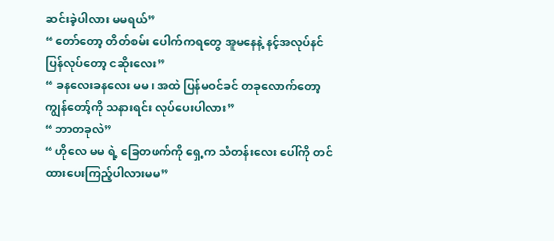ဆင်းခဲ့ပါလား မမရယ်”
“ တော်တော့ တိတ်စမ်း ပေါက်ကရတွေ အူမနေနဲ့ နင့်အလုပ်နင်ပြန်လုပ်တော့ ငဆိုးလေး”
“ ခနလေးခနလေး မမ၊ အထဲ ပြန်မဝင်ခင် တခုလောက်တော့ ကျွန်တော့်ကို သနားရင်း လုပ်ပေးပါလား”
“ ဘာတခုလဲ”
“ ဟိုလေ မမ ရဲ့ ခြေတဖက်ကို ရှေ့က သံတန်းလေး ပေါ်ကို တင်ထားပေးကြည့်ပါလားမမ”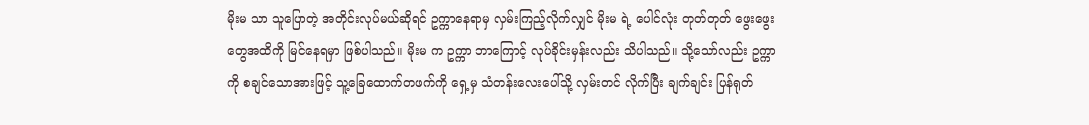မိုးမ သာ သူပြောတဲ့ အတိုင်းလုပ်မယ်ဆိုရင် ဥက္ကာနေရာမှ လှမ်းကြည့်လိုက်လျှင် မိုးမ ရဲ့ ပေါင်လုံး တုတ်တုတ် ဖွေးဖွေး တွေအထိကို မြင်နေရမှာ ဖြစ်ပါသည်။ မိုးမ က ဥက္ကာ ဘာကြောင့် လုပ်ခိုင်းမှန်းလည်း သိပါသည်။ သို့သော်လည်း ဥက္ကာကို စချင်သောအားဖြင့် သူ့ခြေထောက်တဖက်ကို ရှေ့မှ သံတန်းလေးပေါ်သို့ လှမ်းတင် လိုက်ပြီး ချက်ချင်း ပြန်ရုတ်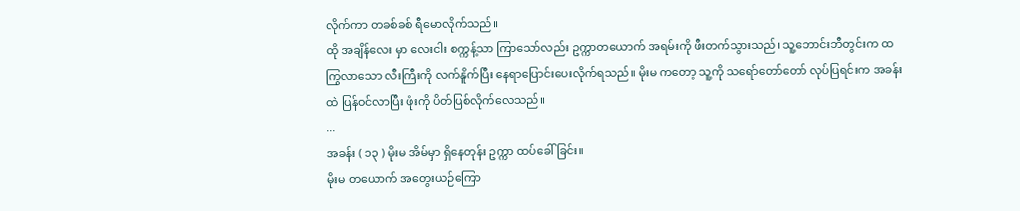လိုက်ကာ တခစ်ခစ် ရီမောလိုက်သည်။
ထို အချိန်လေး မှာ လေးငါး စက္ကန့်သာ ကြာသော်လည်း ဥက္ကာတယောက် အရမ်းကို ဖီးတက်သွားသည်၊ သူ့ဘောင်းဘီတွင်းက ထကြွလာသော လီးကြီးကို လက်နိူက်ပြီး နေရာပြောင်းပေးလိုက်ရသည်။ မိုးမ ကတော့ သူ့ကို သရော်တော်တော် လုပ်ပြရင်းက အခန်းထဲ ပြန်ဝင်လာပြီး ဖုံးကို ပိတ်ပြစ်လိုက်လေသည်။
...
အခန်း ( ၁၃ ) မိုးမ အိမ်မှာ ရှိနေတုန်း ဥက္ကာ ထပ်ခေါ်ခြင်း။
မိုးမ တယောက် အတွေးယဉ်ကြော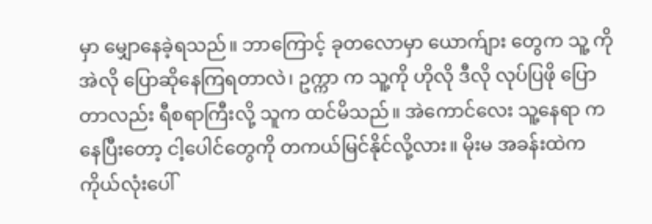မှာ မျှောနေခဲ့ရသည်။ ဘာကြောင့် ခုတလောမှာ ယောက်ျား တွေက သူ့ ကို အဲလို ပြောဆိုနေကြရတာလဲ၊ ဥက္ကာ က သူ့ကို ဟိုလို ဒီလို လုပ်ပြဖို ပြောတာလည်း ရီစရာကြီးလို့ သူက ထင်မိသည်။ အဲကောင်လေး သူ့နေရာ ကနေပြီးတော့ ငါ့ပေါင်တွေကို တကယ်မြင်နိုင်လို့လား။ မိုးမ အခန်းထဲက ကိုယ်လုံးပေါ်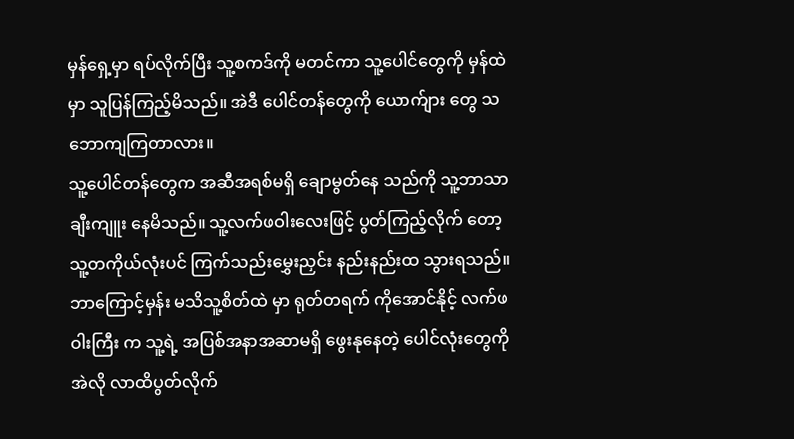မှန်ရှေ့မှာ ရပ်လိုက်ပြီး သူ့စကဒ်ကို မတင်ကာ သူ့ပေါင်တွေကို မှန်ထဲ မှာ သူပြန်ကြည့်မိသည်။ အဲဒီ ပေါင်တန်တွေကို ယောက်ျား တွေ သဘောကျကြတာလား။
သူ့ပေါင်တန်တွေက အဆီအရစ်မရှိ ချောမွတ်နေ သည်ကို သူ့ဘာသာ ချီးကျူး နေမိသည်။ သူ့လက်ဖဝါးလေးဖြင့် ပွတ်ကြည့်လိုက် တော့ သူ့တကိုယ်လုံးပင် ကြက်သည်းမွှေးညှင်း နည်းနည်းထ သွားရသည်။ ဘာကြောင့်မှန်း မသိသူ့စိတ်ထဲ မှာ ရုတ်တရက် ကိုအောင်နိုင့် လက်ဖဝါးကြီး က သူ့ရဲ့ အပြစ်အနာအဆာမရှိ ဖွေးနုနေတဲ့ ပေါင်လုံးတွေကို အဲလို လာထိပွတ်လိုက်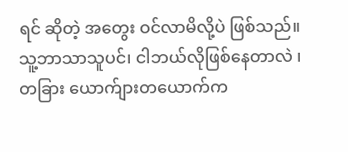ရင် ဆိုတဲ့ အတွေး ဝင်လာမိလို့ပဲ ဖြစ်သည်။
သူ့ဘာသာသူပင်၊ ငါဘယ်လိုဖြစ်နေတာလဲ ၊ တခြား ယောက်ျားတယောက်က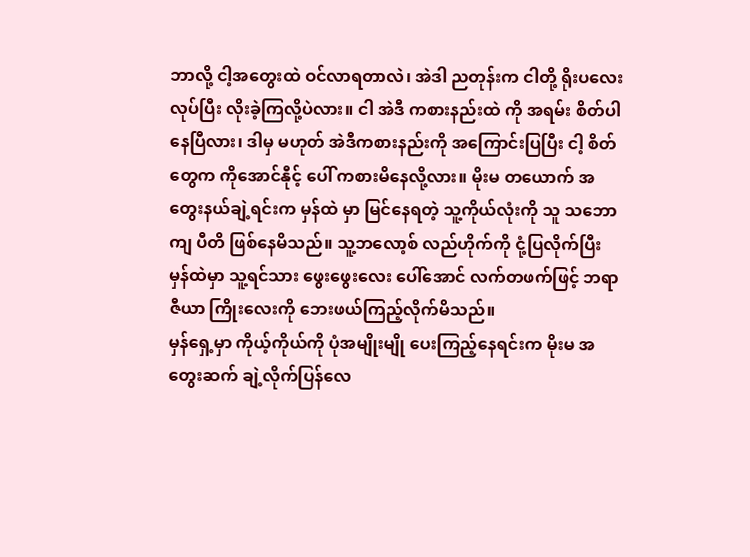ဘာလို့ ငါ့အတွေးထဲ ဝင်လာရတာလဲ၊ အဲဒါ ညတုန်းက ငါတို့ ရိုးပလေး လုပ်ပြီး လိုးခဲ့ကြလို့ပဲလား။ ငါ အဲဒီ ကစားနည်းထဲ ကို အရမ်း စိတ်ပါနေပြီလား၊ ဒါမှ မဟုတ် အဲဒီကစားနည်းကို အကြောင်းပြပြီး ငါ့ စိတ်တွေက ကိုအောင်နီုင့် ပေါ် ကစားမိနေလို့လား။ မိုးမ တယောက် အတွေးနယ်ချဲ့ရင်းက မှန်ထဲ မှာ မြင်နေရတဲ့ သူ့ကိုယ်လုံးကို သူ သဘောကျ ပီတိ ဖြစ်နေမိသည်။ သူ့ဘလော့စ် လည်ဟိုက်ကို ငုံ့ပြလိုက်ပြီး မှန်ထဲမှာ သူ့ရင်သား ဖွေးဖွေးလေး ပေါ်အောင် လက်တဖက်ဖြင့် ဘရာဇီယာ ကြိုးလေးကို ဘေးဖယ်ကြည့်လိုက်မိသည်။
မှန်ရှေ့မှာ ကိုယ့်ကိုယ်ကို ပုံအမျိုးမျို ပေးကြည့်နေရင်းက မိုးမ အတွေးဆက် ချဲ့လိုက်ပြန်လေ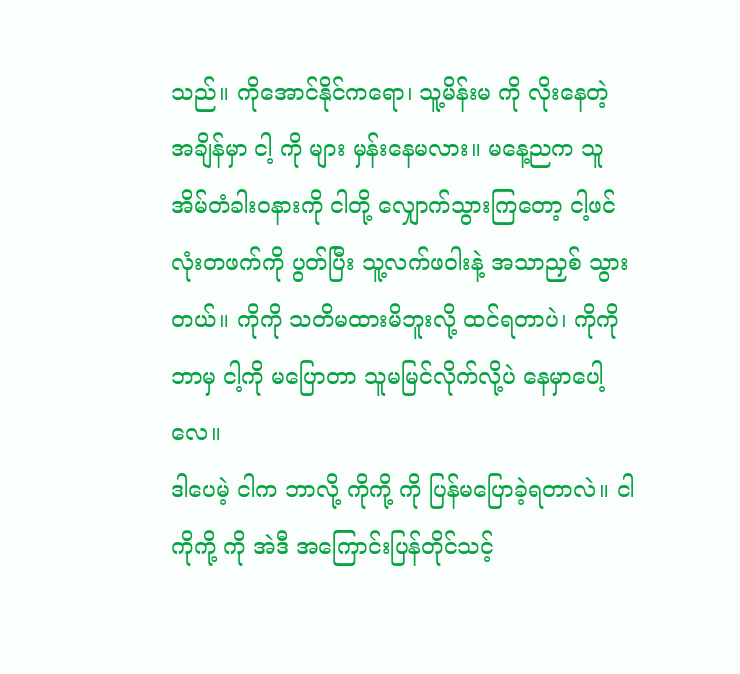သည်။ ကိုအောင်နိုင်ကရော၊ သူ့မိန်းမ ကို လိုးနေတဲ့ အချိန်မှာ ငါ့ ကို များ မှန်းနေမလား။ မနေ့ညက သူ အိမ်တံခါးဝနားကို ငါတို့ လျှောက်သွားကြတော့ ငါ့ဖင်လုံးတဖက်ကို ပွတ်ပြီး သူ့လက်ဖဝါးနဲ့ အသာညှစ် သွားတယ်။ ကိုကို သတိမထားမိဘူးလို့ ထင်ရတာပဲ၊ ကိုကို ဘာမှ ငါ့ကို မပြောတာ သူမမြင်လိုက်လို့ပဲ နေမှာပေါ့လေ။
ဒါပေမဲ့ ငါက ဘာလို့ ကိုကို့ ကို ပြန်မပြောခဲ့ရတာလဲ။ ငါ ကိုကို့ ကို အဲဒီ အကြောင်းပြန်တိုင်သင့်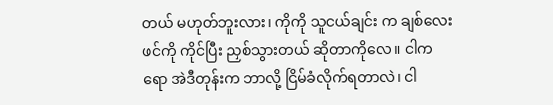တယ် မဟုတ်ဘူးလား၊ ကိုကို သူငယ်ချင်း က ချစ်လေး ဖင်ကို ကိုင်ပြီး ညှစ်သွားတယ် ဆိုတာကိုလေ။ ငါက ရော အဲဒီတုန်းက ဘာလို့ ငြိမ်ခံလိုက်ရတာလဲ၊ ငါ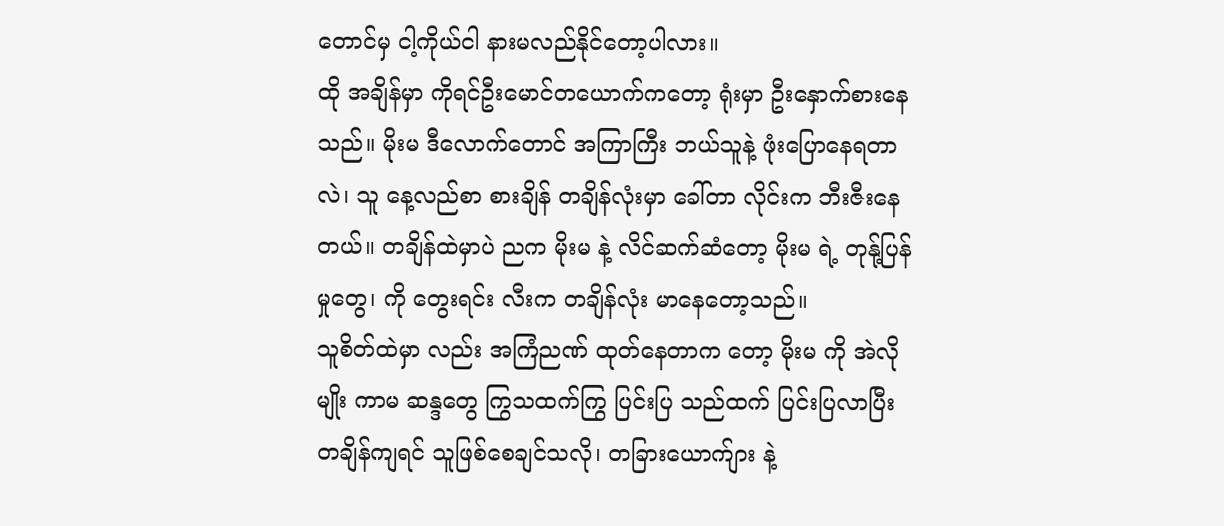တောင်မှ ငါ့ကိုယ်ငါ နားမလည်နိုင်တော့ပါလား။
ထို အချိန်မှာ ကိုရင်ဦးမောင်တယောက်ကတော့ ရုံးမှာ ဦးနှောက်စားနေသည်။ မိုးမ ဒီလောက်တောင် အကြာကြီး ဘယ်သူနဲ့ ဖုံးပြောနေရတာလဲ၊ သူ နေ့လည်စာ စားချိန် တချိန်လုံးမှာ ခေါ်တာ လိုင်းက ဘီးဇီးနေတယ်။ တချိန်ထဲမှာပဲ ညက မိုးမ နဲ့ လိင်ဆက်ဆံတော့ မိုးမ ရဲ့ တုနု့်ပြန်မှုတွေ၊ ကို တွေးရင်း လီးက တချိန်လုံး မာနေတော့သည်။
သူစိတ်ထဲမှာ လည်း အကြံညဏ် ထုတ်နေတာက တော့ မိုးမ ကို အဲလိုမျိုး ကာမ ဆန္ဒတွေ ကြွသထက်ကြွ ပြင်းပြ သည်ထက် ပြင်းပြလာပြီး တချိန်ကျရင် သူဖြစ်စေချင်သလို၊ တခြားယောက်ျား နဲ့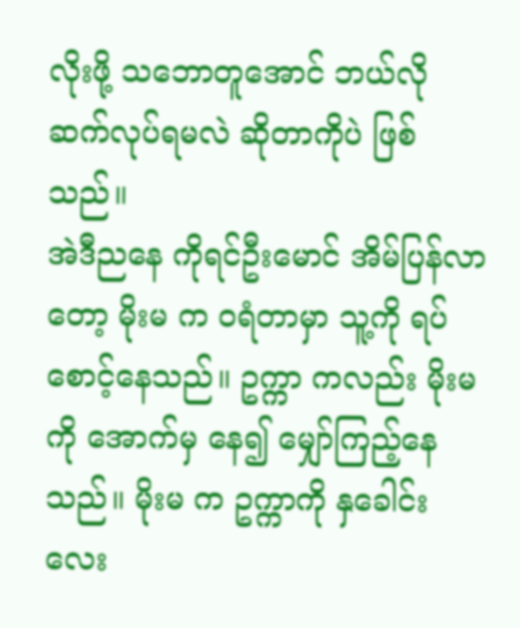လိုးဖို့ သဘောတူအောင် ဘယ်လို ဆက်လုပ်ရမလဲ ဆိုတာကိုပဲ ဖြစ်သည်။
အဲဒီညနေ ကိုရင်ဦးမောင် အိမ်ပြန်လာတော့ မိုးမ က ဝရံတာမှာ သူ့ကို ရပ်စောင့်နေသည်။ ဥက္ကာ ကလည်း မိုးမ ကို အောက်မှ နေ၍ မျှော်ကြည့်နေသည်။ မိုးမ က ဥက္ကာကို နှခေါင်းလေး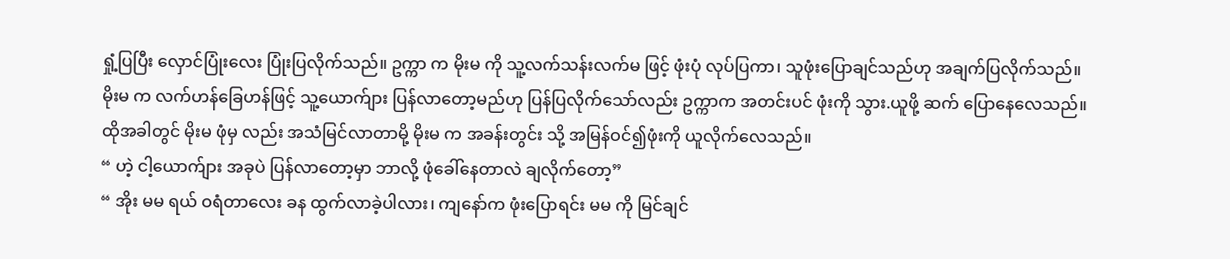ရှုံ့ပြပြီး လှောင်ပြုံးလေး ပြုံးပြလိုက်သည်။ ဥက္ကာ က မိုးမ ကို သူ့လက်သန်းလက်မ ဖြင့် ဖုံးပုံ လုပ်ပြကာ၊ သူဖုံးပြောချင်သည်ဟု အချက်ပြလိုက်သည်။
မိုးမ က လက်ဟန်ခြေဟန်ဖြင့် သူ့ယောက်ျား ပြန်လာတော့မည်ဟု ပြန်ပြလိုက်သော်လည်း ဥက္ကာက အတင်းပင် ဖုံးကို သွား.ယူဖို့ ဆက် ပြောနေလေသည်။ ထိုအခါတွင် မိုးမ ဖုံမှ လည်း အသံမြင်လာတာမို့ မိုးမ က အခန်းတွင်း သို့ အမြန်ဝင်၍ဖုံးကို ယူလိုက်လေသည်။
“ ဟဲ့ ငါ့ယောက်ျား အခုပဲ ပြန်လာတော့မှာ ဘာလို့ ဖုံခေါ်နေတာလဲ ချလိုက်တော့”
“ အိုး မမ ရယ် ဝရံတာလေး ခန ထွက်လာခဲ့ပါလား၊ ကျနော်က ဖုံးပြောရင်း မမ ကို မြင်ချင်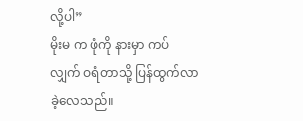လို့ပါ”
မိုးမ က ဖုံကို နားမှာ ကပ်လျှက် ဝရံတာသို့ ပြန်ထွက်လာခဲ့လေသည်။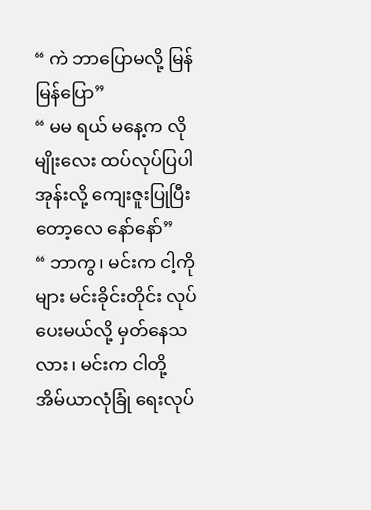“ ကဲ ဘာပြောမလို့ မြန်မြန်ပြော”
“ မမ ရယ် မနေ့က လိုမျိုးလေး ထပ်လုပ်ပြပါအုန်းလို့ ကျေးဇူးပြုပြီးတော့လေ နော်နော်”
“ ဘာကွ၊ မင်းက ငါ့ကို များ မင်းခိုင်းတိုင်း လုပ်ပေးမယ်လို့ မှတ်နေသလား၊ မင်းက ငါတို့ အိမ်ယာလုံခြုံ ရေးလုပ်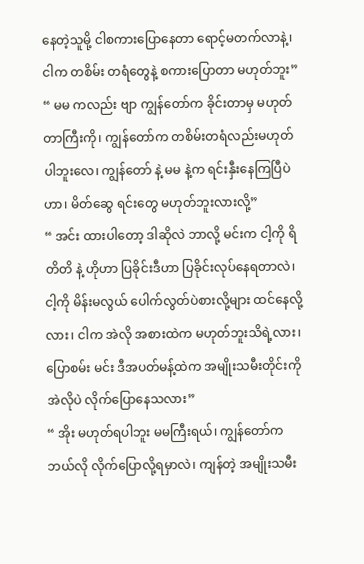နေတဲ့သူမို့ ငါစကားပြောနေတာ ရောင့်မတက်လာနဲ့၊ ငါက တစိမ်း တရံတွေနဲ့ စကားပြောတာ မဟုတ်ဘူး”
“ မမ ကလည်း ဗျာ ကျွန်တော်က ခိုင်းတာမှ မဟုတ်တာကြီးကို၊ ကျွန်တော်က တစိမ်းတရံလည်းမဟုတ်ပါဘူးလေ၊ ကျွန်တော် နဲ့ မမ နဲ့က ရင်းနှီးနေကြပြီပဲဟာ၊ မိတ်ဆွေ ရင်းတွေ မဟုတ်ဘူးလားလို့”
“ အင်း ထားပါတော့ ဒါဆိုလဲ ဘာလို့ မင်းက ငါ့ကို ရိတိတိ နဲ့ ဟိုဟာ ပြခိုင်းဒီဟာ ပြခိုင်းလုပ်နေရတာလဲ၊ ငါ့ကို မိန်းမလွယ် ပေါက်လွတ်ပဲစားလို့များ ထင်နေလို့လား၊ ငါက အဲလို အစားထဲက မဟုတ်ဘူးသိရဲ့လား၊ ပြောစမ်း မင်း ဒီအပတ်မန့်ထဲက အမျိုးသမီးတိုင်းကို အဲလိုပဲ လိုက်ပြောနေသလား”
“ အိုး မဟုတ်ရပါဘူး မမကြီးရယ်၊ ကျွန်တော်က ဘယ်လို လိုက်ပြောလို့ရမှာလဲ၊ ကျန်တဲ့ အမျိုးသမီး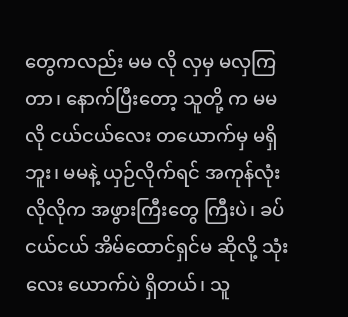တွေကလည်း မမ လို လှမှ မလှကြတာ၊ နောက်ပြီးတော့ သူတို့ က မမ လို ငယ်ငယ်လေး တယောက်မှ မရှိဘူး၊ မမနဲ့ ယှဉ်လိုက်ရင် အကုန်လုံးလိုလိုက အဖွားကြီးတွေ ကြီးပဲ၊ ခပ်ငယ်ငယ် အိမ်ထောင်ရှင်မ ဆိုလို့ သုံးလေး ယောက်ပဲ ရှိတယ်၊ သူ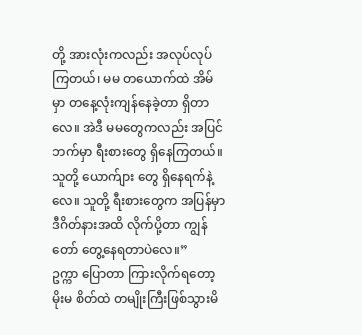တို့ အားလုံးကလည်း အလုပ်လုပ်ကြတယ်၊ မမ တယောက်ထဲ အိမ်မှာ တနေ့လုံးကျန်နေခဲ့တာ ရှိတာလေ။ အဲဒီ မမတွေကလည်း အပြင်ဘက်မှာ ရီးစားတွေ ရှိနေကြတယ်။ သူတို့ ယောက်ျား တွေ ရှိနေရက်နဲ့လေ။ သူတို့ ရီးစားတွေက အပြန်မှာ ဒီဂိတ်နားအထိ လိုက်ပို့တာ ကျွန်တော် တွေ့နေရတာပဲလေ။”
ဥက္ကာ ပြောတာ ကြားလိုက်ရတော့ မိုးမ စိတ်ထဲ တမျိုးကြီးဖြစ်သွားမိ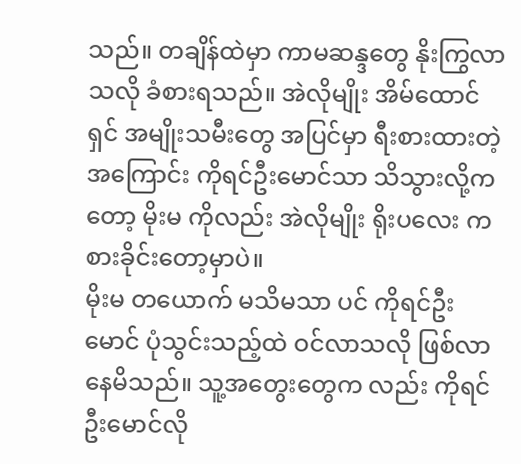သည်။ တချိန်ထဲမှာ ကာမဆန္ဒတွေ နိုးကြွလာသလို ခံစားရသည်။ အဲလိုမျိုး အိမ်ထောင်ရှင် အမျိုးသမီးတွေ အပြင်မှာ ရီးစားထားတဲ့ အကြောင်း ကိုရင်ဦးမောင်သာ သိသွားလို့ကတော့ မိုးမ ကိုလည်း အဲလိုမျိုး ရိုးပလေး ကစားခိုင်းတော့မှာပဲ။
မိုးမ တယောက် မသိမသာ ပင် ကိုရင်ဦးမောင် ပုံသွင်းသည့်ထဲ ဝင်လာသလို ဖြစ်လာနေမိသည်။ သူ့အတွေးတွေက လည်း ကိုရင်ဦးမောင်လို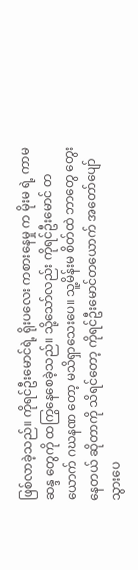ဖြစ်လာခဲ့သည်။ ကိုရင်ဦးမောင်ရဲ့ ရိုးပလေး ကစားနေမှု က မိုးမ ရဲ့ ကာမဆန္ဒ တွေကို ထကြွနေစေခဲ့သည်။ သို့သော်လည်း ကိုရင်ဦးမောင် တယောက် ဂဃနဏ တော့ မသိရှာသေးပေ။ သူ့မိန်းမ စိတ်ထဲ ဘာတွေ တွေးနေတယ် ဆိုတာကို သိရင်တော့ ကိုရင်ဦးမောင်တယောက် အတော်ပျော်သွားပေ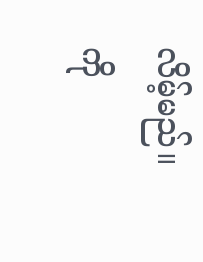လိမ့်မည်။
ကို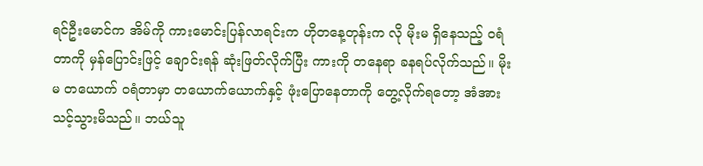ရင်ဦးမောင်က အိမ်ကို ကားမောင်းပြန်လာရင်းက ဟိုတနေ့တုန်းက လို မိုးမ ရှိနေသည့် ဝရံတာကို မှန်ပြောင်းဖြင့် ချောင်းရန် ဆုံးဖြတ်လိုက်ပြီး ကားကို တနေရာ ခနရပ်လိုက်သည်။ မိုးမ တယောက် ဝရံတာမှာ တယောက်ယောက်နှင့် ဖုံးပြောနေတာကို တွေ့လိုက်ရတော့ အံအားသင့်သွားမိသည်။ ဘယ်သူ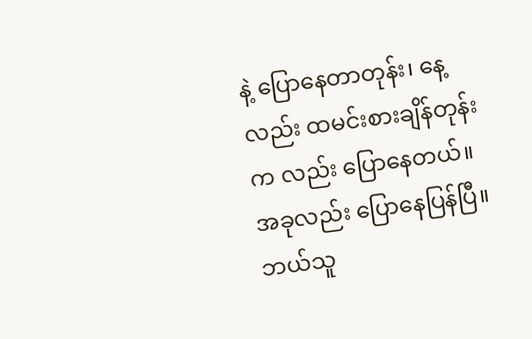နဲ့ ပြောနေတာတုန်း၊ နေ့လည်း ထမင်းစားချိန်တုန်းက လည်း ပြောနေတယ်။
အခုလည်း ပြောနေပြန်ပြီ။ ဘယ်သူ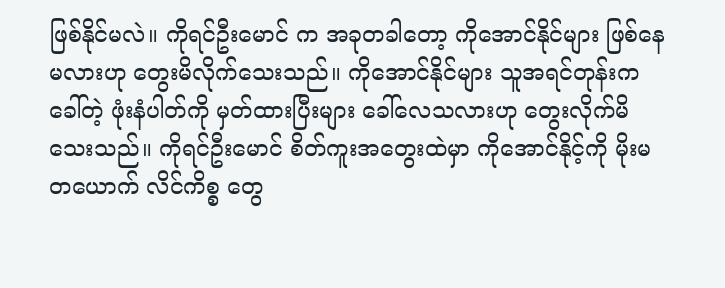ဖြစ်နိုင်မလဲ။ ကိုရင်ဦးမောင် က အခုတခါတော့ ကိုအောင်နိုင်များ ဖြစ်နေမလားဟု တွေးမိလိုက်သေးသည်။ ကိုအောင်နိုင်များ သူအရင်တုန်းက ခေါ်တဲ့ ဖုံးနံပါတ်ကို မှတ်ထားပြီးများ ခေါ်လေသလားဟု တွေးလိုက်မိသေးသည်။ ကိုရင်ဦးမောင် စိတ်ကူးအတွေးထဲမှာ ကိုအောင်နိုင့်ကို မိုးမ တယောက် လိင်ကိစ္စ တွေ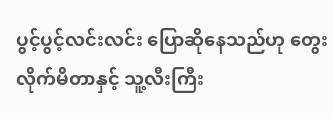ပွင့်ပွင့်လင်းလင်း ပြောဆိုနေသည်ဟု တွေးလိုက်မိတာနှင့် သူ့လီးကြီး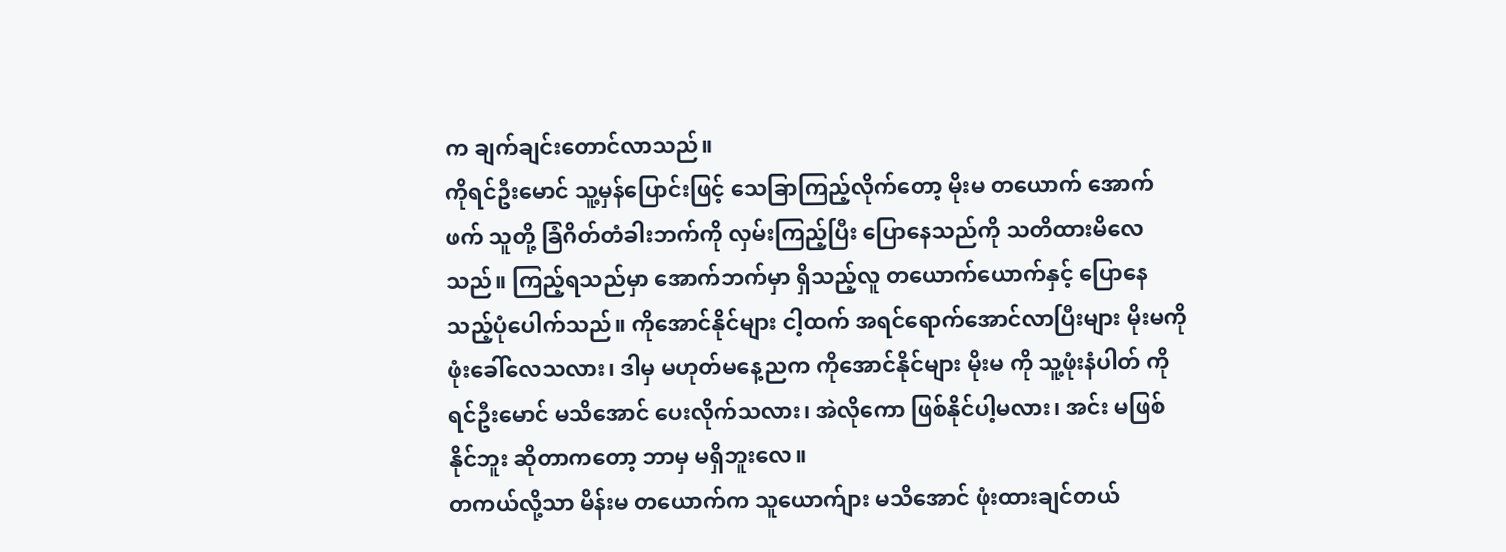က ချက်ချင်းတောင်လာသည်။
ကိုရင်ဦးမောင် သူ့မှန်ပြောင်းဖြင့် သေခြာကြည့်လိုက်တော့ မိုးမ တယောက် အောက်ဖက် သူတို့ ခြံဂိတ်တံခါးဘက်ကို လှမ်းကြည့်ပြီး ပြောနေသည်ကို သတိထားမိလေသည်။ ကြည့်ရသည်မှာ အောက်ဘက်မှာ ရှိသည့်လူ တယောက်ယောက်နှင့် ပြောနေသည့်ပုံပေါက်သည်။ ကိုအောင်နိုင်များ ငါ့ထက် အရင်ရောက်အောင်လာပြီးများ မိုးမကို ဖုံးခေါ်လေသလား၊ ဒါမှ မဟုတ်မနေ့ညက ကိုအောင်နိုင်များ မိုးမ ကို သူ့ဖုံးနံပါတ် ကိုရင်ဦးမောင် မသိအောင် ပေးလိုက်သလား၊ အဲလိုကော ဖြစ်နိုင်ပါ့မလား၊ အင်း မဖြစ်နိုင်ဘူး ဆိုတာကတော့ ဘာမှ မရှိဘူးလေ။
တကယ်လို့သာ မိန်းမ တယောက်က သူယောက်ျား မသိအောင် ဖုံးထားချင်တယ်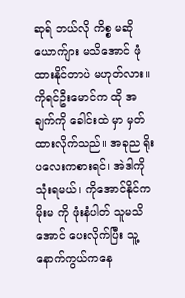ဆုရ် ဘယ်လို ကိစ္စ မဆို ယောက်ျား မသိအောင် ဖုံထားနိုင်တာပဲ မဟုတ်လား။ ကိုရင်ဦးမောင်က ထို အချက်ကို ခေါင်းထဲ မှာ မှတ်ထားလိုက်သည်။ အခုည ရိုးပလေးကစားရင်၊ အဲဒါကို သုံးရမယ်၊ ကိုအောင်နိုင်က မိုးမ ကို ဖုံးနံပါတ် သူမသိအောင် ပေးလိုက်ပြီး သူ့နောက်ကွယ်ကနေ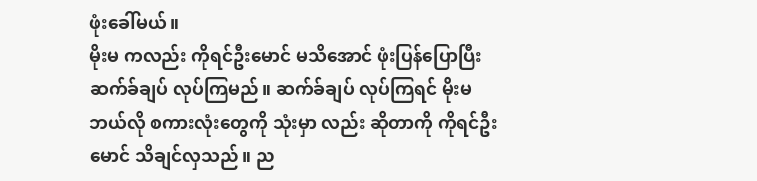ဖုံးခေါ်မယ်။
မိုးမ ကလည်း ကိုရင်ဦးမောင် မသိအောင် ဖုံးပြန်ပြောပြီး ဆက်ခ်ချပ် လုပ်ကြမည်။ ဆက်ခ်ချပ် လုပ်ကြရင် မိုးမ ဘယ်လို စကားလုံးတွေကို သုံးမှာ လည်း ဆိုတာကို ကိုရင်ဦးမောင် သိချင်လှသည်။ ည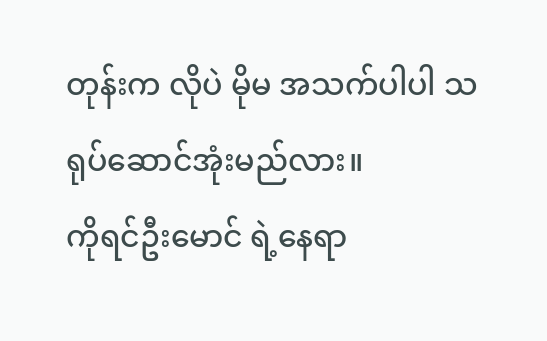တုန်းက လိုပဲ မိုမ အသက်ပါပါ သရုပ်ဆောင်အုံးမည်လား။
ကိုရင်ဦးမောင် ရဲ့နေရာ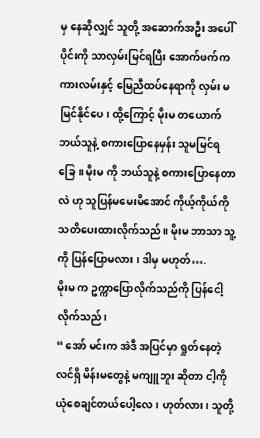မှ နေဆိုလျှင် သူတို့ အဆောက်အဦး အပေါ်ပိုင်းကို သာလှမ်းမြင်ရပြီး အောက်ဖက်က ကားလမ်းနှင့် မြေညီထပ်နေရာကို လှမ်း မမြင်နိုင်ပေ၊ ထို့ကြောင့် မိုးမ တယောက် ဘယ်သူနဲ့ စကားပြောနေမှန်း သူမမြင်ရခြေ။ မိုးမ ကို ဘယ်သူနဲ့ စကားပြောနေတာလဲ ဟု သူပြန်မမေးမိအောင် ကိုယ့်ကိုယ်ကို သတိပေးထားလိုက်သည်။ မိုးမ ဘာသာ သူ့ကို ပြန်ပြောမလား ၊ ဒါမှ မဟုတ်….
မိုးမ က ဥက္ကာပြောလိုက်သည်ကို ပြန်ငေါ့လိုက်သည်၊
“ အော် မင်းက အဲဒီ အပြင်မှာ ရှုတ်နေတဲ့ လင်ရှိ မိန်းမတွေနဲ့ မကျူဘူး ဆိုတာ ငါ့ကို ယုံစေချင်တယ်ပေါ့လေ၊ ဟုတ်လား၊ သူတို့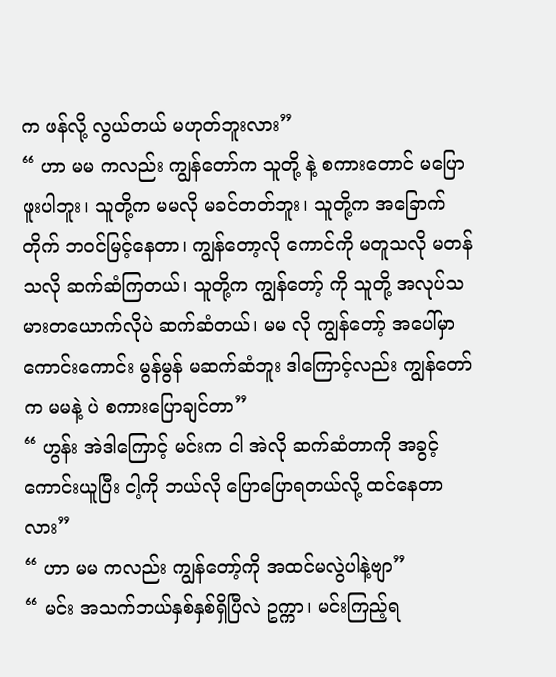က ဖန်လို့ လွယ်တယ် မဟုတ်ဘူးလား”
“ ဟာ မမ ကလည်း ကျွန်တော်က သူတို့ နဲ့ စကားတောင် မပြောဖူးပါဘူး၊ သူတို့က မမလို မခင်တတ်ဘူး၊ သူတို့က အခြောက်တိုက် ဘဝင်မြင့်နေတာ၊ ကျွန်တော့လို ကောင်ကို မတူသလို မတန်သလို ဆက်ဆံကြတယ်၊ သူတို့က ကျွန်တော့် ကို သူတို့ အလုပ်သမားတယောက်လိုပဲ ဆက်ဆံတယ်၊ မမ လို ကျွန်တော့် အပေါ်မှာ ကောင်းကောင်း မွန်မွန် မဆက်ဆံဘူး ဒါကြောင့်လည်း ကျွန်တော်က မမနဲ့ ပဲ စကားပြောချင်တာ”
“ ဟွန်း အဲဒါကြောင့် မင်းက ငါ အဲလို ဆက်ဆံတာကို အခွင့်ကောင်းယူပြီး ငါ့ကို ဘယ်လို ပြောပြောရတယ်လို့ ထင်နေတာလား”
“ ဟာ မမ ကလည်း ကျွန်တော့်ကို အထင်မလွဲပါနဲ့ဗျာ”
“ မင်း အသက်ဘယ်နှစ်နှစ်ရှိပြီလဲ ဥက္ကာ၊ မင်းကြည့်ရ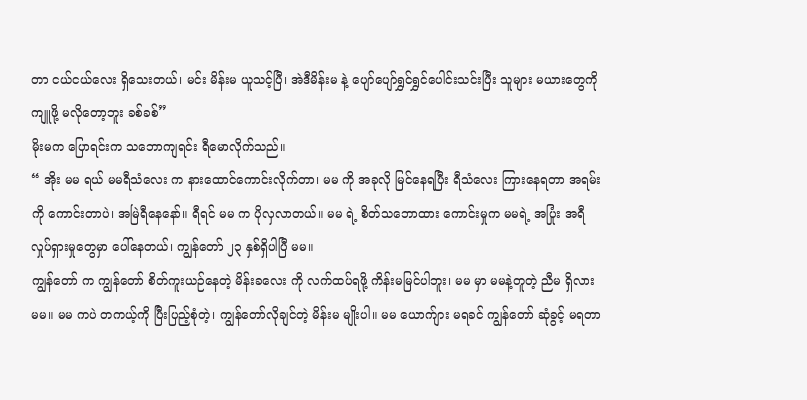တာ ငယ်ငယ်လေး ရှိသေးတယ်၊ မင်း မိန်းမ ယူသင့်ပြီ၊ အဲဒီမိန်းမ နဲ့ ပျော်ပျော်ရွှင်ရွှင်ပေါင်းသင်းပြီး သူများ မယားတွေကို ကျူဖို့ မလိုတော့ဘူး ခစ်ခစ်”
မိုးမက ပြောရင်းက သဘောကျရင်း ရီမောလိုက်သည်။
“ အိုး မမ ရယ် မမရီသံလေး က နားထောင်ကောင်းလိုက်တာ၊ မမ ကို အခုလို မြင်နေရပြီး ရီသံလေး ကြားနေရတာ အရမ်းကို ကောင်းတာပဲ၊ အမြဲရီနေနော်။ ရီရင် မမ က ပိုလှလာတယ်။ မမ ရဲ့ စိတ်သဘောထား ကောင်းမှုက မမရဲ့ အပြုံး အရီ လှုပ်ရှားမှုတွေမှာ ပေါ်နေတယ်၊ ကျွန်တော် ၂၃ နှစ်ရှိပါပြီ မမ။
ကျွန်တော် က ကျွန်တော် စိတ်ကူးယဉ်နေတဲ့ မိန်းခလေး ကို လက်ထပ်ရဖို့ ကိန်းမမြင်ပါဘူး၊ မမ မှာ မမနဲ့တူတဲ့ ညီမ ရှိလားမမ။ မမ ကပဲ တကယ့်ကို ပြီးပြည့်စုံတဲ့၊ ကျွန်တော်လိုချင်တဲ့ မိန်းမ မျိုးပါ။ မမ ယောက်ျား မရခင် ကျွန်တော် ဆုံခွင့် မရတာ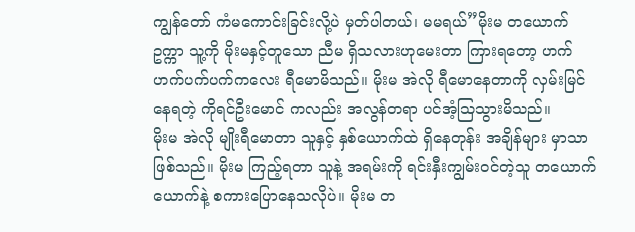ကျွန်တော် ကံမကောင်းခြင်းလို့ပဲ မှတ်ပါတယ်၊ မမရယ်”မိုးမ တယောက် ဥက္ကာ သူ့ကို မိုးမနှင့်တူသော ညီမ ရှိသလားဟုမေးတာ ကြားရတော့ ဟက်ဟက်ပက်ပက်ကလေး ရီမောမိသည်။ မိုးမ အဲလို ရီမောနေတာကို လှမ်းမြင်နေရတဲ့ ကိုရင်ဦးမောင် ကလည်း အလွန်တရာ ပင်အံ့သြသွားမိသည်။
မိုးမ အဲလို မျိုးရီမောတာ သူနှင့် နှစ်ယောက်ထဲ ရှိနေတုန်း အချိန်များ မှာသာ ဖြစ်သည်။ မိုးမ ကြည့်ရတာ သူနဲ့ အရမ်းကို ရင်းနှီးကျွမ်းဝင်တဲ့သူ တယောက်ယောက်နဲ့ စကားပြောနေသလိုပဲ။ မိုးမ တ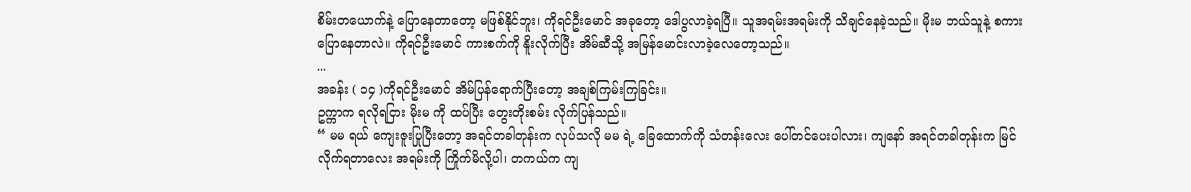စိမ်းတယောက်နဲ့ ပြောနေတာတော့ မဖြစ်နိုင်ဘူး၊ ကိုရင်ဦးမောင် အခုတော့ ဒေါပွလာခဲ့ရပြီ။ သူအရမ်းအရမ်းကို သိချင်နေခဲ့သည်။ မိုးမ ဘယ်သူနဲ့ စကားပြောနေတာလဲ။ ကိုရင်ဦးမောင် ကားစက်ကို နိူးလိုက်ပြီး အိမ်ဆီသို့ အမြန်မောင်းလာခဲ့လေတော့သည်။
...
အခန်း ( ၁၄ )ကိုရင်ဦးမောင် အိမ်ပြန်ရောက်ပြီးတော့ အချစ်ကြမ်းကြခြင်း။
ဥက္ကာက ရလိုရငြား မိုးမ ကို ထပ်ပြီး တွေးတိုးစမ်း လိုက်ပြန်သည်။
“ မမ ရယ် ကျေးဇူးပြုပြီးတော့ အရင်တခါတုန်းက လုပ်သလို မမ ရဲ့ ခြေထောက်ကို သံတန်းလေး ပေါ်တင်ပေးပါလား၊ ကျနော် အရင်တခါတုန်းက မြင်လိုက်ရတာလေး အရမ်းကို ကြိုက်မိလို့ပါ၊ တကယ်က ကျ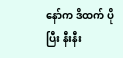နော်က ဒိထက် ပို ပြီး နီးနီး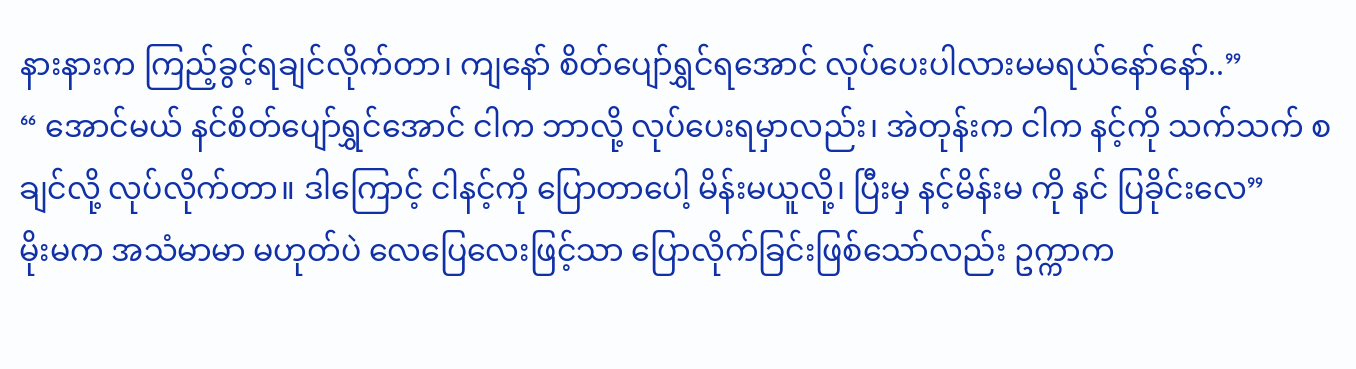နားနားက ကြည့်ခွင့်ရချင်လိုက်တာ၊ ကျနော် စိတ်ပျော်ရွှင်ရအောင် လုပ်ပေးပါလားမမရယ်နော်နော်..”
“ အောင်မယ် နင်စိတ်ပျော်ရွှင်အောင် ငါက ဘာလို့ လုပ်ပေးရမှာလည်း၊ အဲတုန်းက ငါက နင့်ကို သက်သက် စချင်လို့ လုပ်လိုက်တာ။ ဒါကြောင့် ငါနင့်ကို ပြောတာပေါ့ မိန်းမယူလို့၊ ပြီးမှ နင့်မိန်းမ ကို နင် ပြခိုင်းလေ”
မိုးမက အသံမာမာ မဟုတ်ပဲ လေပြေလေးဖြင့်သာ ပြောလိုက်ခြင်းဖြစ်သော်လည်း ဥက္ကာက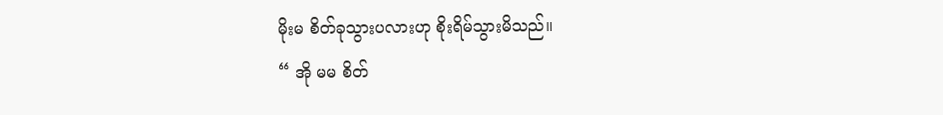မိုးမ စိတ်ခုသွားပလားဟု စိုးရိမ်သွားမိသည်။
“ အို မမ စိတ်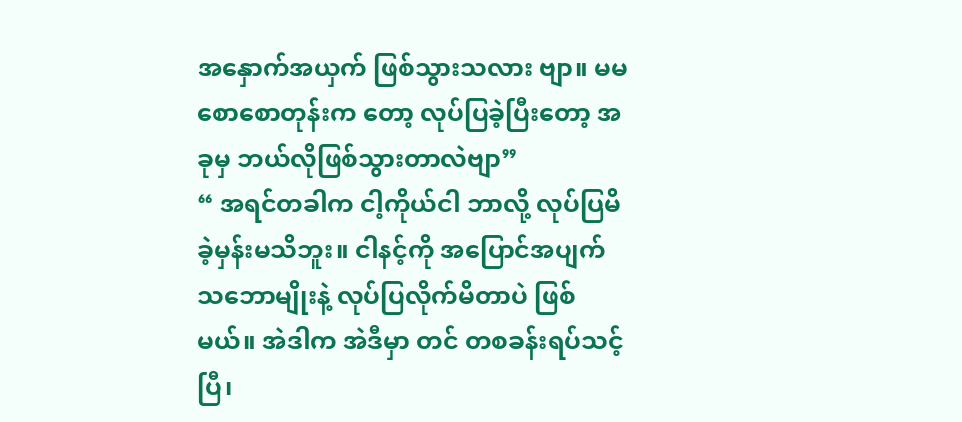အနှောက်အယှက် ဖြစ်သွားသလား ဗျာ။ မမ စောစောတုန်းက တော့ လုပ်ပြခဲ့ပြီးတော့ အခုမှ ဘယ်လိုဖြစ်သွားတာလဲဗျာ”
“ အရင်တခါက ငါ့ကိုယ်ငါ ဘာလို့ လုပ်ပြမိခဲ့မှန်းမသိဘူး။ ငါနင့်ကို အပြောင်အပျက် သဘောမျိုးနဲ့ လုပ်ပြလိုက်မိတာပဲ ဖြစ်မယ်။ အဲဒါက အဲဒီမှာ တင် တစခန်းရပ်သင့်ပြီ၊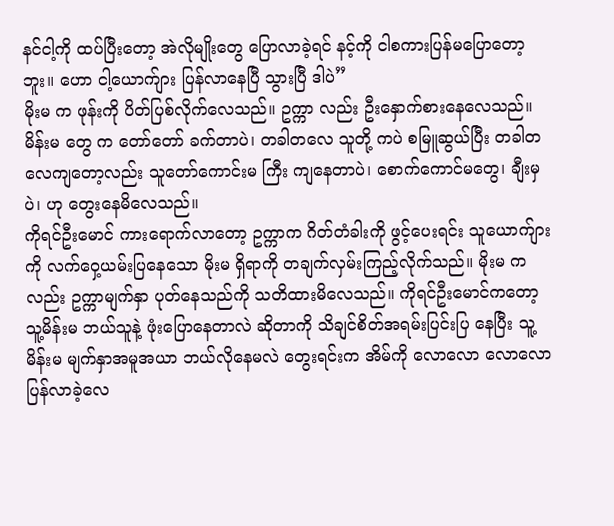နင်ငါ့ကို ထပ်ပြီးတော့ အဲလိုမျိုးတွေ ပြောလာခဲ့ရင် နင့်ကို ငါစကားပြန်မပြောတော့ဘူး။ ဟော ငါ့ယောက်ျား ပြန်လာနေပြီ သွားပြီ ဒါပဲ”
မိုးမ က ဖုန်းကို ပိတ်ပြစ်လိုက်လေသည်။ ဥက္ကာ လည်း ဦးနှောက်စားနေလေသည်။ မိန်းမ တွေ က တော်တော် ခက်တာပဲ၊ တခါတလေ သူတို့ ကပဲ စမြူဆွယ်ပြီး တခါတလေကျတော့လည်း သူတော်ကောင်းမ ကြီး ကျနေတာပဲ၊ စောက်ကောင်မတွေ၊ ချီးမှ ပဲ၊ ဟု တွေးနေမိလေသည်။
ကိုရင်ဦးမောင် ကားရောက်လာတော့ ဥက္ကာက ဂိတ်တံခါးကို ဖွင့်ပေးရင်း သူယောက်ျားကို လက်ဝှေ့ယမ်းပြနေသော မိုးမ ရှိရာကို တချက်လှမ်းကြည့်လိုက်သည်။ မိုးမ ကလည်း ဥက္ကာမျက်နှာ ပုတ်နေသည်ကို သတိထားမိလေသည်။ ကိုရင်ဦးမောင်ကတော့ သူ့မိန်းမ ဘယ်သူနဲ့ ဖုံးပြောနေတာလဲ ဆိုတာကို သိချင်စိတ်အရမ်းပြင်းပြ နေပြီး သူ့မိန်းမ မျက်နှာအမူအယာ ဘယ်လိုနေမလဲ တွေးရင်းက အိမ်ကို လောလော လောလော ပြန်လာခဲ့လေ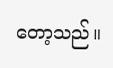တော့သည်။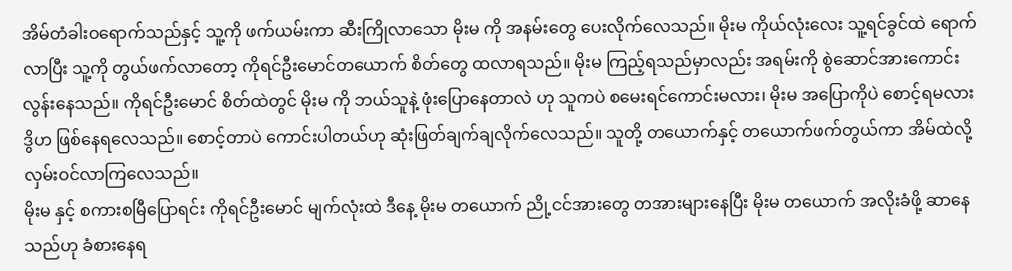အိမ်တံခါးဝရောက်သည်နှင့် သူ့ကို ဖက်ယမ်းကာ ဆီးကြိုလာသော မိုးမ ကို အနမ်းတွေ ပေးလိုက်လေသည်။ မိုးမ ကိုယ်လုံးလေး သူ့ရင်ခွင်ထဲ ရောက်လာပြီး သူ့ကို တွယ်ဖက်လာတော့ ကိုရင်ဦးမောင်တယောက် စိတ်တွေ ထလာရသည်။ မိုးမ ကြည့်ရသည်မှာလည်း အရမ်းကို စွဲဆောင်အားကောင်းလွန်းနေသည်။ ကိုရင်ဦးမောင် စိတ်ထဲတွင် မိုးမ ကို ဘယ်သူနဲ့ ဖုံးပြောနေတာလဲ ဟု သူကပဲ စမေးရင်ကောင်းမလား၊ မိုးမ အပြောကိုပဲ စောင့်ရမလား ဒွိဟ ဖြစ်နေရလေသည်။ စောင့်တာပဲ ကောင်းပါတယ်ဟု ဆုံးဖြတ်ချက်ချလိုက်လေသည်။ သူတို့ တယောက်နှင့် တယောက်ဖက်တွယ်ကာ အိမ်ထဲလို့ လှမ်းဝင်လာကြလေသည်။
မိုးမ နှင့် စကားစမြီပြောရင်း ကိုရင်ဦးမောင် မျက်လုံးထဲ ဒီနေ့ မိုးမ တယောက် ညို့ငင်အားတွေ တအားများနေပြီး မိုးမ တယောက် အလိုးခံဖို့ ဆာနေသည်ဟု ခံစားနေရ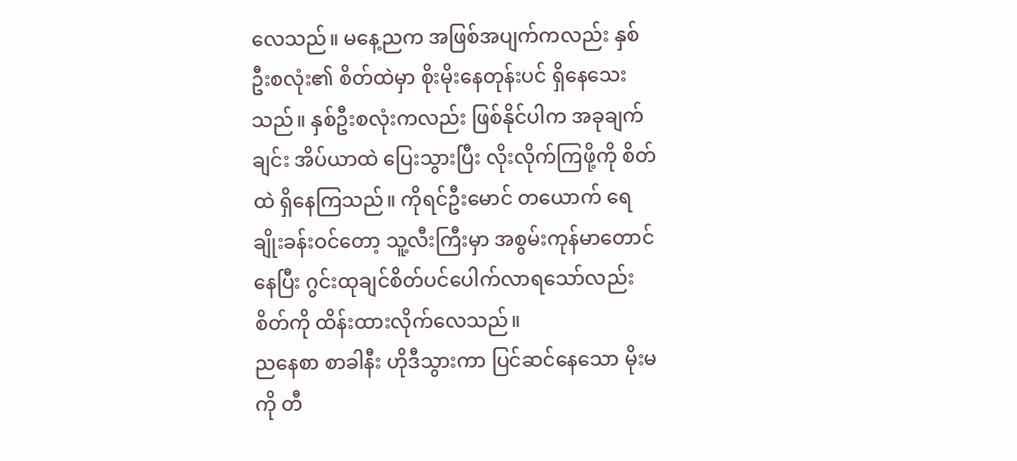လေသည်။ မနေ့ညက အဖြစ်အပျက်ကလည်း နှစ်ဦးစလုံး၏ စိတ်ထဲမှာ စိုးမိုးနေတုန်းပင် ရှိနေသေးသည်။ နှစ်ဦးစလုံးကလည်း ဖြစ်နိုင်ပါက အခုချက်ချင်း အိပ်ယာထဲ ပြေးသွားပြီး လိုးလိုက်ကြဖို့ကို စိတ်ထဲ ရှိနေကြသည်။ ကိုရင်ဦးမောင် တယောက် ရေချိုးခန်းဝင်တော့ သူ့လီးကြီးမှာ အစွမ်းကုန်မာတောင်နေပြီး ဂွင်းထုချင်စိတ်ပင်ပေါက်လာရသော်လည်း စိတ်ကို ထိန်းထားလိုက်လေသည်။
ညနေစာ စာခါနီး ဟိုဒီသွားကာ ပြင်ဆင်နေသော မိုးမကို တီ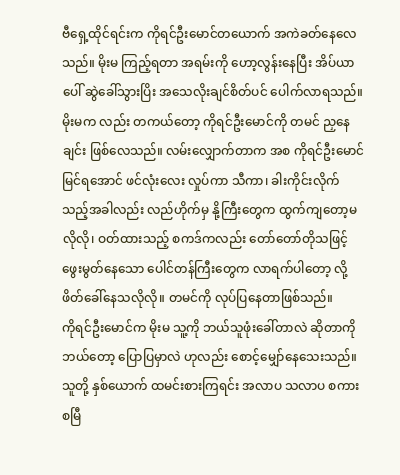ဗီရှေ့ထိုင်ရင်းက ကိုရင်ဦးမောင်တယောက် အကဲခတ်နေလေသည်။ မိုးမ ကြည့်ရတာ အရမ်းကို ဟော့လွန်းနေပြီး အိပ်ယာပေါ် ဆွဲခေါ်သွားပြိး အသေလိုးချင်စိတ်ပင် ပေါက်လာရသည်။ မိုးမက လည်း တကယ်တော့ ကိုရင်ဦးမောင်ကို တမင် ညှနေချင်း ဖြစ်လေသည်။ လမ်းလျှောက်တာက အစ ကိုရင်ဦးမောင် မြင်ရအောင် ဖင်လုံးလေး လှုပ်ကာ သီကာ၊ ခါးကိုင်းလိုက်သည့်အခါလည်း လည်ဟိုက်မှ နို့ကြီးတွေက ထွက်ကျတော့မလိုလို၊ ဝတ်ထားသည့် စကဒ်ကလည်း တော်တော်တိုသဖြင့် ဖွေးမွတ်နေသော ပေါင်တန်ကြီးတွေက လာရက်ပါတော့ လို့ ဖိတ်ခေါ်နေသလိုလို။ တမင်ကို လုပ်ပြနေတာဖြစ်သည်။
ကိုရင်ဦးမောင်က မိုးမ သူ့ကို ဘယ်သူဖုံးခေါ်တာလဲ ဆိုတာကို ဘယ်တော့ ပြောပြမှာလဲ ဟုလည်း စောင့်မျှော်နေသေးသည်။
သူတို့ နှစ်ယောက် ထမင်းစားကြရင်း အလာပ သလာပ စကားစမြီ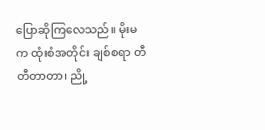ပြောဆိုကြလေသည်။ မိုးမ က ထုံးစံအတိုင်း ချစ်စရာ တီတီတာတာ၊ ညို့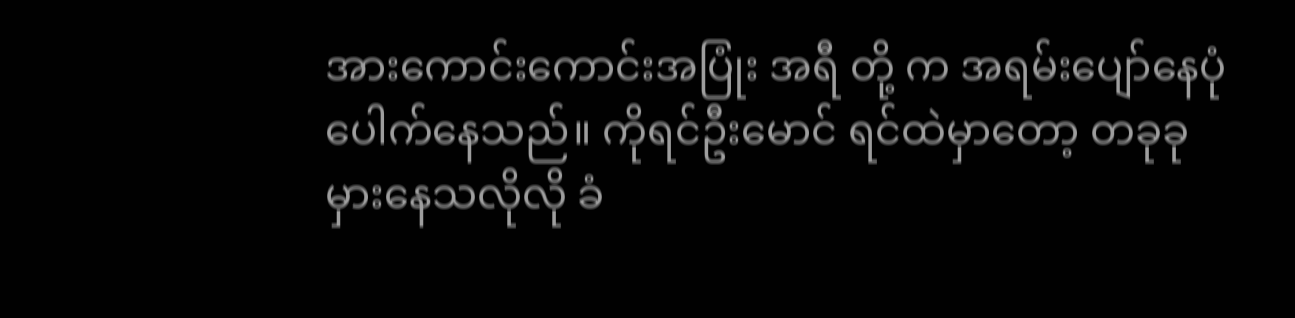အားကောင်းကောင်းအပြုံး အရီ တို့ က အရမ်းပျော်နေပုံပေါက်နေသည်။ ကိုရင်ဦးမောင် ရင်ထဲမှာတော့ တခုခု မှားနေသလိုလို ခံ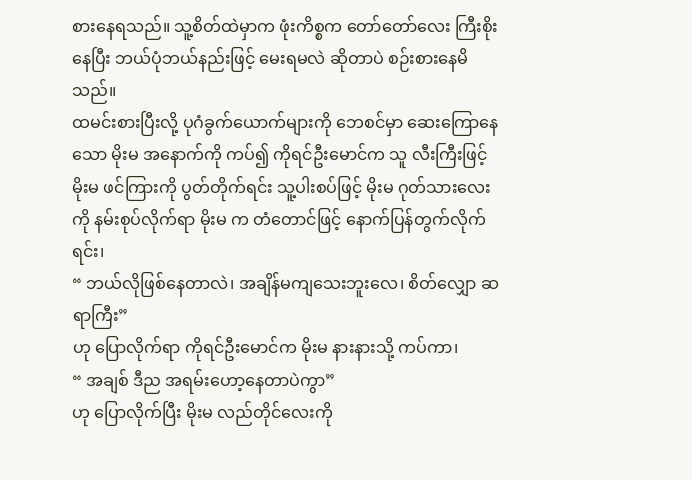စားနေရသည်။ သူ့စိတ်ထဲမှာက ဖုံးကိစ္စက တော်တော်လေး ကြီးစိုးနေပြီး ဘယ်ပုံဘယ်နည်းဖြင့် မေးရမလဲ ဆိုတာပဲ စဉ်းစားနေမိသည်။
ထမင်းစားပြီးလို့ ပုဂံခွက်ယောက်များကို ဘေစင်မှာ ဆေးကြောနေသော မိုးမ အနောက်ကို ကပ်၍ ကိုရင်ဦးမောင်က သူ လီးကြီးဖြင့် မိုးမ ဖင်ကြားကို ပွတ်တိုက်ရင်း သူ့ပါးစပ်ဖြင့် မိုးမ ဂုတ်သားလေးကို နမ်းစုပ်လိုက်ရာ မိုးမ က တံတောင်ဖြင့် နောက်ပြန်တွက်လိုက်ရင်း၊
“ ဘယ်လိုဖြစ်နေတာလဲ၊ အချိန်မကျသေးဘူးလေ၊ စိတ်လျှော ဆရာကြီး”
ဟု ပြောလိုက်ရာ ကိုရင်ဦးမောင်က မိုးမ နားနားသို့ ကပ်ကာ၊
“ အချစ် ဒီည အရမ်းဟော့နေတာပဲကွာ”
ဟု ပြောလိုက်ပြီး မိုးမ လည်တိုင်လေးကို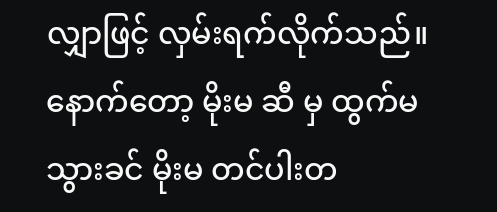လျှာဖြင့် လှမ်းရက်လိုက်သည်။ နောက်တော့ မိုးမ ဆီ မှ ထွက်မသွားခင် မိုးမ တင်ပါးတ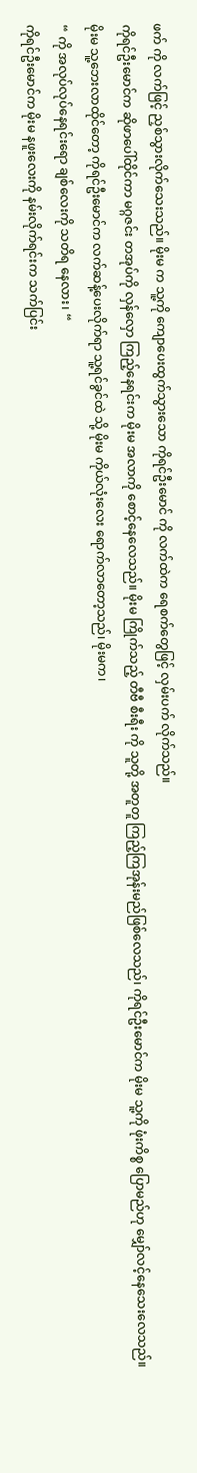ဖက် ကို လက်ဖြင့် ညှစ်သွားလိုက်သေးသည်။ မိုးမ က သူ့ကို ကျောပေးထွက်သွားသော ကိုရင်ဦးမောင် ကို လက်ထဲက ရေစက်တွေဖြင့် လှမ်းပက် လိုက်သည်။
ကိုရင်ဦးမောင်က ဆိုဖာပေါ်ထိုင်ကာ မဂ္ဂဇင်း တအုပ်ကို လှန်လှော ကြည့်နေရင်းက မိုးမ အလာကို စောင့်နေလေသည်။ မိုးမ ကြိုက်သည့် တီဗီ စီးရီး ကို သူတို့ အတူတူ ကြည့်ကြအုန်းမည်ဖြစ်လေသည်၊ ကိုရင်ဦးမောင်က မိုးမ သူ့ကို ဖုံးကိစ္စ ပြောမည်ဟု မျှော်လင့်နေသေးလေသည်။မိုးမ သူ့ဘေးလာထိုင်တော့ ကိုရင်ဦးမောင်က လက်ဆန့်ပေးလိုက်ရာ သူ့ရင်ခွင်ထဲ သို့ မိုးမ ကိုယ်လုံးလေး ရောက်လာတော့သည်၊ မိုးမက၊
“ ကို အလုပ်လုပ်နေရင်းရော ချစ်လေးကို သတိရ နေလား၊ “
ကိုရင်ဦးမောင်က မိုးမ နဖူးလေးကို နမ်းလိုက်ရင်းက သက်ပြင်း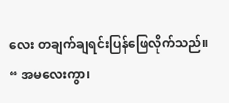လေး တချက်ချရင်းပြန်ဖြေလိုက်သည်။
“ အမလေးကွာ၊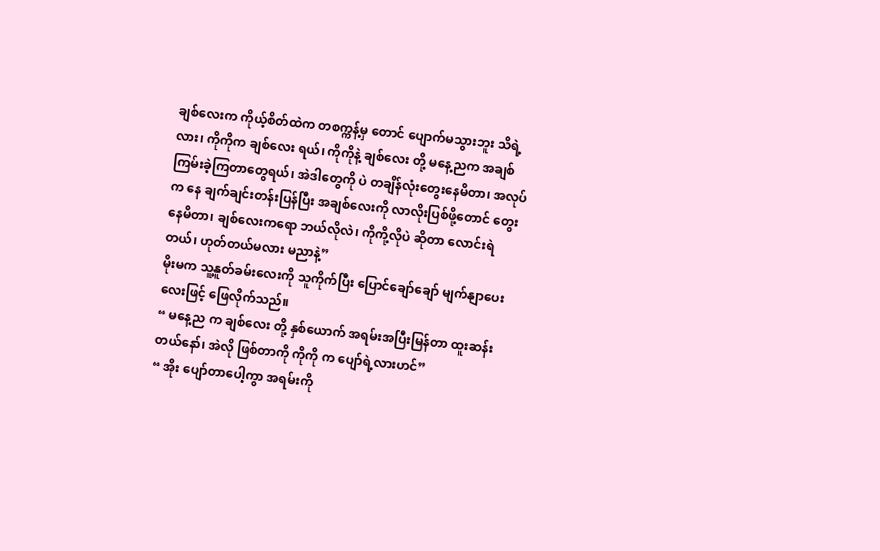ချစ်လေးက ကိုယ့်စိတ်ထဲက တစက္ကန့်မှ တောင် ပျောက်မသွားဘူး သိရဲ့လား၊ ကိုကိုက ချစ်လေး ရယ်၊ ကိုကိုနဲ့ ချစ်လေး တို့ မနေ့ညက အချစ်ကြမ်းခဲ့ကြတာတွေရယ်၊ အဲဒါတွေကို ပဲ တချိန်လုံးတွေးနေမိတာ၊ အလုပ်က နေ ချက်ချင်းတန်းပြန်ပြီး အချစ်လေးကို လာလိုးပြစ်ဖို့တောင် တွေးနေမိတာ၊ ချစ်လေးကရော ဘယ်လိုလဲ၊ ကိုကို့လိုပဲ ဆိုတာ လောင်းရဲတယ်၊ ဟုတ်တယ်မလား မညာနဲ့”
မိုးမက သူ့နူတ်ခမ်းလေးကို သူကိုက်ပြီး ပြောင်ချော်ချော် မျက်နျာပေးလေးဖြင့် ဖြေလိုက်သည်။
“ မနေ့ည က ချစ်လေး တို့ နှစ်ယောက် အရမ်းအပြီးမြန်တာ ထူးဆန်းတယ်နော်၊ အဲလို ဖြစ်တာကို ကိုကို က ပျော်ရဲ့လားဟင်”
“ အိုး ပျော်တာပေါ့ကွာ အရမ်းကို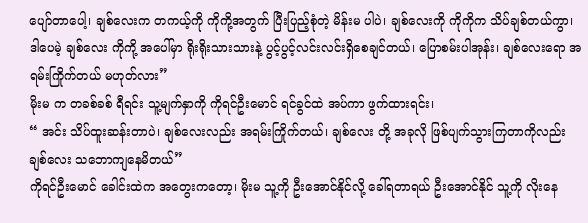ပျော်တာပေါ့၊ ချစ်လေးက တကယ့်ကို ကိုကို့အတွက် ပြီးပြည့်စုံတဲ့ မိန်းမ ပါပဲ၊ ချစ်လေးကို ကိုကိုက သိပ်ချစ်တယ်ကွာ၊ ဒါပေမဲ့ ချစ်လေး ကိုကို့ အပေါ်မှာ ရိုးရိုးသားသားနဲ့ ပွင့်ပွင့်လင်းလင်းရှိစေချင်တယ်၊ ပြောစမ်းပါအုန်း၊ ချစ်လေးရော အရမ်းကြိုက်တယ် မဟုတ်လား”
မိုးမ က တခစ်ခစ် ရီရင်း သူ့မျက်နှာကို ကိုရင်ဦးမောင် ရင်ခွင်ထဲ အပ်ကာ ဖွက်ထားရင်း၊
“ အင်း သိပ်ထူးဆန်းတာပဲ၊ ချစ်လေးလည်း အရမ်းကြိုက်တယ်၊ ချစ်လေး တို့ အခုလို ဖြစ်ပျက်သွားကြတာကိုလည်း ချစ်လေး သဘောကျနေမိတယ်”
ကိုရင်ဦးမောင် ခေါင်းထဲက အတွေးကတော့၊ မိုးမ သူ့ကို ဦးအောင်နိုင်လို့ ခေါ်ရတာရယ် ဦးအောင်နိုင် သူ့ကို လိုးနေ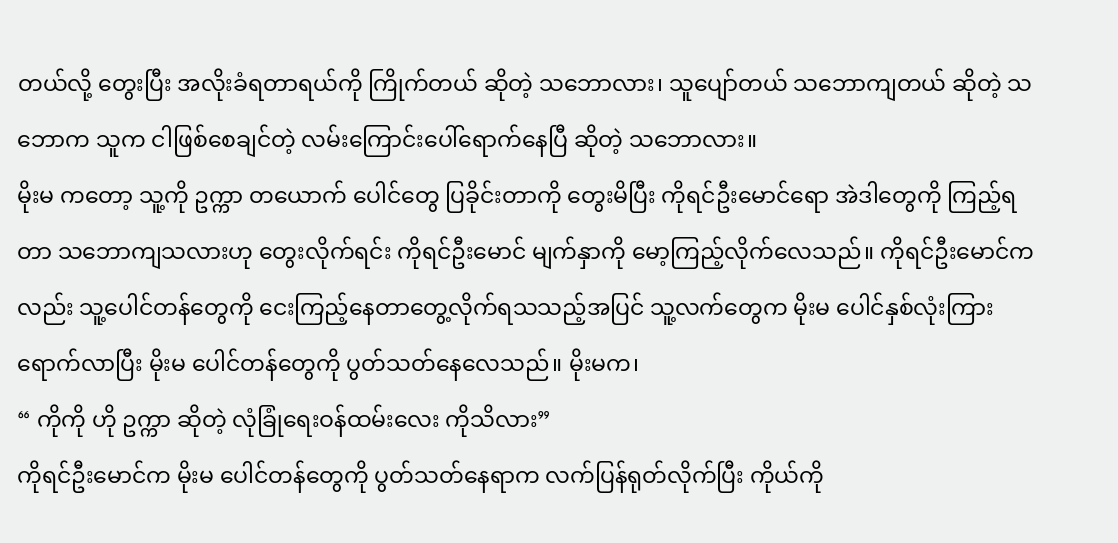တယ်လို့ တွေးပြီး အလိုးခံရတာရယ်ကို ကြိုက်တယ် ဆိုတဲ့ သဘောလား၊ သူပျော်တယ် သဘောကျတယ် ဆိုတဲ့ သဘောက သူက ငါဖြစ်စေချင်တဲ့ လမ်းကြောင်းပေါ်ရောက်နေပြီ ဆိုတဲ့ သဘောလား။
မိုးမ ကတော့ သူ့ကို ဥက္ကာ တယောက် ပေါင်တွေ ပြခိုင်းတာကို တွေးမိပြီး ကိုရင်ဦးမောင်ရော အဲဒါတွေကို ကြည့်ရတာ သဘောကျသလားဟု တွေးလိုက်ရင်း ကိုရင်ဦးမောင် မျက်နှာကို မော့ကြည့်လိုက်လေသည်။ ကိုရင်ဦးမောင်ကလည်း သူ့ပေါင်တန်တွေကို ငေးကြည့်နေတာတွေ့လိုက်ရသသည့်အပြင် သူ့လက်တွေက မိုးမ ပေါင်နှစ်လုံးကြားရောက်လာပြီး မိုးမ ပေါင်တန်တွေကို ပွတ်သတ်နေလေသည်။ မိုးမက၊
“ ကိုကို ဟို ဥက္ကာ ဆိုတဲ့ လုံခြုံရေးဝန်ထမ်းလေး ကိုသိလား”
ကိုရင်ဦးမောင်က မိုးမ ပေါင်တန်တွေကို ပွတ်သတ်နေရာက လက်ပြန်ရုတ်လိုက်ပြီး ကိုယ်ကို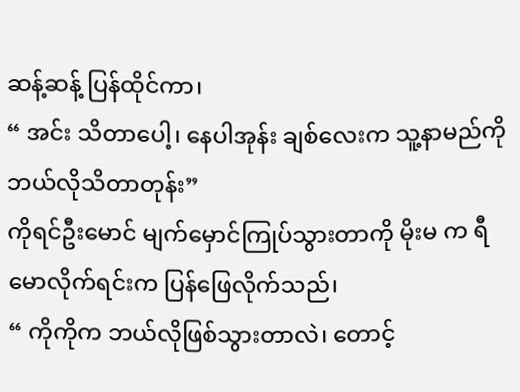ဆန့်ဆန့် ပြန်ထိုင်ကာ၊
“ အင်း သိတာပေါ့၊ နေပါအုန်း ချစ်လေးက သူ့နာမည်ကို ဘယ်လိုသိတာတုန်း”
ကိုရင်ဦးမောင် မျက်မှောင်ကြုပ်သွားတာကို မိုးမ က ရီမောလိုက်ရင်းက ပြန်ဖြေလိုက်သည်၊
“ ကိုကိုက ဘယ်လိုဖြစ်သွားတာလဲ၊ တောင့်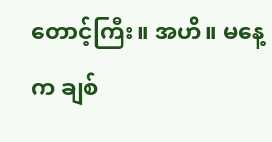တောင့်ကြီး။ အဟိ။ မနေ့က ချစ်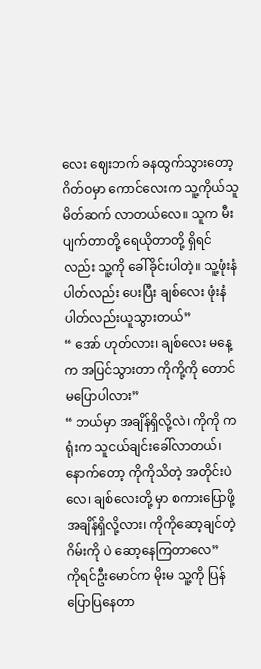လေး ဈေးဘက် ခနထွက်သွားတော့ ဂိတ်ဝမှာ ကောင်လေးက သူ့ကိုယ်သူ မိတ်ဆက် လာတယ်လေ။ သူက မီးပျက်တာတို့ ရေယိုတာတို့ ရှိရင်လည်း သူ့ကို ခေါ်ခိုင်းပါတဲ့။ သူ့ဖုံးနံပါတ်လည်း ပေးပြီး ချစ်လေး ဖုံးနံပါတ်လည်းယူသွားတယ်”
“ အော် ဟုတ်လား၊ ချစ်လေး မနေ့ က အပြင်သွားတာ ကိုကို့ကို တောင် မပြောပါလား”
“ ဘယ်မှာ အချိန်ရှိလို့လဲ၊ ကိုကို က ရုံးက သူငယ်ချင်းခေါ်လာတယ်၊ နောက်တော့ ကိုကိုသိတဲ့ အတိုင်းပဲလေ၊ ချစ်လေးတို့ မှာ စကားပြောဖို့ အချိန်ရှိလို့လား၊ ကိုကိုဆော့ချင်တဲ့ ဂိမ်းကို ပဲ ဆော့နေကြတာလေ”
ကိုရင်ဦးမောင်က မိုးမ သူ့ကို ပြန်ပြောပြနေတာ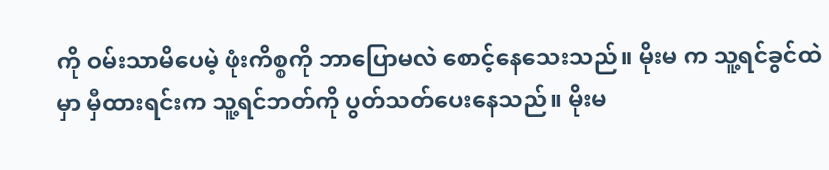ကို ဝမ်းသာမိပေမဲ့ ဖုံးကိစ္စကို ဘာပြောမလဲ စောင့်နေသေးသည်။ မိုးမ က သူ့ရင်ခွင်ထဲမှာ မှီထားရင်းက သူ့ရင်ဘတ်ကို ပွတ်သတ်ပေးနေသည်။ မိုးမ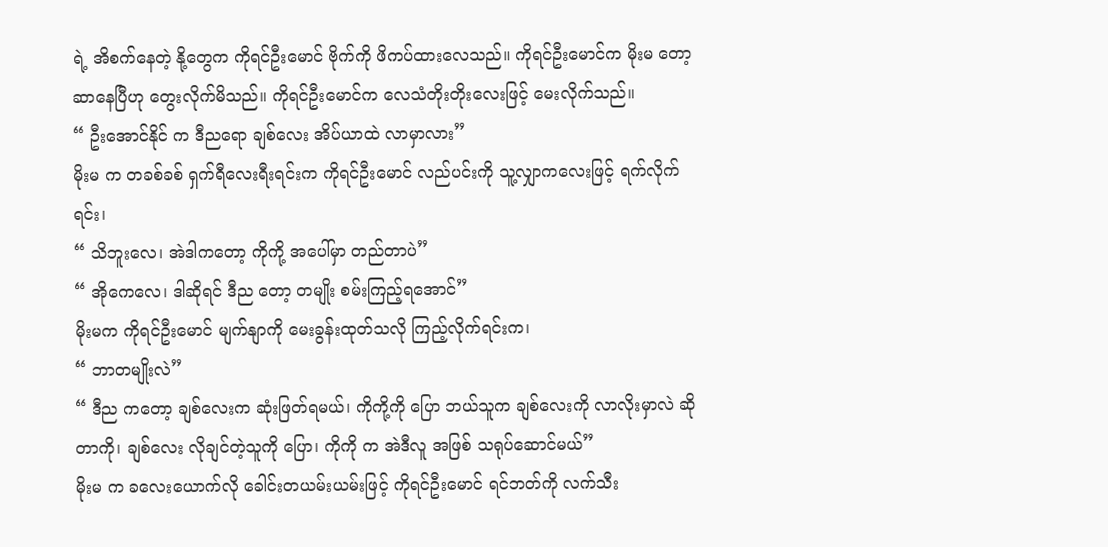ရဲ့ အိစက်နေတဲ့ နို့တွေက ကိုရင်ဦးမောင် ဗိုက်ကို ဖိကပ်ထားလေသည်။ ကိုရင်ဦးမောင်က မိုးမ တော့ ဆာနေပြီဟု တွေးလိုက်မိသည်။ ကိုရင်ဦးမောင်က လေသံတိုးတိုးလေးဖြင့် မေးလိုက်သည်။
“ ဦးအောင်နိုင် က ဒီညရော ချစ်လေး အိပ်ယာထဲ လာမှာလား”
မိုးမ က တခစ်ခစ် ရှက်ရီလေးရီးရင်းက ကိုရင်ဦးမောင် လည်ပင်းကို သူ့လျှာကလေးဖြင့် ရက်လိုက်ရင်း၊
“ သိဘူးလေ၊ အဲဒါကတော့ ကိုကို့ အပေါ်မှာ တည်တာပဲ”
“ အိုကေလေ၊ ဒါဆိုရင် ဒီည တော့ တမျိုး စမ်းကြည့်ရအောင်”
မိုးမက ကိုရင်ဦးမောင် မျက်နျာကို မေးခွန်းထုတ်သလို ကြည့်လိုက်ရင်းက၊
“ ဘာတမျိုးလဲ”
“ ဒီည ကတော့ ချစ်လေးက ဆုံးဖြတ်ရမယ်၊ ကိုကို့ကို ပြော ဘယ်သူက ချစ်လေးကို လာလိုးမှာလဲ ဆိုတာကို၊ ချစ်လေး လိုချင်တဲ့သူကို ပြော၊ ကိုကို က အဲဒီလူ အဖြစ် သရုပ်ဆောင်မယ်”
မိုးမ က ခလေးယောက်လို ခေါင်းတယမ်းယမ်းဖြင့် ကိုရင်ဦးမောင် ရင်ဘတ်ကို လက်သီး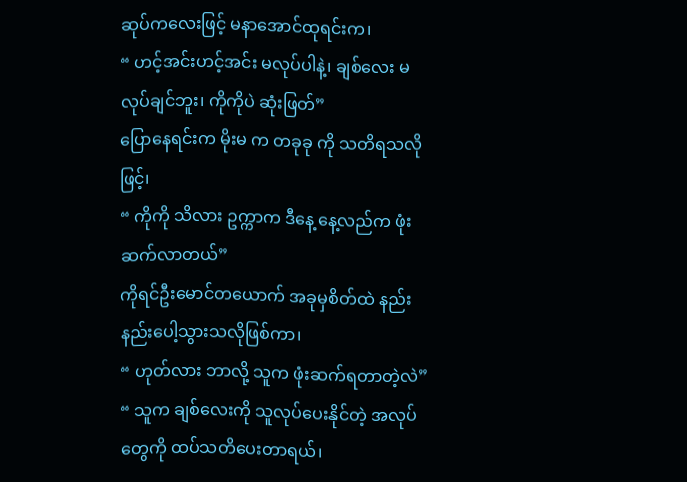ဆုပ်ကလေးဖြင့် မနာအောင်ထုရင်းက၊
“ ဟင့်အင်းဟင့်အင်း မလုပ်ပါနဲ့၊ ချစ်လေး မလုပ်ချင်ဘူး၊ ကိုကိုပဲ ဆုံးဖြတ်”
ပြောနေရင်းက မိုးမ က တခုခု ကို သတိရသလို ဖြင့်၊
“ ကိုကို သိလား ဥက္ကာက ဒီနေ့ နေ့လည်က ဖုံးဆက်လာတယ်”
ကိုရင်ဦးမောင်တယောက် အခုမှစိတ်ထဲ နည်းနည်းပေါ့သွားသလိုဖြစ်ကာ၊
“ ဟုတ်လား ဘာလို့ သူက ဖုံးဆက်ရတာတဲ့လဲ”
“ သူက ချစ်လေးကို သူလုပ်ပေးနိုင်တဲ့ အလုပ်တွေကို ထပ်သတိပေးတာရယ်၊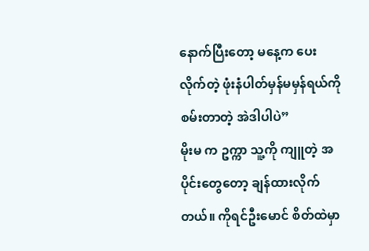နောက်ပြီးတော့ မနေ့က ပေးလိုက်တဲ့ ဖုံးနံပါတ်မှန်မမှန်ရယ်ကို စမ်းတာတဲ့ အဲဒါပါပဲ”
မိုးမ က ဥက္ကာ သူ့ကို ကျူတဲ့ အပိုင်းတွေတော့ ချန်ထားလိုက်တယ်။ ကိုရင်ဦးမောင် စိတ်ထဲမှာ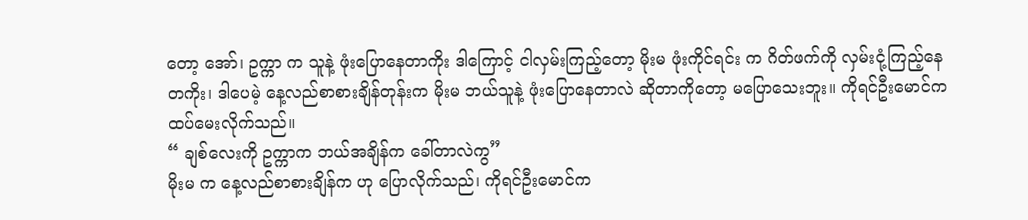တော့ အော်၊ ဥက္ကာ က သူနဲ့ ဖုံးပြောနေတာကိုး ဒါကြောင့် ငါလှမ်းကြည့်တော့ မိုးမ ဖုံးကိုင်ရင်း က ဂိတ်ဖက်ကို လှမ်းငုံ့ကြည့်နေတကိုး၊ ဒါပေမဲ့ နေ့လည်စာစားချိန်တုန်းက မိုးမ ဘယ်သူနဲ့ ဖုံးပြောနေတာလဲ ဆိုတာကိုတော့ မပြောသေးဘူး။ ကိုရင်ဦးမောင်က ထပ်မေးလိုက်သည်။
“ ချစ်လေးကို ဥက္ကာက ဘယ်အချိန်က ခေါ်တာလဲကွ”
မိုးမ က နေ့လည်စာစားချိန်က ဟု ပြောလိုက်သည်၊ ကိုရင်ဦးမောင်က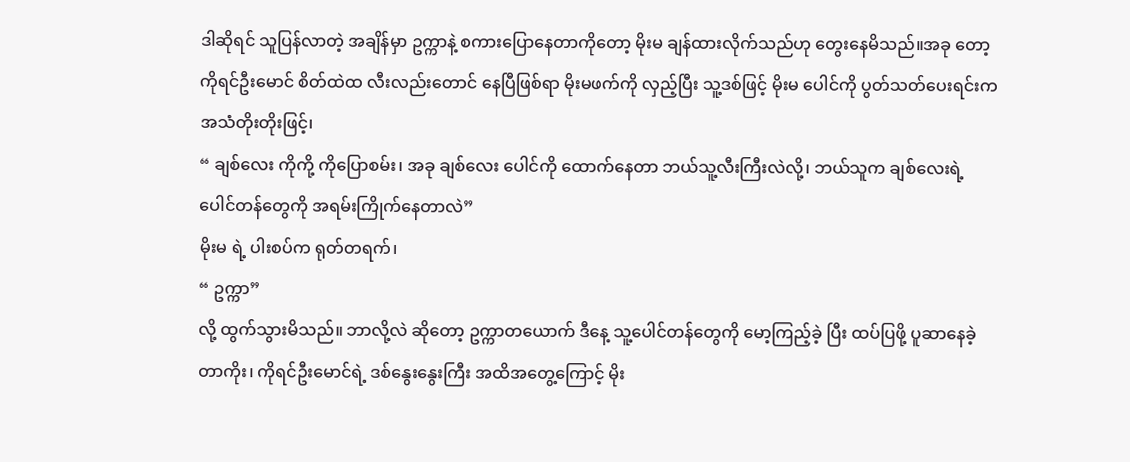ဒါဆိုရင် သူပြန်လာတဲ့ အချိန်မှာ ဥက္ကာနဲ့ စကားပြောနေတာကိုတော့ မိုးမ ချန်ထားလိုက်သည်ဟု တွေးနေမိသည်။အခု တော့ ကိုရင်ဦးမောင် စိတ်ထဲထ လီးလည်းတောင် နေပြီဖြစ်ရာ မိုးမဖက်ကို လှည့်ပြီး သူ့ဒစ်ဖြင့် မိုးမ ပေါင်ကို ပွတ်သတ်ပေးရင်းက အသံတိုးတိုးဖြင့်၊
“ ချစ်လေး ကိုကို့ ကိုပြောစမ်း၊ အခု ချစ်လေး ပေါင်ကို ထောက်နေတာ ဘယ်သူ့လီးကြီးလဲလို့၊ ဘယ်သူက ချစ်လေးရဲ့ ပေါင်တန်တွေကို အရမ်းကြိုက်နေတာလဲ”
မိုးမ ရဲ့ ပါးစပ်က ရုတ်တရက်၊
“ ဥက္ကာ”
လို့ ထွက်သွားမိသည်။ ဘာလို့လဲ ဆိုတော့ ဥက္ကာတယောက် ဒီနေ့ သူ့ပေါင်တန်တွေကို မော့ကြည့်ခဲ့ ပြီး ထပ်ပြဖို့ ပူဆာနေခဲ့တာကိုး၊ ကိုရင်ဦးမောင်ရဲ့ ဒစ်နွေးနွေးကြီး အထိအတွေ့ကြောင့် မိုး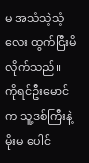မ အသံသဲ့သံ့လေး ထွက်ငြီးမိလိုက်သည်။
ကိုရင်ဦးမောင်က သူ့ဒစ်ကြီးနဲ့ မိုးမ ပေါင်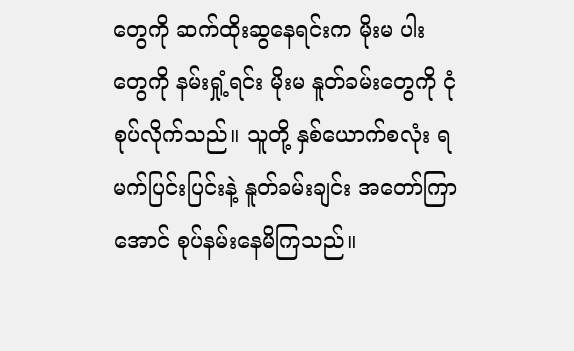တွေကို ဆက်ထိုးဆွနေရင်းက မိုးမ ပါးတွေကို နမ်းရှုံ့ရင်း မိုးမ နူတ်ခမ်းတွေကို ငုံစုပ်လိုက်သည်။ သူတို့ နှစ်ယောက်စလုံး ရမက်ပြင်းပြင်းနဲ့ နူတ်ခမ်းချင်း အတော်ကြာအောင် စုပ်နမ်းနေမိကြသည်။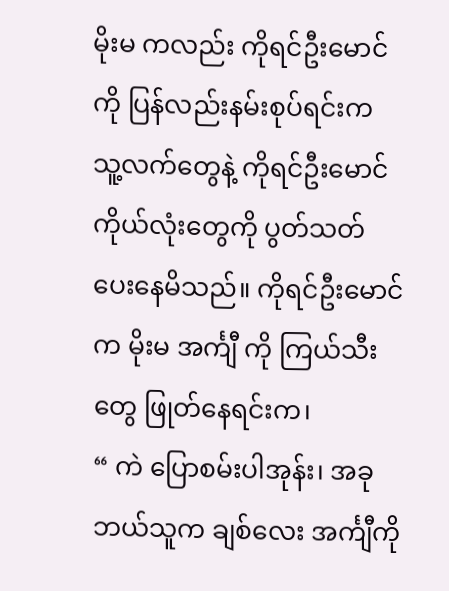မိုးမ ကလည်း ကိုရင်ဦးမောင်ကို ပြန်လည်းနမ်းစုပ်ရင်းက သူ့လက်တွေနဲ့ ကိုရင်ဦးမောင် ကိုယ်လုံးတွေကို ပွတ်သတ်ပေးနေမိသည်။ ကိုရင်ဦးမောင်က မိုးမ အင်္ကျီ ကို ကြယ်သီးတွေ ဖြုတ်နေရင်းက၊
“ ကဲ ပြောစမ်းပါအုန်း၊ အခု ဘယ်သူက ချစ်လေး အင်္ကျီကို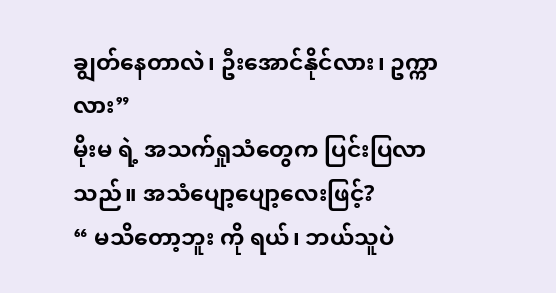ချွတ်နေတာလဲ၊ ဦးအောင်နိုင်လား၊ ဥက္ကာလား”
မိုးမ ရဲ့ အသက်ရှုသံတွေက ပြင်းပြလာသည်။ အသံပျော့ပျော့လေးဖြင့်?
“ မသိတော့ဘူး ကို ရယ်၊ ဘယ်သူပဲ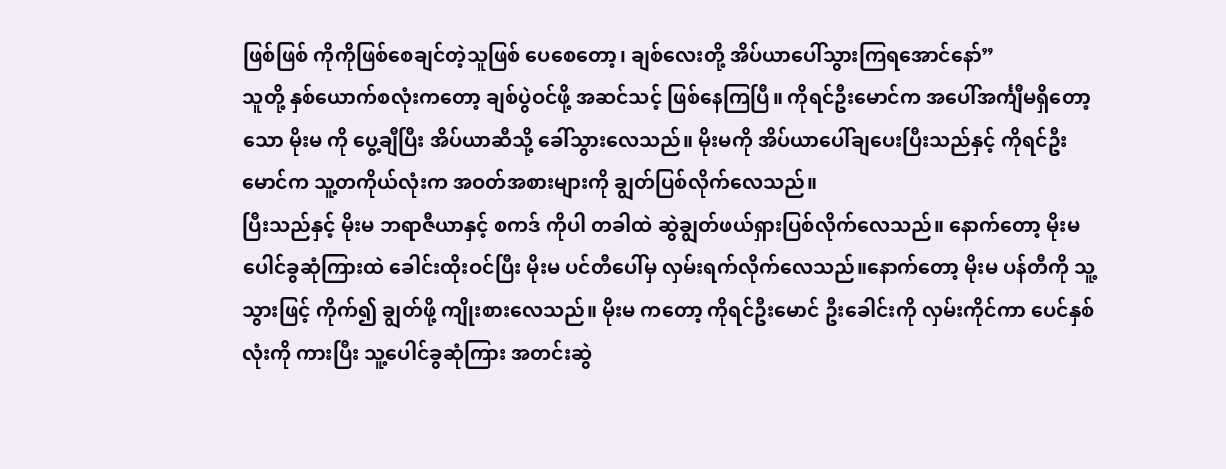ဖြစ်ဖြစ် ကိုကိုဖြစ်စေချင်တဲ့သူဖြစ် ပေစေတော့၊ ချစ်လေးတို့ အိပ်ယာပေါ်သွားကြရအောင်နော်”
သူတို့ နှစ်ယောက်စလုံးကတော့ ချစ်ပွဲဝင်ဖို့ အဆင်သင့် ဖြစ်နေကြပြီ။ ကိုရင်ဦးမောင်က အပေါ်အင်္ကျီမရှိတော့သော မိုးမ ကို ပွေ့ချီပြီး အိပ်ယာဆီသို့ ခေါ်သွားလေသည်။ မိုးမကို အိပ်ယာပေါ်ချပေးပြီးသည်နှင့် ကိုရင်ဦးမောင်က သူ့တကိုယ်လုံးက အဝတ်အစားများကို ချွတ်ပြစ်လိုက်လေသည်။
ပြီးသည်နှင့် မိုးမ ဘရာဇီယာနှင့် စကဒ် ကိုပါ တခါထဲ ဆွဲချွတ်ဖယ်ရှားပြစ်လိုက်လေသည်။ နောက်တော့ မိုးမ ပေါင်ခွဆုံကြားထဲ ခေါင်းထိုးဝင်ပြီး မိုးမ ပင်တီပေါ်မှ လှမ်းရက်လိုက်လေသည်။နောက်တော့ မိုးမ ပန်တီကို သူ့သွားဖြင့် ကိုက်၍ ချွတ်ဖို့ ကျိုးစားလေသည်။ မိုးမ ကတော့ ကိုရင်ဦးမောင် ဦးခေါင်းကို လှမ်းကိုင်ကာ ပေင်နှစ်လုံးကို ကားပြီး သူ့ပေါင်ခွဆုံကြား အတင်းဆွဲ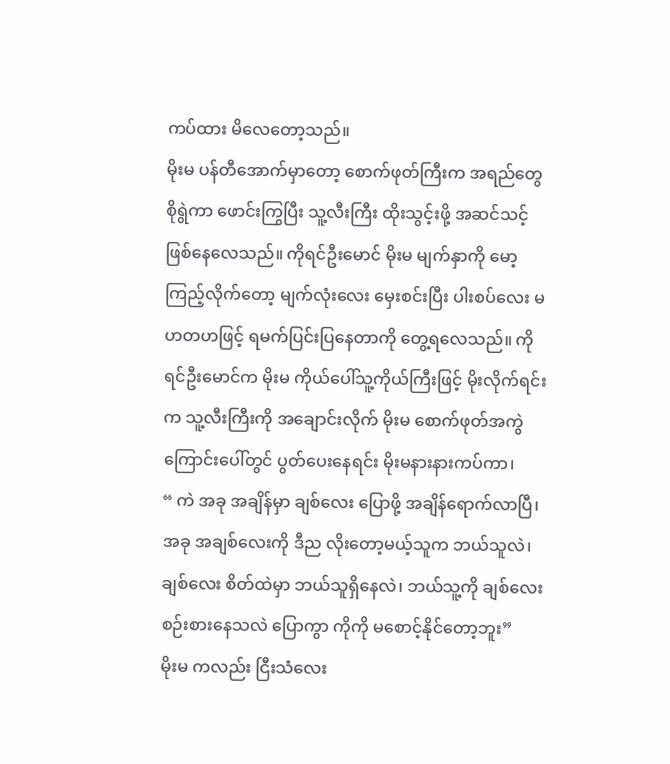ကပ်ထား မိလေတော့သည်။
မိုးမ ပန်တီအောက်မှာတော့ စောက်ဖုတ်ကြီးက အရည်တွေ စိုရွဲကာ ဖောင်းကြွပြီး သူ့လီးကြီး ထိုးသွင့်းဖို့ အဆင်သင့် ဖြစ်နေလေသည်။ ကိုရင်ဦးမောင် မိုးမ မျက်နှာကို မော့ကြည့်လိုက်တော့ မျက်လုံးလေး မှေးစင်းပြီး ပါးစပ်လေး မဟတဟဖြင့် ရမက်ပြင်းပြနေတာကို တွေ့ရလေသည်။ ကိုရင်ဦးမောင်က မိုးမ ကိုယ်ပေါ်သူ့ကိုယ်ကြီးဖြင့် မိုးလိုက်ရင်းက သူ့လီးကြီးကို အချောင်းလိုက် မိုးမ စောက်ဖုတ်အကွဲကြောင်းပေါ်တွင် ပွတ်ပေးနေရင်း မိုးမနားနားကပ်ကာ၊
“ ကဲ အခု အချိန်မှာ ချစ်လေး ပြောဖို့ အချိန်ရောက်လာပြီ၊ အခု အချစ်လေးကို ဒီည လိုးတော့မယ့်သူက ဘယ်သူလဲ၊ ချစ်လေး စိတ်ထဲမှာ ဘယ်သူရှိနေလဲ၊ ဘယ်သူ့ကို ချစ်လေး စဉ်းစားနေသလဲ ပြောကွာ ကိုကို မစောင့်နိုင်တော့ဘူး”
မိုးမ ကလည်း ငြီးသံလေး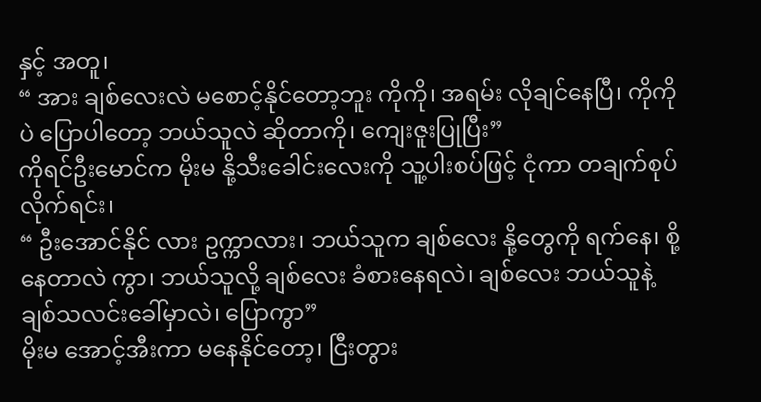နှင့် အတူ၊
“ အား ချစ်လေးလဲ မစောင့်နိုင်တော့ဘူး ကိုကို၊ အရမ်း လိုချင်နေပြီ၊ ကိုကိုပဲ ပြောပါတော့ ဘယ်သူလဲ ဆိုတာကို၊ ကျေးဇူးပြုပြီး”
ကိုရင်ဦးမောင်က မိုးမ နို့သီးခေါင်းလေးကို သူ့ပါးစပ်ဖြင့် ငုံကာ တချက်စုပ်လိုက်ရင်း၊
“ ဦးအောင်နိုင် လား ဥက္ကာလား၊ ဘယ်သူက ချစ်လေး နို့တွေကို ရက်နေ၊ စို့နေတာလဲ ကွာ၊ ဘယ်သူလို့ ချစ်လေး ခံစားနေရလဲ၊ ချစ်လေး ဘယ်သူနဲ့ ချစ်သလင်းခေါ်မှာလဲ၊ ပြောကွာ”
မိုးမ အောင့်အီးကာ မနေနိုင်တော့၊ ငြီးတွား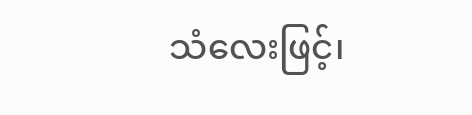သံလေးဖြင့်၊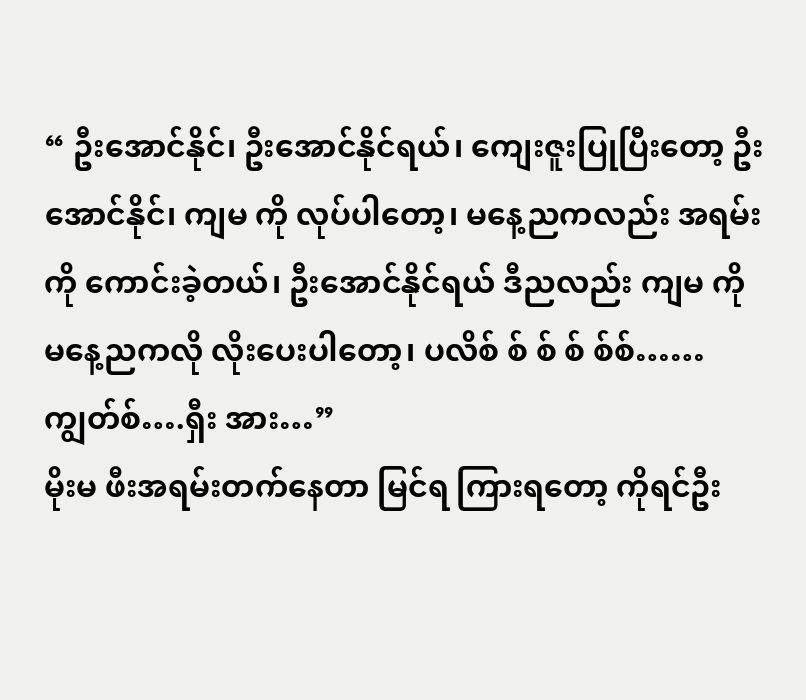“ ဦးအောင်နိုင်၊ ဦးအောင်နိုင်ရယ်၊ ကျေးဇူးပြုပြီးတော့ ဦးအောင်နိုင်၊ ကျမ ကို လုပ်ပါတော့၊ မနေ့ညကလည်း အရမ်းကို ကောင်းခဲ့တယ်၊ ဦးအောင်နိုင်ရယ် ဒီညလည်း ကျမ ကို မနေ့ညကလို လိုးပေးပါတော့၊ ပလိစ် စ် စ် စ် စ်စ်…… ကျွတ်စ်….ရှီး အား…”
မိုးမ ဖီးအရမ်းတက်နေတာ မြင်ရ ကြားရတော့ ကိုရင်ဦး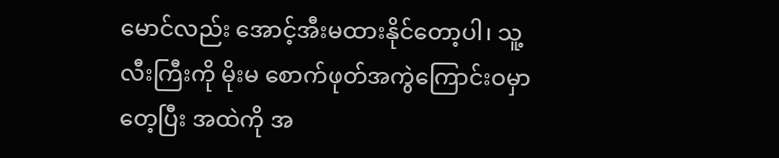မောင်လည်း အောင့်အီးမထားနိုင်တော့ပါ၊ သူ့လီးကြီးကို မိုးမ စောက်ဖုတ်အကွဲကြောင်းဝမှာ တေ့ပြီး အထဲကို အ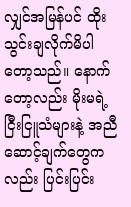လျှင်အမြန်ပင် ထိုးသွင်းချလိုက်မိပါတော့သည်။ နောက်တော့လည်း မိုးမရဲ့ ငြီးငြူသံများနဲ့ အညီ ဆောင့်ချက်တွေက လည်း ပြင်းပြင်း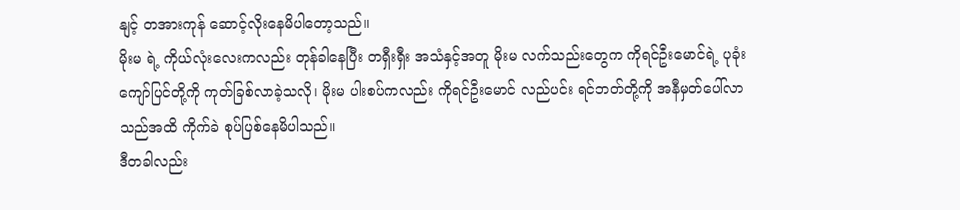နျင့် တအားကုန် ဆောင့်လိုးနေမိပါတော့သည်။
မိုးမ ရဲ့ ကိုယ်လုံးလေးကလည်း တုန်ခါနေပြီး တရှီးရှီး အသံနှင့်အတူ မိုးမ လက်သည်းတွေက ကိုရင်ဦးမောင်ရဲ့ ပုခုံး ကျော်ပြင်တို့ကို ကုတ်ခြစ်လာခဲ့သလို၊ မိုးမ ပါးစပ်ကလည်း ကိုရင်ဦးမောင် လည်ပင်း ရင်ဘတ်တို့ကို အနီမှတ်ပေါ်လာသည်အထိ ကိုက်ခဲ စုပ်ပြစ်နေမိပါသည်။
ဒီတခါလည်း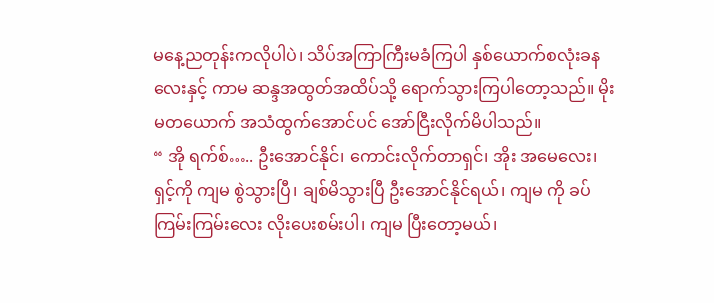မနေ့ညတုန်းကလိုပါပဲ၊ သိပ်အကြာကြီးမခံကြပါ နှစ်ယောက်စလုံးခနလေးနှင့် ကာမ ဆန္ဒအထွတ်အထိပ်သို့ ရောက်သွားကြပါတော့သည်။ မိုးမတယောက် အသံထွက်အောင်ပင် အော်ငြီးလိုက်မိပါသည်။
“ အို ရက်စ်….. ဦးအောင်နိုင်၊ ကောင်းလိုက်တာရှင်၊ အိုး အမေလေး၊ ရှင့်ကို ကျမ စွဲသွားပြီ၊ ချစ်မိသွားပြီ ဦးအောင်နိုင်ရယ်၊ ကျမ ကို ခပ်ကြမ်းကြမ်းလေး လိုးပေးစမ်းပါ၊ ကျမ ပြီးတော့မယ်၊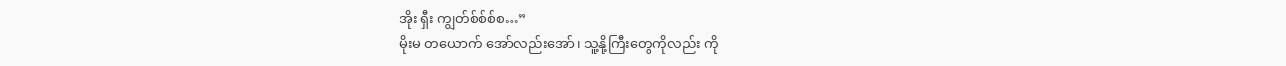အိုး ရှီး ကျွတ်စ်စ်စ်စ…”
မိုးမ တယောက် အော်လည်းအော်၊ သူ့နို့ကြီးတွေကိုလည်း ကို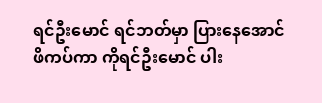ရင်ဦးမောင် ရင်ဘတ်မှာ ပြားနေအောင်ဖိကပ်ကာ ကိုရင်ဦးမောင် ပါး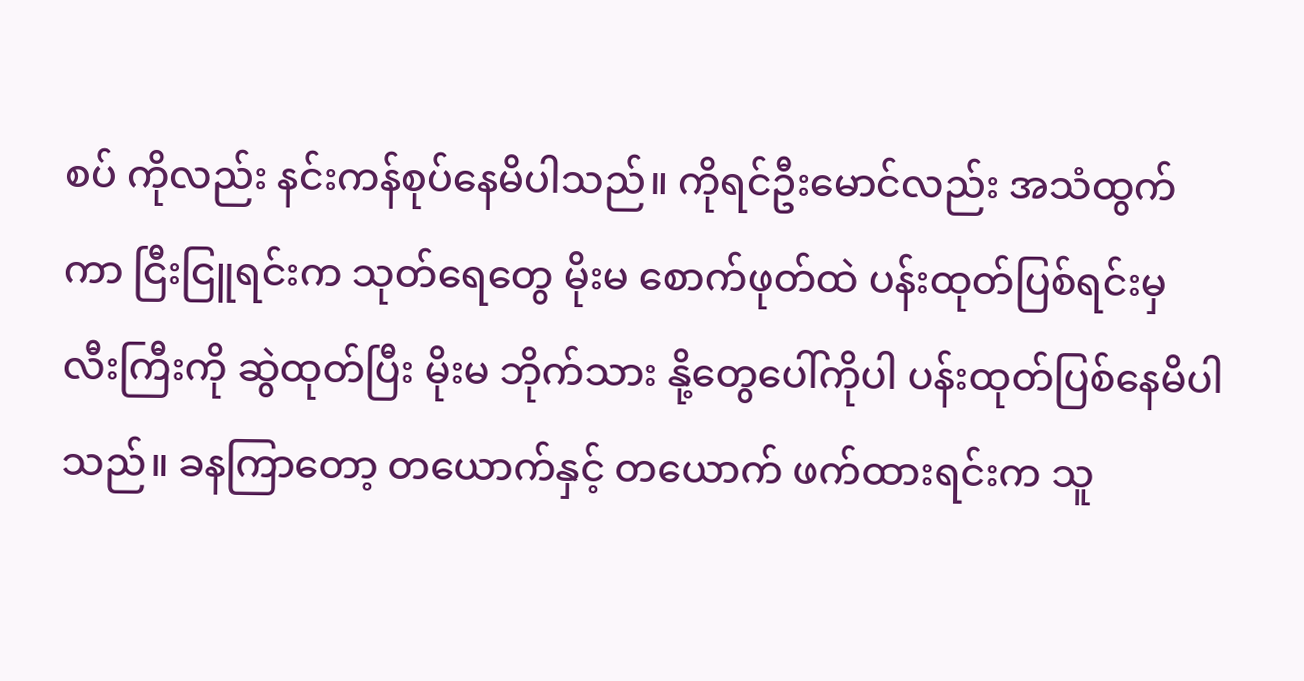စပ် ကိုလည်း နင်းကန်စုပ်နေမိပါသည်။ ကိုရင်ဦးမောင်လည်း အသံထွက်ကာ ငြီးငြူရင်းက သုတ်ရေတွေ မိုးမ စောက်ဖုတ်ထဲ ပန်းထုတ်ပြစ်ရင်းမှ လီးကြီးကို ဆွဲထုတ်ပြီး မိုးမ ဘိုက်သား နို့တွေပေါ်ကိုပါ ပန်းထုတ်ပြစ်နေမိပါသည်။ ခနကြာတော့ တယောက်နှင့် တယောက် ဖက်ထားရင်းက သူ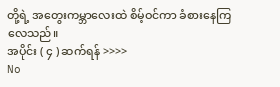တို့ရဲ့ အတွေးကမ္ဘာလေးထဲ စိမ့်ဝင်ကာ ခံစားနေကြလေသည်။
အပိုင်း ( ၄ ) ဆက်ရန် >>>>
No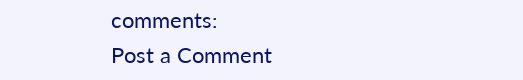comments:
Post a Comment